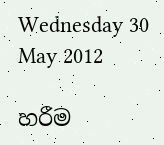Wednesday 30 May 2012

හරීම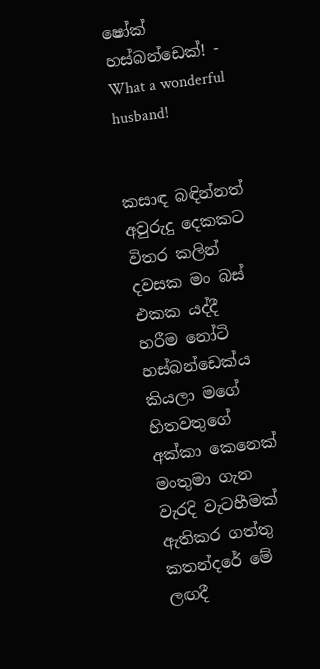ෂෝක් හස්බන්ඩෙක්! - What a wonderful husband!


කසාඳ බඳින්නත් අවුරුදු දෙකකට විතර කලින් දවසක මං බස් එකක යද්දී හරීම නෝටි හස්බන්ඩෙක්ය කියලා මගේ හිතවතුගේ අක්කා කෙනෙක් මංතුමා ගැන වැරදි වැටහීමක් ඇතිකර ගත්තු කතන්දරේ මේ ලඟදී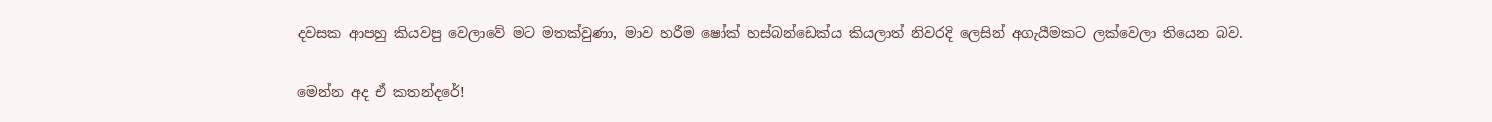දවසක ආපහු කියවපු වෙලාවේ මට මතක්වුණා, මාව හරීම ෂෝක් හස්බන්ඩෙක්ය කියලාත් නිවරදි ලෙසින් අගැයීමකට ලක්වෙලා තියෙන බව.

මෙන්න අද ඒ කතන්දරේ!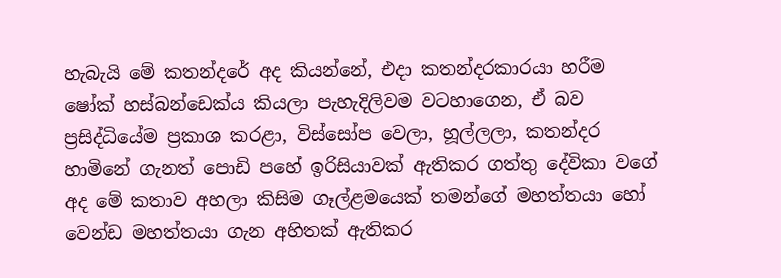හැබැයි මේ කතන්දරේ අද කියන්නේ, එදා කතන්දරකාරයා හරීම ෂෝක් හස්බන්ඩෙක්ය කියලා පැහැදිලිවම වටහාගෙන, ඒ බව ප්‍රසිද්ධියේම ප්‍රකාශ කරළා, විස්සෝප වෙලා, හූල්ලලා, කතන්දර හාමිනේ ගැනත් පොඩි පහේ ඉරිසියාවක් ඇතිකර ගත්තු දේවිකා වගේ අද මේ කතාව අහලා කිසිම ගෑල්ළමයෙක් තමන්ගේ මහත්තයා හෝ වෙන්ඩ මහත්තයා ගැන අහිතක් ඇතිකර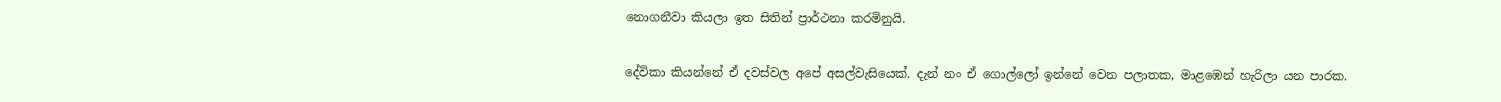නොගනීවා කියලා ඉත සිතින් ප්‍රාර්ථනා කරමිනුයි.

දේවිකා කියන්නේ ඒ දවස්වල අපේ අසල්වැසියෙක්. දැන් නං ඒ ගොල්ලෝ ඉන්නේ වෙන පලාතක, මාළඹෙන් හැරිලා යන පාරක.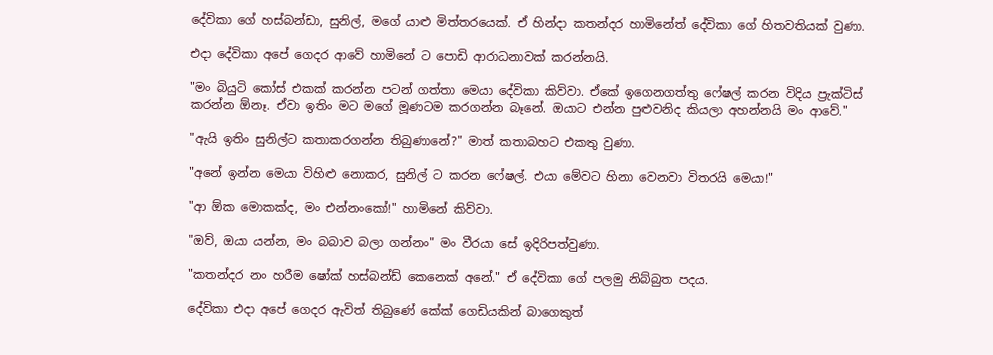දේවිකා ගේ හස්බන්ඩා, සුනිල්, මගේ යාළු මිත්තරයෙක්. ඒ හින්දා කතන්දර හාමිනේත් දේවිකා ගේ හිතවතියක් වුණා.

එදා දේවිකා අපේ ගෙදර ආවේ හාමිනේ ට පොඩි ආරාධනාවක් කරන්නයි.

"මං බියුටි කෝස් එකක් කරන්න පටන් ගත්තා මෙයා දේවිකා කිව්වා. ඒකේ ඉගෙනගත්තු ෆේෂල් කරන විදිය ප්‍රැක්ටිස් කරන්න ඕනෑ. ඒවා ඉතිං මට මගේ මූණටම කරගන්න බෑනේ. ඔයාට එන්න පුළුවනිද කියලා අහන්නයි මං ආවේ."

"ඇයි ඉතිං සුනිල්ට කතාකරගන්න තිබුණානේ?" මාත් කතාබහට එකතු වුණා.

"අනේ ඉන්න මෙයා විහිළු නොකර, සුනිල් ට කරන ෆේෂල්. එයා මේවට හිනා වෙනවා විතරයි මෙයා!"

"ආ ඕක මොකක්ද, මං එන්නංකෝ!" හාමිනේ කිව්වා.

"ඔව්, ඔයා යන්න, මං බබාව බලා ගන්නං" මං වීරයා සේ ඉදිරිපත්වුණා.

"කතන්දර නං හරීම ෂෝක් හස්බන්ඩ් කෙනෙක් අනේ." ඒ දේවිකා ගේ පලමු නිබ්බුත පදය.

දේවිකා එදා අපේ ගෙදර ඇවිත් තිබුණේ කේක් ගෙඩියකින් බාගෙකුත්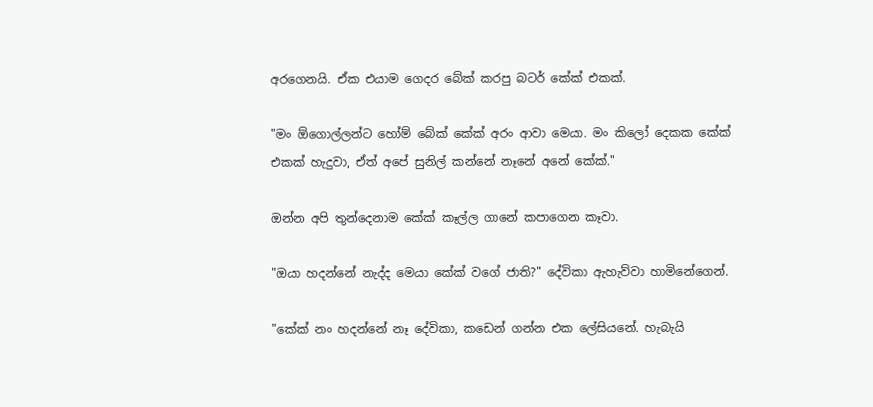අරගෙනයි. ඒක එයාම ගෙදර බේක් කරපු බටර් කේක් එකක්.

"මං ඕගොල්ලන්ට හෝම් බේක් කේක් අරං ආවා මෙයා. මං කිලෝ දෙකක කේක් එකක් හැදුවා, ඒත් අපේ සුනිල් කන්නේ නෑනේ අනේ කේක්."

ඔන්න අපි තුන්දෙනාම කේක් කෑල්ල ගානේ කපාගෙන කෑවා.

"ඔයා හදන්නේ නැද්ද මෙයා කේක් වගේ ජාති?" දේවිකා ඇහැව්වා හාමිනේගෙන්.

"කේක් නං හදන්නේ නෑ දේවිකා, කඩෙන් ගන්න එක ලේසියනේ. හැබැයි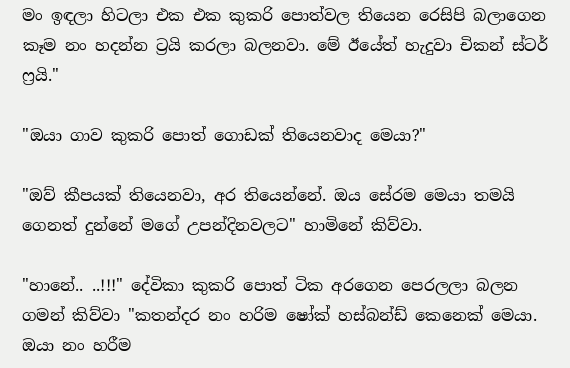මං ඉඳලා හිටලා එක එක කුකරි පොත්වල තියෙන රෙසිපි බලාගෙන කෑම නං හදන්න ට්‍රයි කරලා බලනවා. මේ ඊයේත් හැදුවා චිකන් ස්ටර් ෆ්‍රයි."

"ඔයා ගාව කුකරි පොත් ගොඩක් තියෙනවාද මෙයා?"

"ඔව් කීපයක් තියෙනවා, අර තියෙන්නේ. ඔය සේරම මෙයා තමයි ගෙනත් දුන්නේ මගේ උපන්දිනවලට" හාමිනේ කිව්වා.

"හානේ.. ..!!!" දේවිකා කුකරි පොත් ටික අරගෙන පෙරලලා බලන ගමන් කිව්වා "කතන්දර නං හරිම ෂෝක් හස්බන්ඩ් කෙනෙක් මෙයා. ඔයා නං හරීම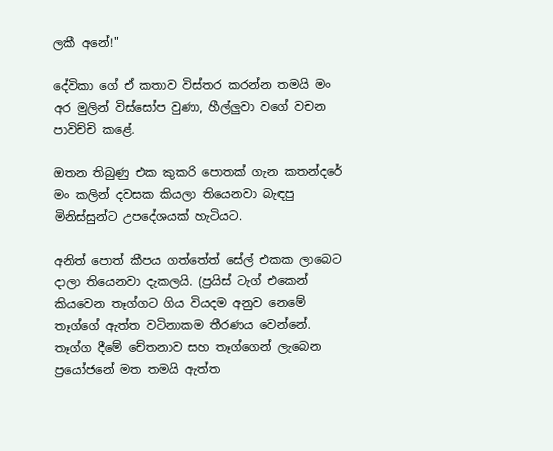ලකී අනේ!"

දේවිකා ගේ ඒ කතාව විස්තර කරන්න තමයි මං අර මුලින් විස්සෝප වුණා, හීල්ලුවා වගේ වචන පාවිච්චි කළේ.

ඔතන තිබුණු එක කුකරි පොතක් ගැන කතන්දරේ මං කලින් දවසක කියලා තියෙනවා බැඳපු මිනිස්සුන්ට උපදේශයක් හැටියට.

අනිත් පොත් කීපය ගත්තේත් සේල් එකක ලාබෙට දාලා තියෙනවා දැකලයි. (ප්‍රයිස් ටැග් එකෙන් කියවෙන තෑග්ගට ගිය වියදම අනුව නෙමේ තෑග්ගේ ඇත්ත වටිනාකම තීරණය වෙන්නේ. තෑග්ග දීමේ චේතනාව සහ තෑග්ගෙන් ලැබෙන ප්‍රයෝජනේ මත තමයි ඇත්ත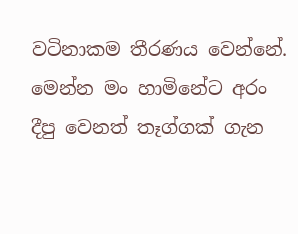වටිනාකම තීරණය වෙන්නේ. මෙන්න මං හාමිනේට අරං දීපු වෙනත් තෑග්ගක් ගැන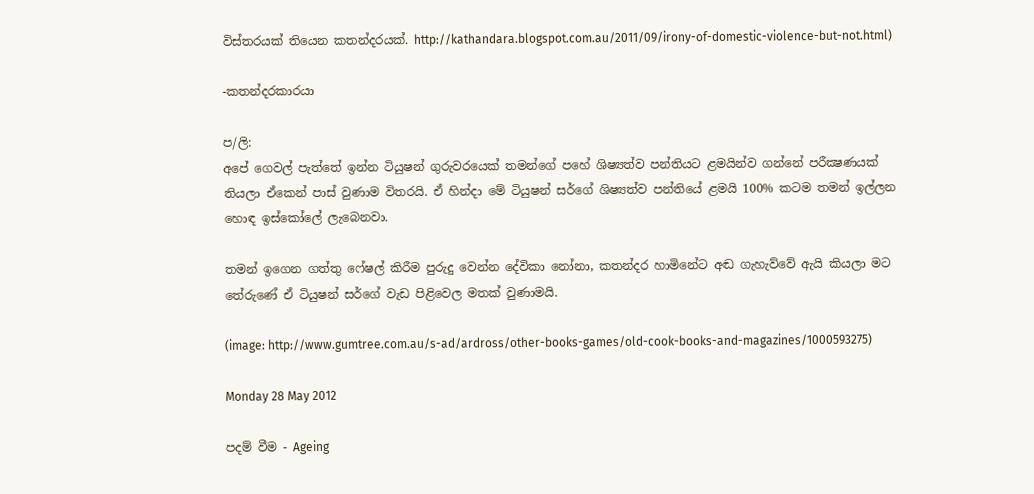විස්තරයක් තියෙන කතන්දරයක්. http://kathandara.blogspot.com.au/2011/09/irony-of-domestic-violence-but-not.html)

-කතන්දරකාරයා

ප/ලි:
අපේ ගෙවල් පැත්තේ ඉන්න ටියුෂන් ගුරුවරයෙක් තමන්ගේ පහේ ශිෂ්‍යත්ව පන්තියට ළමයින්ව ගන්නේ පරීක්‍ෂණයක් තියලා ඒකෙන් පාස් වුණාම විතරයි. ඒ හින්දා මේ ටියුෂන් සර්ගේ ශිෂ්‍යත්ව පන්තියේ ළමයි 100% කටම තමන් ඉල්ලන හොඳ ඉස්කෝලේ ලැබෙනවා.

තමන් ඉගෙන ගත්තු ෆේෂල් කිරීම පුරුදු වෙන්න දේවිකා නෝනා, කතන්දර හාමිනේට අඬ ගැහැව්වේ ඇයි කියලා මට තේරුණේ ඒ ටියුෂන් සර්ගේ වැඩ පිළිවෙල මතක් වුණාමයි.

(image: http://www.gumtree.com.au/s-ad/ardross/other-books-games/old-cook-books-and-magazines/1000593275)

Monday 28 May 2012

පදම් වීම - Ageing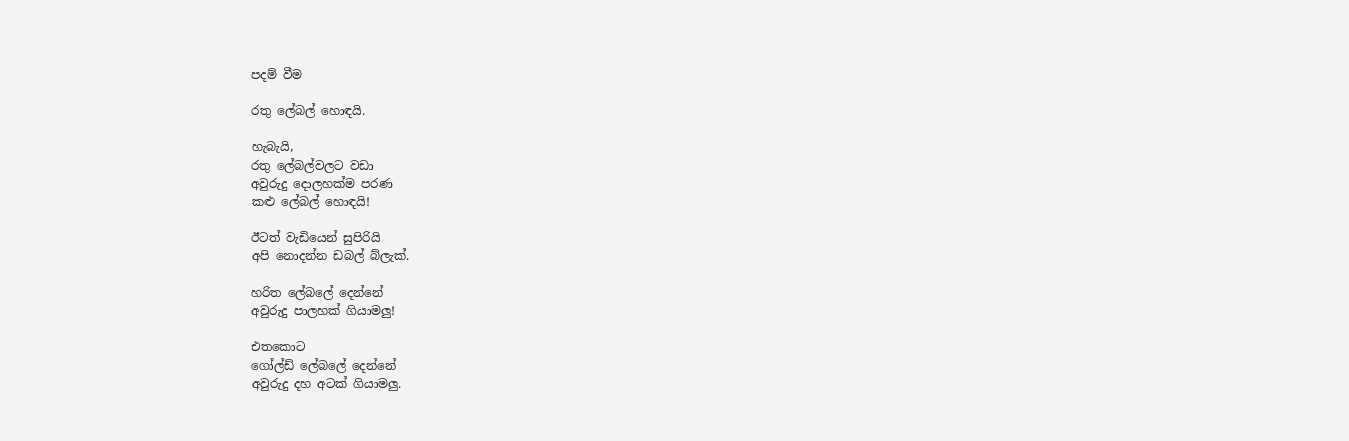පදම් වීම

රතු ලේබල් හොඳයි.

හැබැයි,
රතු ලේබල්වලට වඩා
අවුරුදු දොලහක්ම පරණ
කළු ලේබල් හොඳයි!

ඊටත් වැඩියෙන් සුපිරියි
අපි නොදන්න ඩබල් බ්ලැක්.

හරිත ලේබලේ දෙන්නේ
අවුරුදු පාලහක් ගියාමලු!

එතකොට
ගෝල්ඩ් ලේබලේ දෙන්නේ
අවුරුදු දහ අටක් ගියාමලු.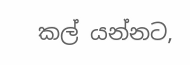කල් යන්නට,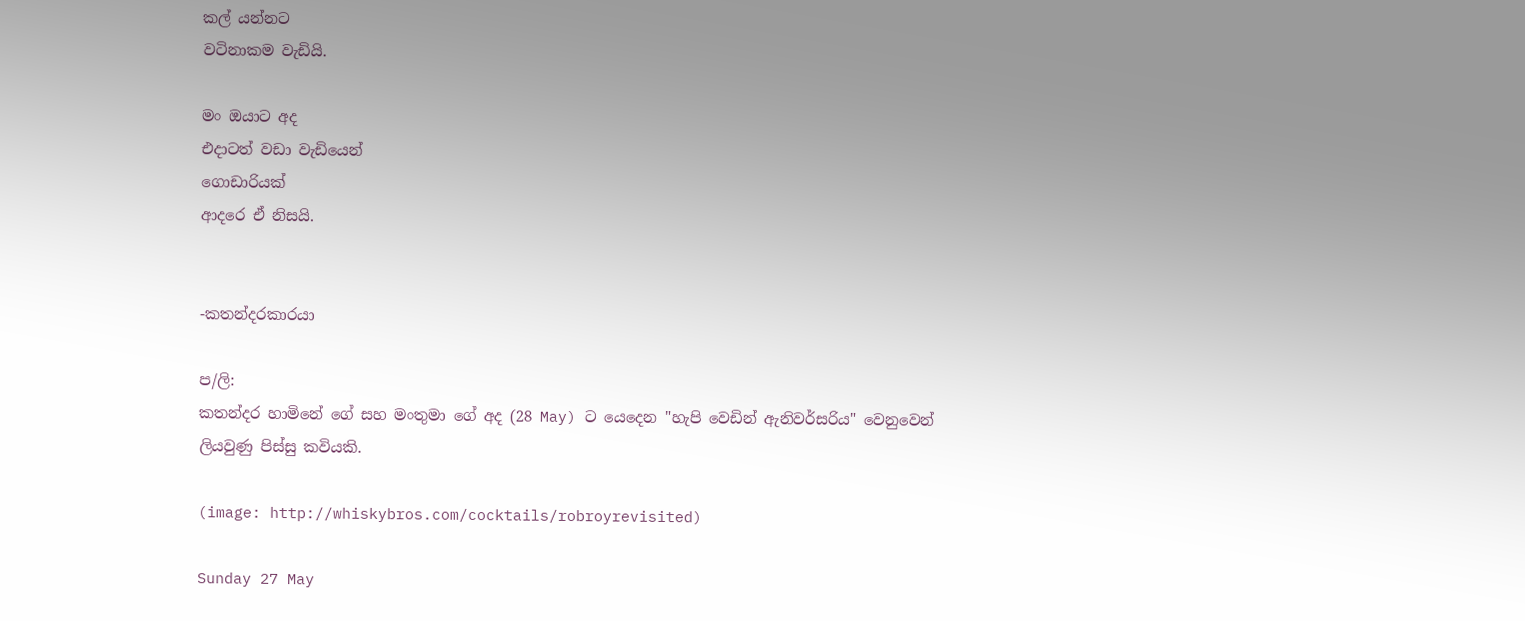කල් යන්නට
වටිනාකම වැඩියි.

මං ඔයාට අද
එදාටත් වඩා වැඩියෙන්
ගොඩාරියක්
ආදරෙ ඒ නිසයි.


-කතන්දරකාරයා

ප/ලි:
කතන්දර හාමිනේ ගේ සහ මංතුමා ගේ අද (28 May) ට යෙදෙන "හැපි වෙඩින් ඇනිවර්සරිය" වෙනුවෙන් ලියවුණු පිස්සු කවියකි.

(image: http://whiskybros.com/cocktails/robroyrevisited)

Sunday 27 May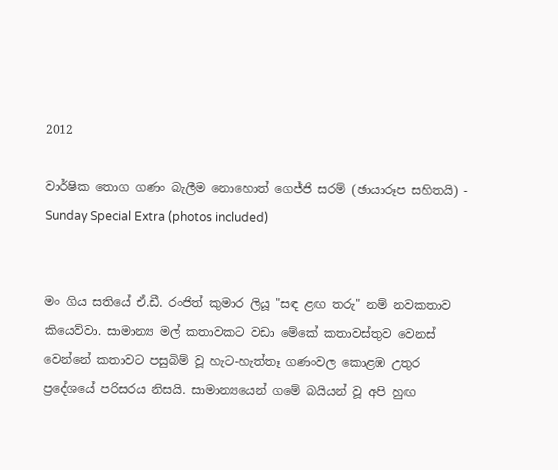2012

වාර්ෂික තොග ගණං බැලීම නොහොත් ගෙජ්ජි සරම් (ඡායාරූප සහිතයි) - Sunday Special Extra (photos included)


මං ගිය සතියේ ඒ.ඩී. රංජිත් කුමාර ලියූ "සඳ ළඟ තරු" නම් නවකතාව කියෙව්වා. සාමාන්‍ය මල් කතාවකට වඩා මේකේ කතාවස්තුව වෙනස් වෙන්නේ කතාවට පසුබිම් වූ හැට-හැත්තෑ ගණංවල කොළඹ උතුර ප්‍රදේශයේ පරිසරය නිසයි. සාමාන්‍යයෙන් ගමේ බයියන් වූ අපි හුඟ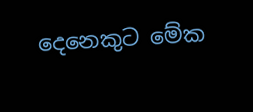දෙනෙකුට මේක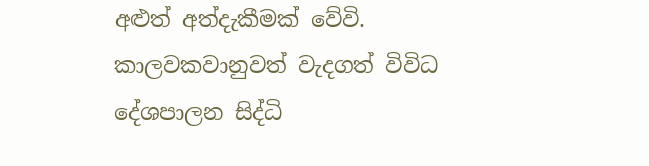අළුත් අත්දැකීමක් වේවි. කාලවකවානුවත් වැදගත් විවිධ දේශපාලන සිද්ධි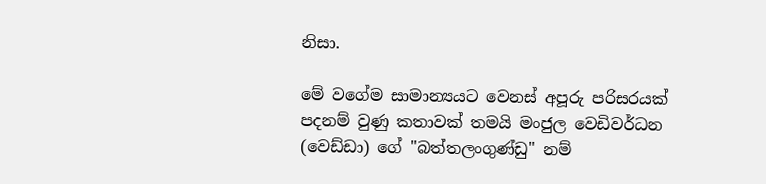නිසා.

මේ වගේම සාමාන්‍යයට වෙනස් අපූරු පරිසරයක් පදනම් වුණු කතාවක් තමයි මංජුල වෙඩිවර්ධන (වෙඩ්ඩා) ගේ "බත්තලංගුණ්ඩු" නම්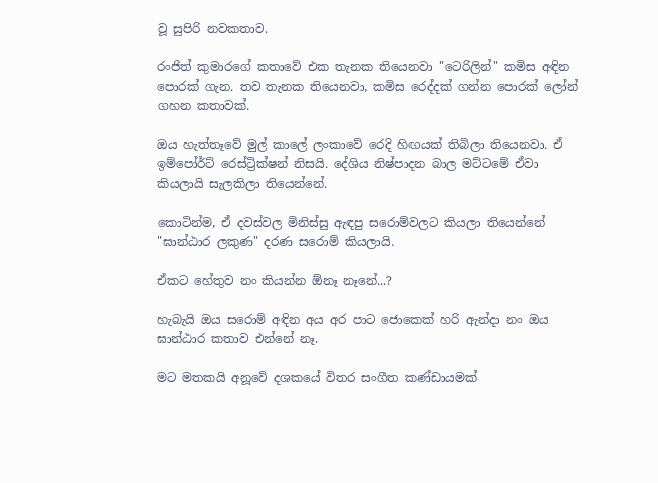වූ සුපිරි නවකතාව.

රංජිත් කුමාරගේ කතාවේ එක තැනක තියෙනවා "ටෙරිලින්" කමිස අඳින පොරක් ගැන. තව තැනක තියෙනවා, කමිස රෙද්දක් ගන්න පොරක් ලෝන් ගහන කතාවක්.

ඔය හැත්තෑවේ මුල් කාලේ ලංකාවේ රෙදි හිඟයක් තිබිලා තියෙනවා. ඒ ඉම්පෝර්ට් රෙස්ට්‍රික්ෂන් නිසයි. දේශිය නිෂ්පාදන බාල මට්ටමේ ඒවා කියලායි සැලකිලා තියෙන්නේ.

කොටින්ම, ඒ දවස්වල මිනිස්සු ඇඳපු සරොම්වලට කියලා තියෙන්නේ "ඝාන්ඨාර ලකුණ" දරණ සරොම් කියලායි.

ඒකට හේතුව නං කියන්න ඕනෑ නෑනේ...?

හැබැයි ඔය සරොම් අඳින අය අර පාට ජොකෙක් හරි ඇන්දා නං ඔය ඝාන්ඨාර කතාව එන්නේ නෑ.

මට මතකයි අනූවේ දශකයේ විතර සංගීත කණ්ඩායමක්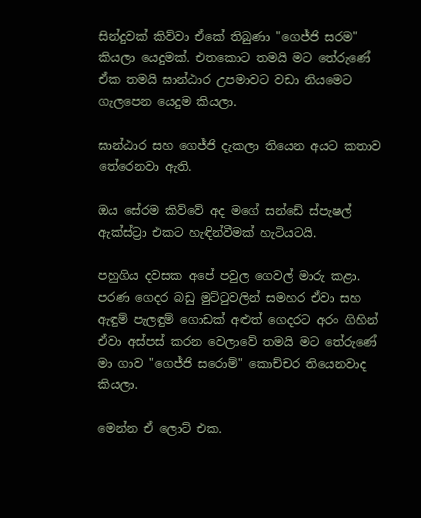සින්දුවක් කිව්වා ඒකේ තිබුණා "ගෙජ්ජි සරම" කියලා යෙදුමක්. එතකොට තමයි මට තේරුණේ ඒක තමයි ඝාන්ඨාර උපමාවට වඩා නියමෙට ගැලපෙන යෙදුම කියලා.

ඝාන්ඨාර සහ ගෙජ්ජි දැකලා තියෙන අයට කතාව තේරෙනවා ඇති.

ඔය සේරම කිව්වේ අද මගේ සන්ඩේ ස්පැෂල් ඇක්ස්ට්‍රා එකට හැඳින්වීමක් හැටියටයි.

පහුගිය දවසක අපේ පවුල ගෙවල් මාරු කළා. පරණ ගෙදර බඩු මුට්ටුවලින් සමහර ඒවා සහ ඇඳුම් පැලඳුම් ගොඩක් අළුත් ගෙදරට අරං ගිහින් ඒවා අස්පස් කරන වෙලාවේ තමයි මට තේරුණේ මා ගාව "ගෙජ්ජි සරොම්" කොච්චර තියෙනවාද කියලා.

මෙන්න ඒ ලොට් එක.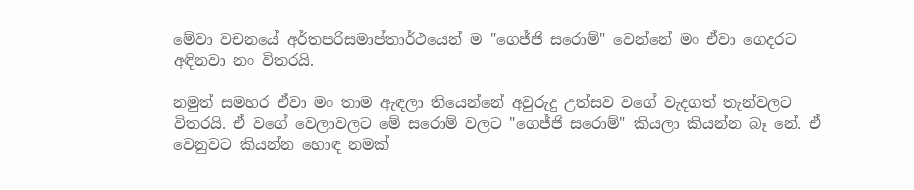මේවා වචනයේ අර්තපරිසමාප්තාර්ථයෙන් ම "ගෙජ්ජි සරොම්" වෙන්නේ මං ඒවා ගෙදරට අඳිනවා නං විතරයි.

නමුත් සමහර ඒවා මං තාම ඇඳලා තියෙන්නේ අවුරුදු උත්සව වගේ වැදගත් තැන්වලට විතරයි. ඒ වගේ වෙලාවලට මේ සරොම් වලට "ගෙජ්ජි සරොම්" කියලා කියන්න බෑ නේ. ඒ වෙනුවට කියන්න හොඳ නමක්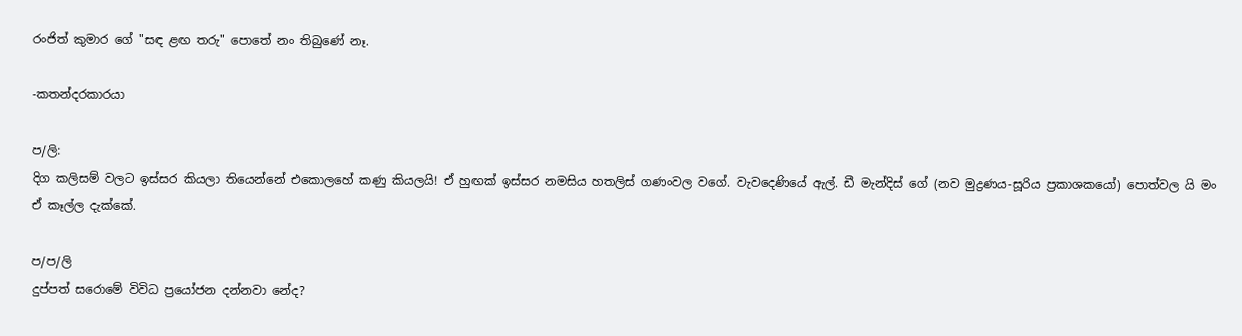රංජිත් කුමාර ගේ "සඳ ළඟ තරු" පොතේ නං තිබුණේ නෑ.

-කතන්දරකාරයා

ප/ලි:
දිග කලිසම් වලට ඉස්සර කියලා තියෙන්නේ එකොලහේ කණු කියලයි! ඒ හුඟක් ඉස්සර නමසිය හතලිස් ගණංවල වගේ. වැවදෙණියේ ඇල්. ඩී මැන්දිස් ගේ (නව මුද්‍රණය-සූරිය ප්‍රකාශකයෝ) පොත්වල යි මං ඒ කෑල්ල දැක්කේ.

ප/ප/ලි
දුප්පත් සරොමේ විවිධ ප්‍රයෝජන දන්නවා නේද?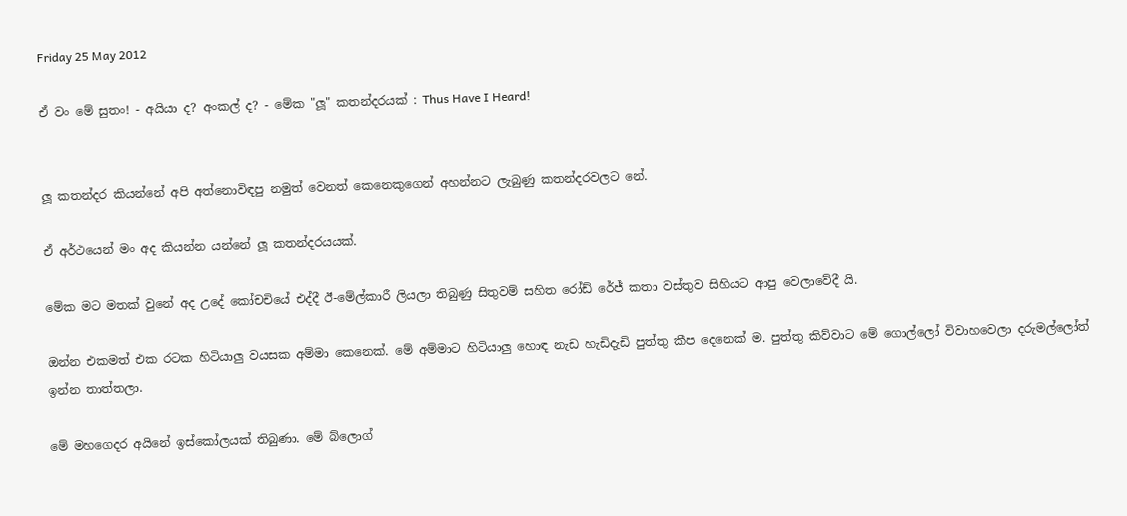Friday 25 May 2012

ඒ වං මේ සුතං! - අයියා ද? අංකල් ද? - මේක "ලූ" කතන්දරයක් : Thus Have I Heard!


ලූ කතන්දර කියන්නේ අපි අත්නොවිඳපු නමුත් වෙනත් කෙනෙකුගෙන් අහන්නට ලැබුණු කතන්දරවලට නේ.

ඒ අර්ථයෙන් මං අද කියන්න යන්නේ ලූ කතන්දරයයක්.

මේක මට මතක් වුනේ අද උදේ කෝචචියේ එද්දී ඊ-මේල්කාරී ලියලා තිබුණු සිතුවම් සහිත රෝඩ් රේජ් කතා වස්තුව සිහියට ආපු වෙලාවේදී යි.

ඔන්න එකමත් එක රටක හිටියාලු වයසක අම්මා කෙනෙක්. මේ අම්මාට හිටියාලු හොඳ නැඩ හැඩිදැඩි පුත්තු කීප දෙනෙක් ම. පුත්තු කිව්වාට මේ ගොල්ලෝ විවාහවෙලා දරුමල්ලෝත් ඉන්න තාත්තලා.

මේ මහගෙදර අයිනේ ඉස්කෝලයක් තිබුණා. මේ බ්ලොග්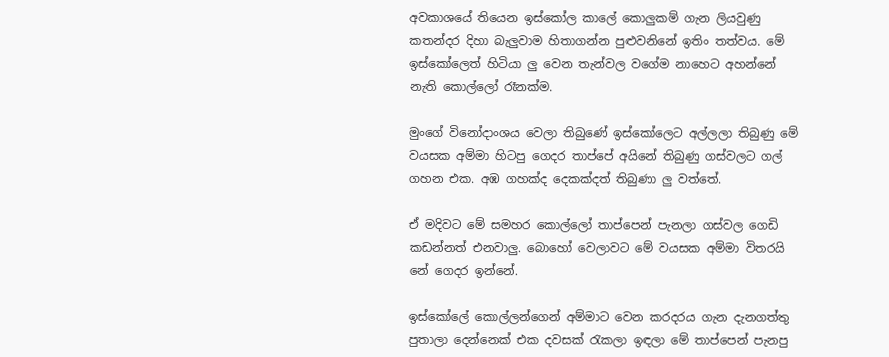අවකාශයේ තියෙන ඉස්කෝල කාලේ කොලුකම් ගැන ලියවුණු කතන්දර දිහා බැලුවාම හිතාගන්න පුළුවනිනේ ඉතිං තත්වය. මේ ඉස්කෝලෙත් හිටියා ලු වෙන තැන්වල වගේම නාහෙට අහන්නේ නැති කොල්ලෝ රෑනක්ම.

මුංගේ විනෝදාංශය වෙලා තිබුණේ ඉස්කෝලෙට අල්ලලා තිබුණු මේ වයසක අම්මා හිටපු ගෙදර තාප්පේ අයිනේ තිබුණු ගස්වලට ගල් ගහන එක. අඹ ගහක්ද දෙකක්දත් තිබුණා ලු වත්තේ.

ඒ මදිවට මේ සමහර කොල්ලෝ තාප්පෙන් පැනලා ගස්වල ගෙඩි කඩන්නත් එනවාලු. බොහෝ වෙලාවට මේ වයසක අම්මා විතරයි නේ ගෙදර ඉන්නේ.

ඉස්කෝලේ කොල්ලන්ගෙන් අම්මාට වෙන කරදරය ගැන දැනගත්තු පුතාලා දෙන්නෙක් එක දවසක් රැකලා ඉඳලා මේ තාප්පෙන් පැනපු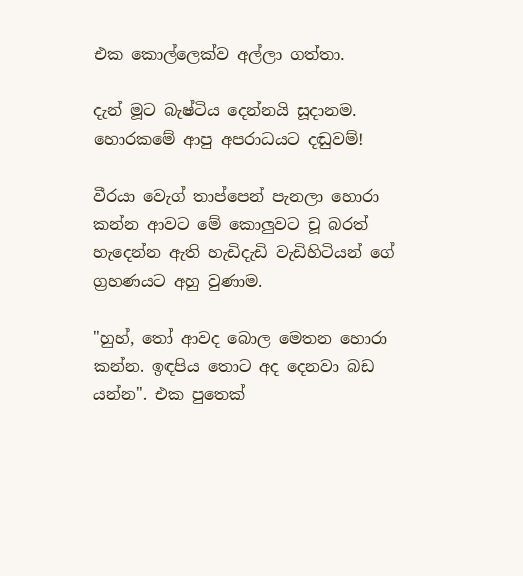එක කොල්ලෙක්ව අල්ලා ගත්තා.

දැන් මූට බැෂ්ටිය දෙන්නයි සූදානම. හොරකමේ ආපු අපරාධයට දඬුවම්!

වීරයා වෙැග් තාප්පෙන් පැනලා හොරා කන්න ආවට මේ කොලුවට චූ බරත් හැදෙන්න ඇති හැඩිදැඩි වැඩිහිටියන් ගේ ග්‍රහණයට අහු වුණාම.

"හුහ්, තෝ ආවද බොල මෙතන හොරා කන්න. ඉඳපිය තොට අද දෙනවා බඩ යන්න". එක පුතෙක්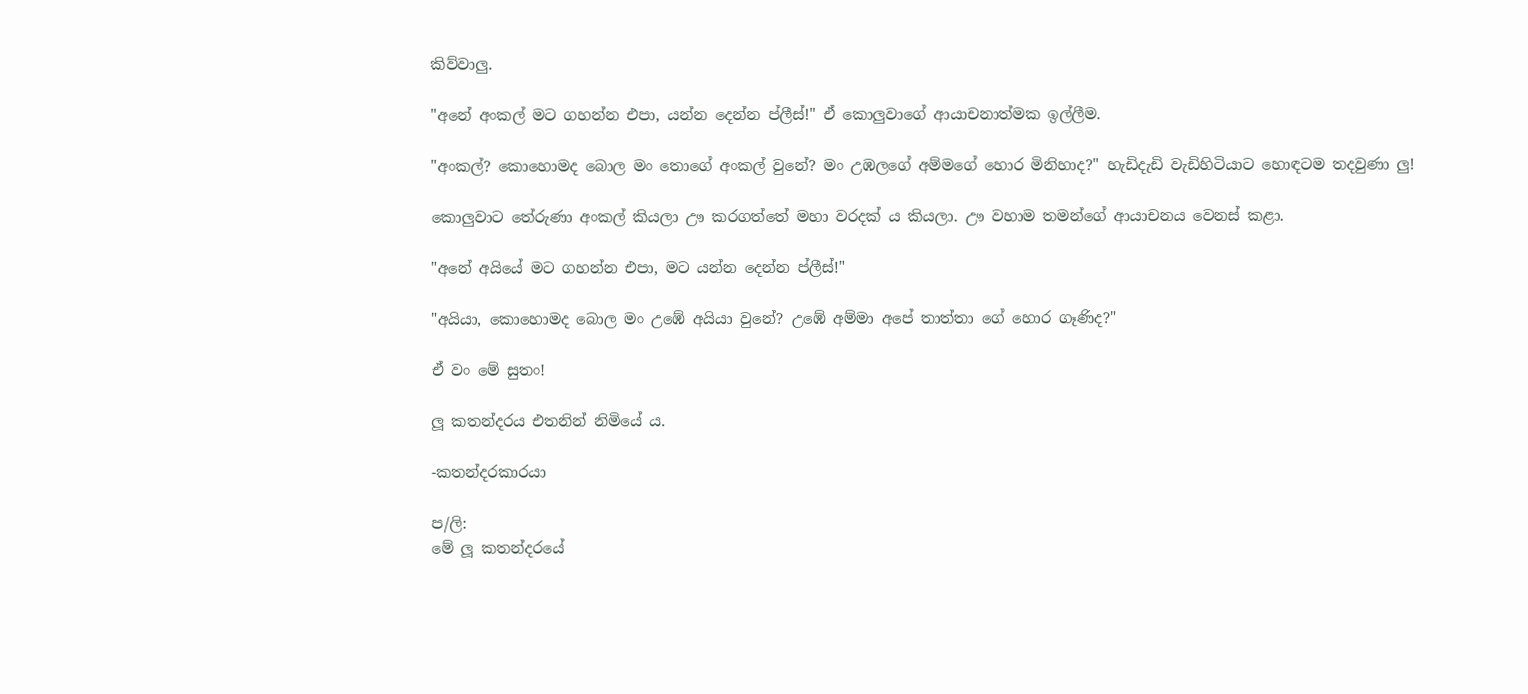කිව්වාලු.

"අනේ අංකල් මට ගහන්න එපා, යන්න දෙන්න ප්ලීස්!" ඒ කොලුවාගේ ආයාචනාත්මක ඉල්ලීම.

"අංකල්? කොහොමද බොල මං තොගේ අංකල් වුනේ? මං උඹලගේ අම්මගේ හොර මිනිහාද?" හැඩිදැඩි වැඩිහිටියාට හොඳටම තදවුණා ලු!

කොලුවාට තේරුණා අංකල් කියලා ඌ කරගත්තේ මහා වරදක් ය කියලා. ඌ වහාම තමන්ගේ ආයාචනය වෙනස් කළා.

"අනේ අයියේ මට ගහන්න එපා, මට යන්න දෙන්න ප්ලීස්!"

"අයියා, කොහොමද බොල මං උඹේ අයියා වුනේ? උඹේ අම්මා අපේ තාත්තා ගේ හොර ගෑණිද?"

ඒ වං මේ සුතං!

ලූ කතන්දරය එතනින් නිමියේ ය.

-කතන්දරකාරයා

ප/ලි:
මේ ලූ කතන්දරයේ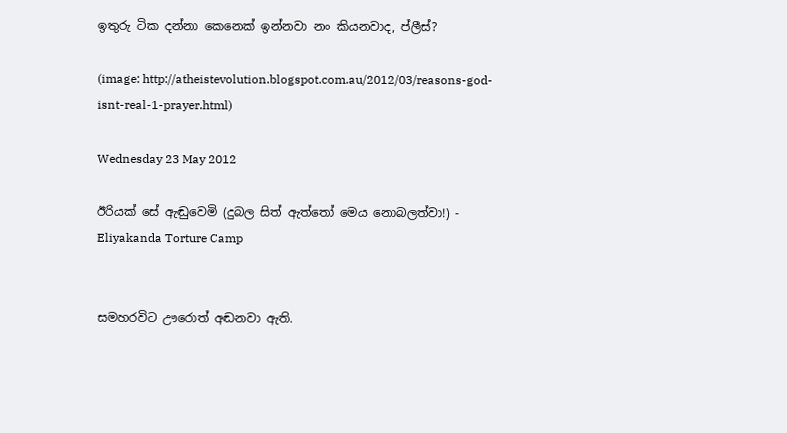ඉතුරු ටික දන්නා කෙනෙක් ඉන්නවා නං කියනවාද, ප්ලීස්?

(image: http://atheistevolution.blogspot.com.au/2012/03/reasons-god-isnt-real-1-prayer.html)

Wednesday 23 May 2012

ඊරියක් සේ ඇඬුවෙමි (දුබල සිත් ඇත්තෝ මෙය නොබලත්වා!) - Eliyakanda Torture Camp


සමහරවිට ඌරොත් අඬනවා ඇති.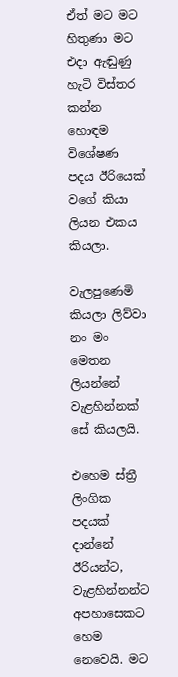ඒත් මට මට හිතුණා මට එදා ඇඬුණු හැටි විස්තර කන්න හොඳම විශේෂණ පදය ඊරියෙක් වගේ කියා ලියන එකය කියලා.

වැලපුණෙමි කියලා ලිව්වා නං මං මෙතන ලියන්නේ වැළහින්නක් සේ කියලයි.

එහෙම ස්ත්‍රී ලිංගික පදයක් දාන්නේ ඊරියන්ට, වැළහින්නන්ට අපහාසෙකට හෙම නෙවෙයි. මට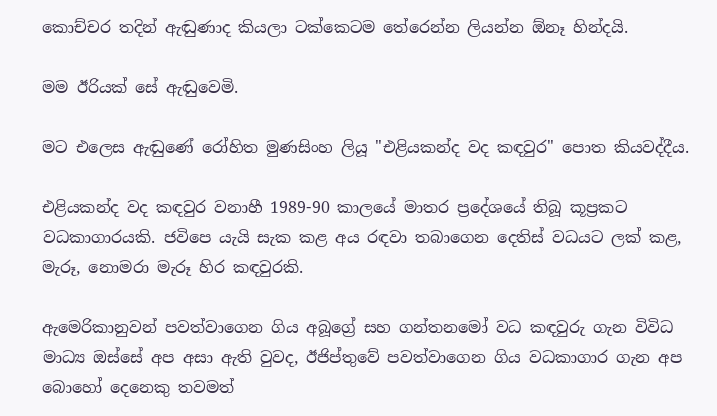කොච්චර තදින් ඇඬුණාද කියලා ටක්කෙටම තේරෙන්න ලියන්න ඕනෑ හින්දයි.

මම ඊරියක් සේ ඇඬුවෙමි.

මට එලෙස ඇඬුණේ රෝහිත මුණසිංහ ලියූ "එළියකන්ද වද කඳවුර" පොත කියවද්දීය.

එළියකන්ද වද කඳවුර වනාහී 1989-90 කාලයේ මාතර ප්‍රදේශයේ තිබූ කූප්‍රකට වධකාගාරයකි. ජවිපෙ යැයි සැක කළ අය රඳවා තබාගෙන දෙතිස් වධයට ලක් කළ, මැරූ, නොමරා මැරූ හිර කඳවුරකි.

ඇමෙරිකානුවන් පවත්වාගෙන ගිය අබූග්‍රේ සහ ගන්තනමෝ වධ කඳවුරු ගැන විවිධ මාධ්‍ය ඔස්සේ අප අසා ඇති වුවද, ඊජිප්තුවේ පවත්වාගෙන ගිය වධකාගාර ගැන අප බොහෝ දෙනෙකු තවමත්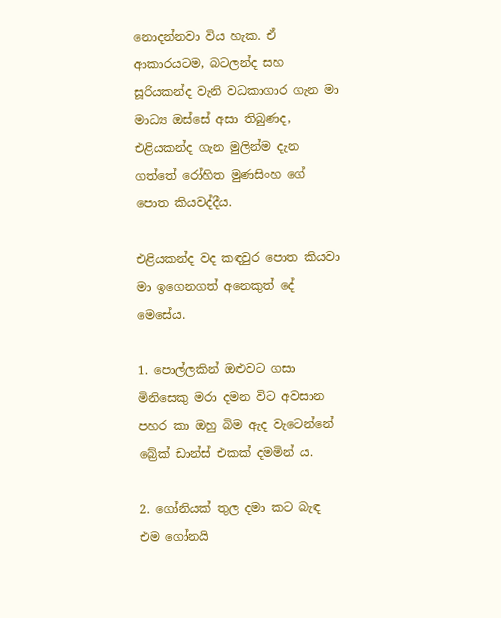නොදන්නවා විය හැක. ඒ ආකාරයටම, බටලන්ද සහ සූරියකන්ද වැනි වධකාගාර ගැන මා මාධ්‍ය ඔස්සේ අසා තිබුණද, එළියකන්ද ගැන මුලින්ම දැන ගත්තේ රෝහිත මුණසිංහ ගේ පොත කියවද්දීය.

එළියකන්ද වද කඳවුර පොත කියවා මා ඉගෙනගත් අනෙකුත් දේ මෙසේය.

1. පොල්ලකින් ඔළුවට ගසා මිනිසෙකු මරා දමන විට අවසාන පහර කා ඔහු බිම ඇද වැටෙන්නේ බ්‍රේක් ඩාන්ස් එකක් දමමින් ය.

2. ගෝනියක් තුල දමා කට බැඳ එම ගෝනයි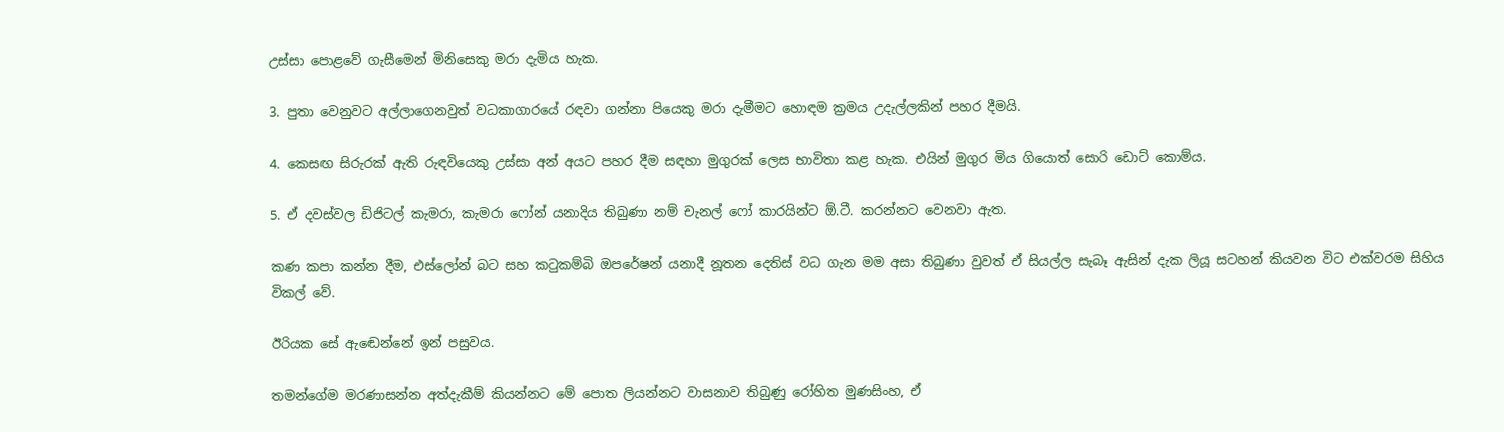උස්සා පොළවේ ගැසීමෙන් මිනිසෙකු මරා දැමිය හැක.

3. පුතා වෙනුවට අල්ලාගෙනවුත් වධකාගාරයේ රඳවා ගන්නා පියෙකු මරා දැමීමට හොඳම ක්‍රමය උදැල්ලකින් පහර දීමයි.

4. කෙසඟ සිරුරක් ඇති රුඳවියෙකු උස්සා අන් අයට පහර දීම සඳහා මුගුරක් ලෙස භාවිතා කළ හැක. එයින් මුගුර මිය ගියොත් සොරි ඩොට් කොම්ය.

5. ඒ දවස්වල ඩිජිටල් කැමරා, කැමරා ෆෝන් යනාදිය තිබුණා නම් චැනල් ෆෝ කාරයින්ට ඕ.ටී. කරන්නට වෙනවා ඇත.

කණ කපා කන්න දීම, එස්ලෝන් බට සහ කටුකම්බි ඔපරේෂන් යනාදී නූතන දෙතිස් වධ ගැන මම අසා තිබුණා වුවත් ඒ සියල්ල සැබෑ ඇසින් දැක ලියූ සටහන් කියවන විට එක්වරම සිහිය විකල් වේ.

ඊරියක සේ ඇඬෙන්නේ ඉන් පසුවය.

තමන්ගේම මරණාසන්න අත්දැකීම් කියන්නට මේ පොත ලියන්නට වාසනාව තිබුණු රෝහිත මුණසිංහ, ඒ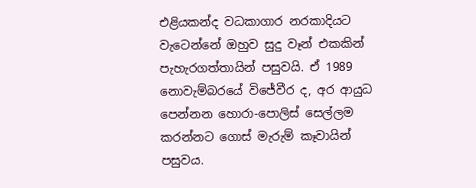එළියකන්ද වධකාගාර නරකාදියට වැටෙන්නේ ඔහුව සුදු වෑන් එකකින් පැහැරගත්තායින් පසුවයි. ඒ 1989 නොවැම්බරයේ විජේවීර ද, අර ආයුධ පෙන්නන හොරා-පොලිස් සෙල්ලම කරන්නට ගොස් මැරුම් කෑවායින් පසුවය.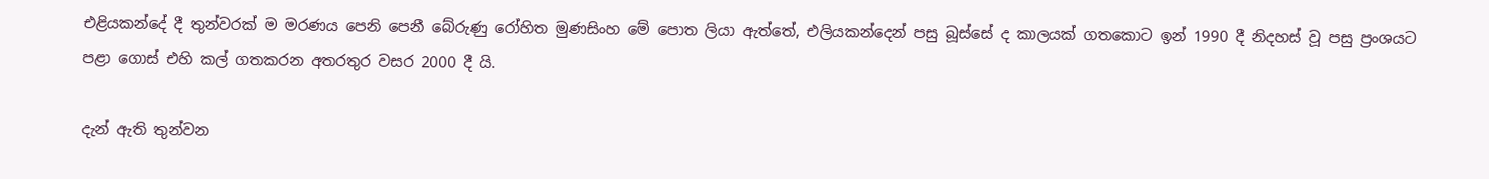එළියකන්දේ දී තුන්වරක් ම මරණය පෙනි පෙනී බේරුණු රෝහිත මුණසිංහ මේ පොත ලියා ඇත්තේ, එලියකන්දෙන් පසු බූස්සේ ද කාලයක් ගතකොට ඉන් 1990 දී නිදහස් වූ පසු ප්‍රංශයට පළා ගොස් එහි කල් ගතකරන අතරතුර වසර 2000 දී යි.

දැන් ඇති තුන්වන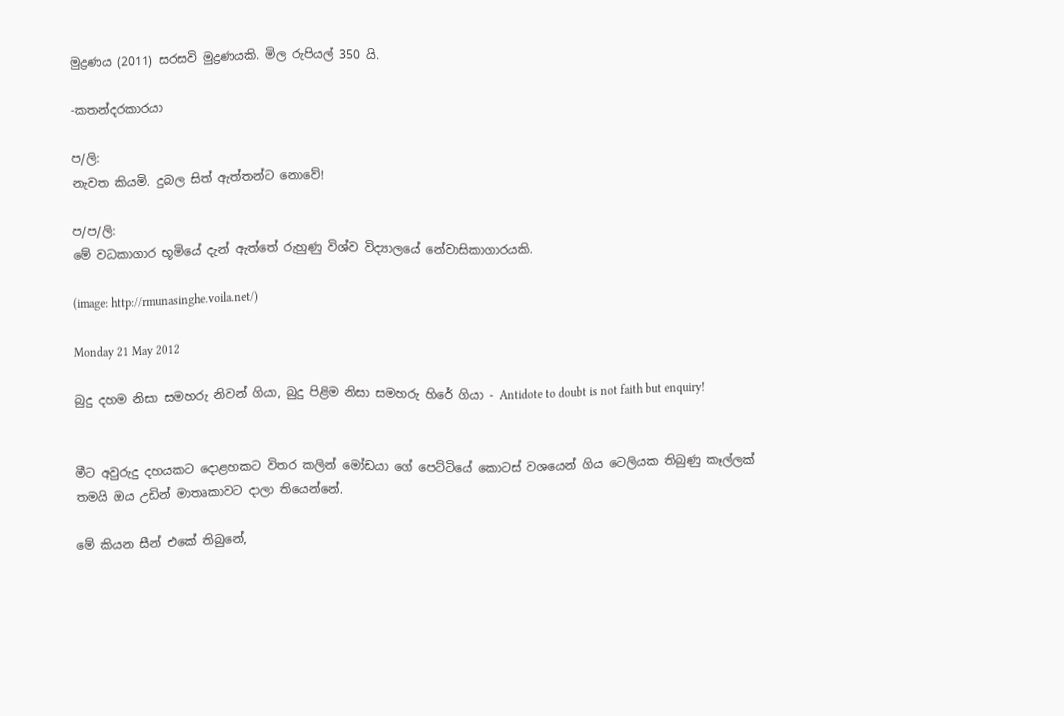මුද්‍රණය (2011) සරසවි මුද්‍රණයකි. මිල රුපියල් 350 යි.

-කතන්දරකාරයා

ප/ලි:
නැවත කියමි. දුබල සිත් ඇත්තන්ට නොවේ!

ප/ප/ලි:
මේ වධකාගාර භූමියේ දැන් ඇත්තේ රුහුණු විශ්ව විද්‍යාලයේ නේවාසිකාගාරයකි.

(image: http://rmunasinghe.voila.net/)

Monday 21 May 2012

බුදු දහම නිසා සමහරු නිවන් ගියා, බුදු පිළිම නිසා සමහරු හිරේ ගියා - Antidote to doubt is not faith but enquiry!


මීට අවුරුදු දහයකට දොළහකට විතර කලින් මෝඩයා ගේ පෙට්ටියේ කොටස් වශයෙන් ගිය ටෙලියක තිබුණු කෑල්ලක් තමයි ඔය උඩින් මාතෘකාවට දාලා තියෙන්නේ.

මේ කියන සීන් එකේ තිබුනේ,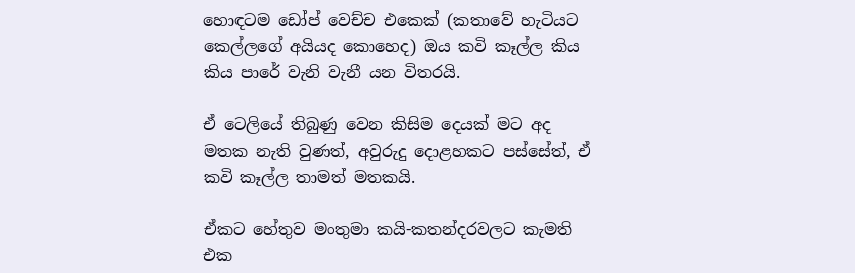හොඳටම ඩෝප් වෙච්ච එකෙක් (කතාවේ හැටියට කෙල්ලගේ අයියද කොහෙද) ඔය කවි කෑල්ල කිය කිය පාරේ වැනි වැනී යන විතරයි.

ඒ ටෙලියේ තිබුණු වෙන කිසිම දෙයක් මට අද මතක නැති වුණත්, අවුරුදු දොළහකට පස්සේත්, ඒ කවි කෑල්ල තාමත් මතකයි.

ඒකට හේතුව මංතුමා කයි-කතන්දරවලට කැමති එක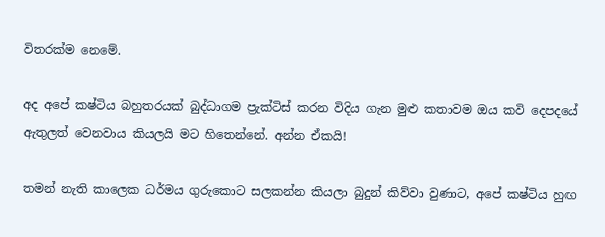විතරක්ම නෙමේ.

අද අපේ කෂ්ටිය බහුතරයක් බුද්ධාගම ප්‍රැක්ටිස් කරන විදිය ගැන මුළු කතාවම ඔය කවි දෙපදයේ ඇතුලත් වෙනවාය කියලයි මට හිතෙන්නේ. අන්න ඒකයි!

තමන් නැති කාලෙක ධර්මය ගුරුකොට සලකන්න කියලා බුදුන් කිව්වා වුණාට, අපේ කෂ්ටිය හුඟ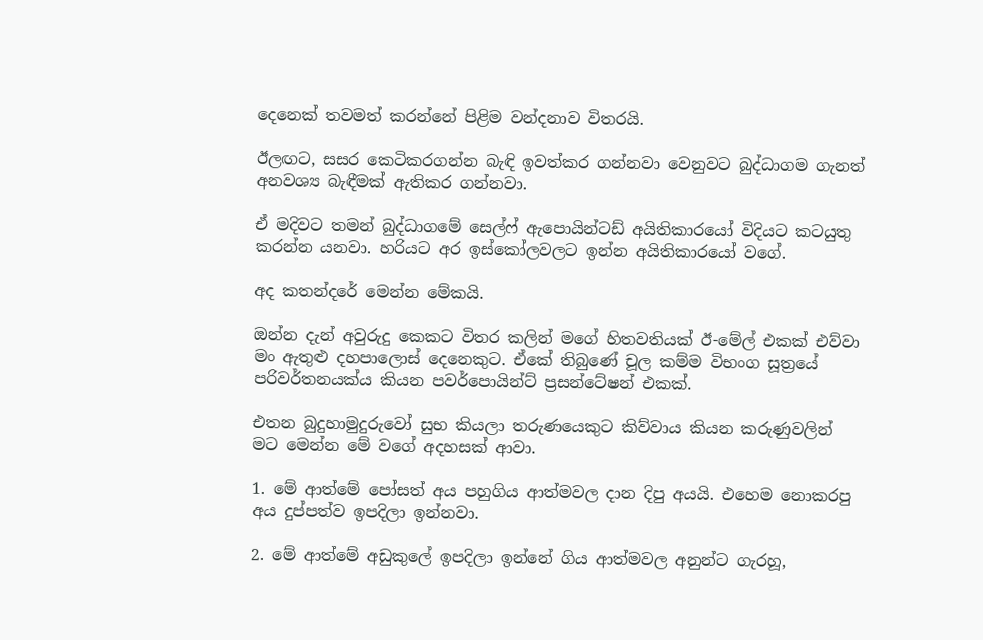දෙනෙක් තවමත් කරන්නේ පිළිම වන්දනාව විතරයි.

ඊලඟට, සසර කෙටිකරගන්න බැඳි ඉවත්කර ගන්නවා වෙනුවට බුද්ධාගම ගැනත් අනවශ්‍ය බැඳීමක් ඇතිකර ගන්නවා.

ඒ මදිවට තමන් බුද්ධාගමේ සෙල්ෆ් ඇපොයින්ටඩ් අයිතිකාරයෝ විදියට කටයුතු කරන්න යනවා. හරියට අර ඉස්කෝලවලට ඉන්න අයිතිකාරයෝ වගේ.

අද කතන්දරේ මෙන්න මේකයි.

ඔන්න දැන් අවුරුදු කෙකට විතර කලින් මගේ හිතවතියක් ඊ-මේල් එකක් එව්වා මං ඇතුළු දහපාලොස් දෙනෙකුට. ඒකේ තිබුණේ චූල කම්ම විභංග සූත්‍රයේ පරිවර්තනයක්ය කියන පවර්පොයින්ට් ප්‍රසන්ටේෂන් එකක්.

එතන බුදුහාමුදුරුවෝ සුභ කියලා තරුණයෙකුට කිව්වාය කියන කරුණුවලින් මට මෙන්න මේ වගේ අදහසක් ආවා.

1. මේ ආත්මේ පෝසත් අය පහුගිය ආත්මවල දාන දිපු අයයි. එහෙම නොකරපු අය දුප්පත්ව ඉපදිලා ඉන්නවා.

2. මේ ආත්මේ අඩුකුලේ ඉපදිලා ඉන්නේ ගිය ආත්මවල අනුන්ට ගැරහූ,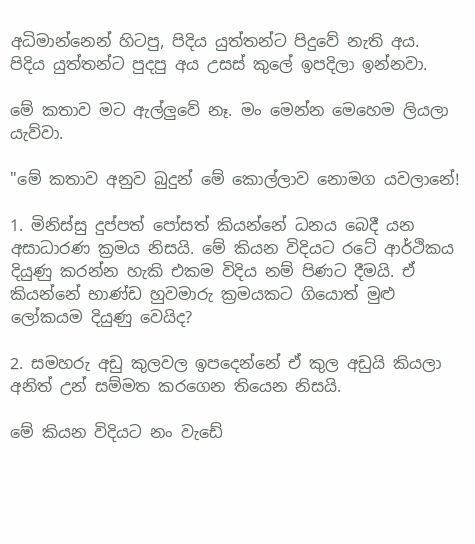අධිමාන්නෙන් හිටපු, පිදිය යුත්තන්ට පිදුවේ නැති අය. පිදිය යුත්තන්ට පුදපු අය උසස් කුලේ ඉපදිලා ඉන්නවා.

මේ කතාව මට ඇල්ලුවේ නෑ. මං මෙන්න මෙහෙම ලියලා යැව්වා.

"මේ කතාව අනුව බුදුන් මේ කොල්ලාව නොමග යවලානේ!

1. මිනිස්සු දුප්පත් පෝසත් කියන්නේ ධනය බෙදී යන අසාධාරණ ක්‍රමය නිසයි. මේ කියන විදියට රටේ ආර්ථිකය දියුණු කරන්න හැකි එකම විදිය නම් පිණට දීමයි. ඒ කියන්නේ භාණ්ඩ හුවමාරු ක්‍රමයකට ගියොත් මුළු ලෝකයම දියුණු වෙයිද?

2. සමහරු අඩු කුලවල ඉපදෙන්නේ ඒ කුල අඩුයි කියලා අනිත් උන් සම්මත කරගෙන තියෙන නිසයි.

මේ කියන විදියට නං වැඩේ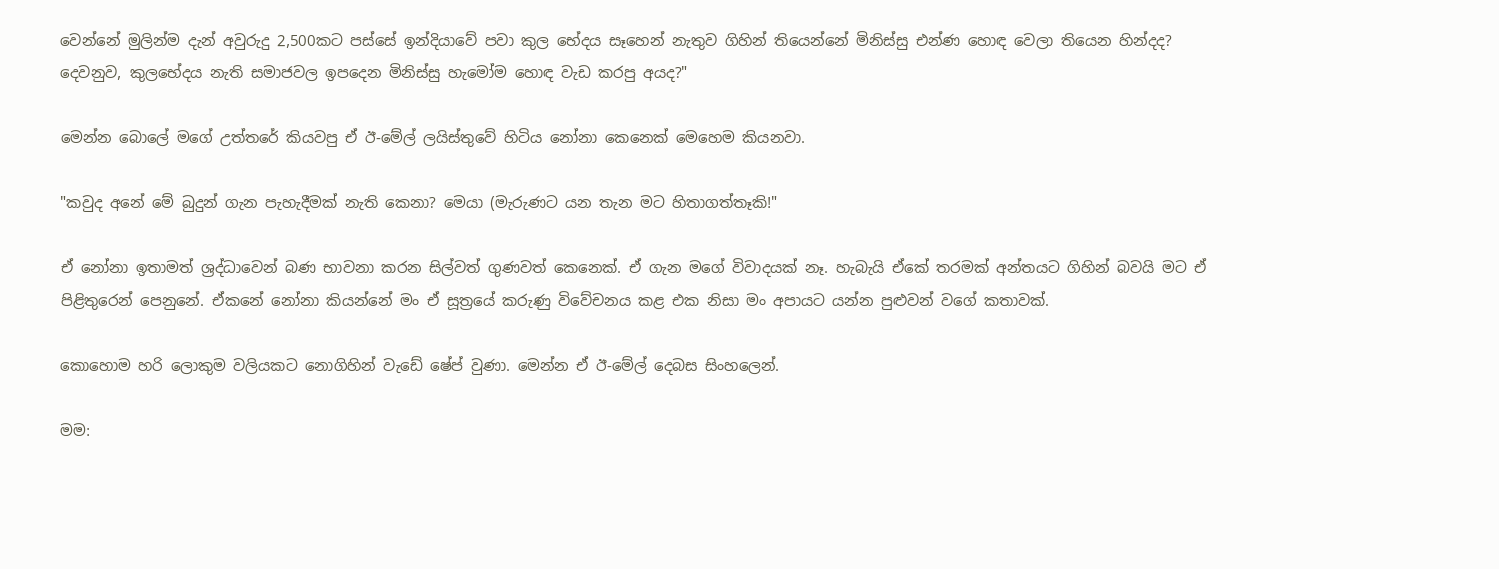වෙන්නේ මුලින්ම දැන් අවුරුදු 2,500කට පස්සේ ඉන්දියාවේ පවා කුල භේදය සෑහෙන් නැතුව ගිහින් තියෙන්නේ මිනිස්සු එන්ණ හොඳ වෙලා තියෙන හින්දද? දෙවනුව, කුලභේදය නැති සමාජවල ඉපදෙන මිනිස්සු හැමෝම හොඳ වැඩ කරපු අයද?"

මෙන්න බොලේ මගේ උත්තරේ කියවපු ඒ ඊ-මේල් ලයිස්තුවේ හිටිය නෝනා කෙනෙක් මෙහෙම කියනවා.

"කවුද අනේ මේ බුදුන් ගැන පැහැදීමක් නැති කෙනා? මෙයා (මැරුණට යන තැන මට හිතාගත්තෑකි!"

ඒ නෝනා ඉතාමත් ශ්‍රද්ධාවෙන් බණ භාවනා කරන සිල්වත් ගුණවත් කෙනෙක්. ඒ ගැන මගේ විවාදයක් නෑ. හැබැයි ඒකේ තරමක් අන්තයට ගිහින් බවයි මට ඒ පිළිතුරෙන් පෙනුනේ. ඒකනේ නෝනා කියන්නේ මං ඒ සූත්‍රයේ කරුණු විවේචනය කළ එක නිසා මං අපායට යන්න පුළුවන් වගේ කතාවක්.

කොහොම හරි ලොකුම වලියකට නොගිහින් වැඩේ ෂේප් වුණා. මෙන්න ඒ ඊ-මේල් දෙබස සිංහලෙන්.

මම: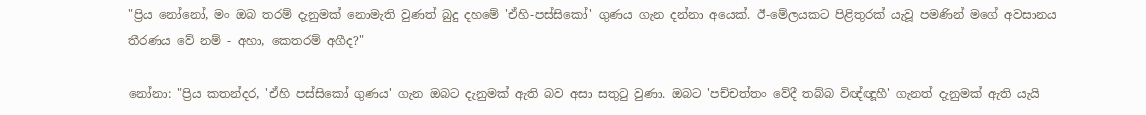"ප්‍රිය නෝනෝ, මං ඔබ තරම් දැනුමක් නොමැති වුණත් බුදු දහමේ 'ඒහි-පස්සිකෝ' ගුණය ගැන දන්නා අයෙක්. ඊ-මේලයකට පිළිතුරක් යැවූ පමණින් මගේ අවසානය තීරණය වේ නම් - අහා, කෙතරම් අගීද?"

නෝනා: "ප්‍රිය කතන්දර, 'ඒහි පස්සිකෝ ගුණය' ගැන ඔබට දැනුමක් ඇති බව අසා සතුටු වුණා. ඔබට 'පච්චත්තං වේදී තබ්බ විඥ්ඥූහී' ගැනත් දැනුමක් ඇති යැයි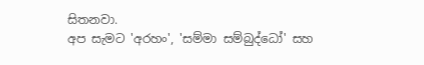සිතනවා.
අප සැමට 'අරහං', 'සම්මා සම්බුද්ධෝ' සහ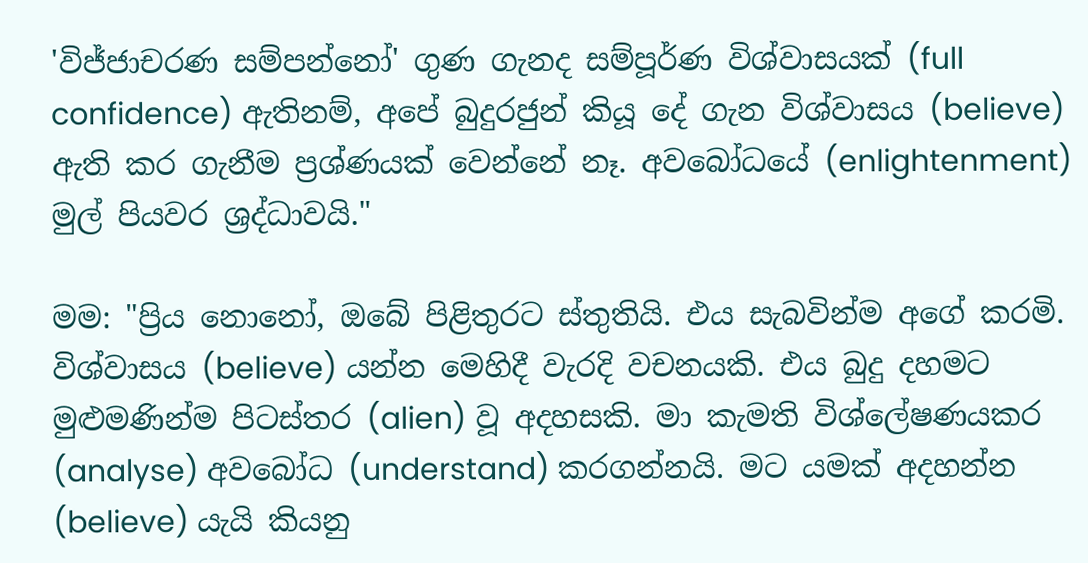'විජ්ජාචරණ සම්පන්නෝ' ගුණ ගැනද සම්පූර්ණ විශ්වාසයක් (full confidence) ඇතිනම්, අපේ බුදුරජුන් කියූ දේ ගැන විශ්වාසය (believe) ඇති කර ගැනීම ප්‍රශ්ණයක් වෙන්නේ නෑ. අවබෝධයේ (enlightenment) මුල් පියවර ශ්‍රද්ධාවයි."

මම: "ප්‍රිය නොනෝ, ඔබේ පිළිතුරට ස්තුතියි. එය සැබවින්ම අගේ කරමි. විශ්වාසය (believe) යන්න මෙහිදී වැරදි වචනයකි. එය බුදු දහමට මුළුමණින්ම පිටස්තර (alien) වූ අදහසකි. මා කැමති විශ්ලේෂණයකර (analyse) අවබෝධ (understand) කරගන්නයි. මට යමක් අදහන්න (believe) යැයි කියනු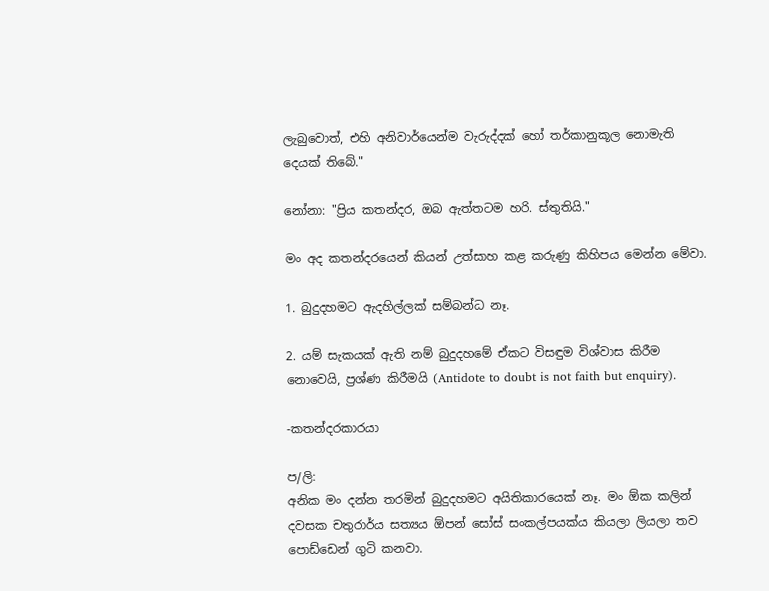ලැබුවොත්, එහි අනිවාර්යෙන්ම වැරුද්දක් හෝ තර්කානුකූල නොමැති දෙයක් තිබේ."

නෝනා: "ප්‍රිය කතන්දර, ඔබ ඇත්තටම හරි. ස්තුතියි."

මං අද කතන්දරයෙන් කියන් උත්සාහ කළ කරුණු කිහිපය මෙන්න මේවා.

1. බුදුදහමට ඇදහිල්ලක් සම්බන්ධ නෑ.

2. යම් සැකයක් ඇති නම් බුදුදහමේ ඒකට විසඳුම විශ්වාස කිරීම නොවෙයි, ප්‍රශ්ණ කිරීමයි (Antidote to doubt is not faith but enquiry).

-කතන්දරකාරයා

ප/ලි:
අනික මං දන්න තරමින් බුදුදහමට අයිතිකාරයෙක් නෑ. මං ඕක කලින් දවසක චතුරාර්ය සත්‍යය ඕපන් සෝස් සංකල්පයක්ය කියලා ලියලා තව පොඩ්ඩෙන් ගුටි කනවා.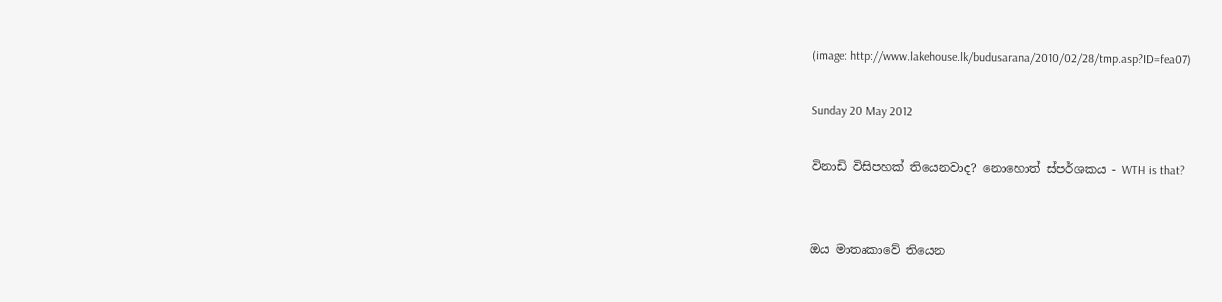(image: http://www.lakehouse.lk/budusarana/2010/02/28/tmp.asp?ID=fea07)

Sunday 20 May 2012

විනාඩි විසිපහක් තියෙනවාද? නොහොත් ස්පර්ශකය - WTH is that?


ඔය මාතෘකාවේ තියෙන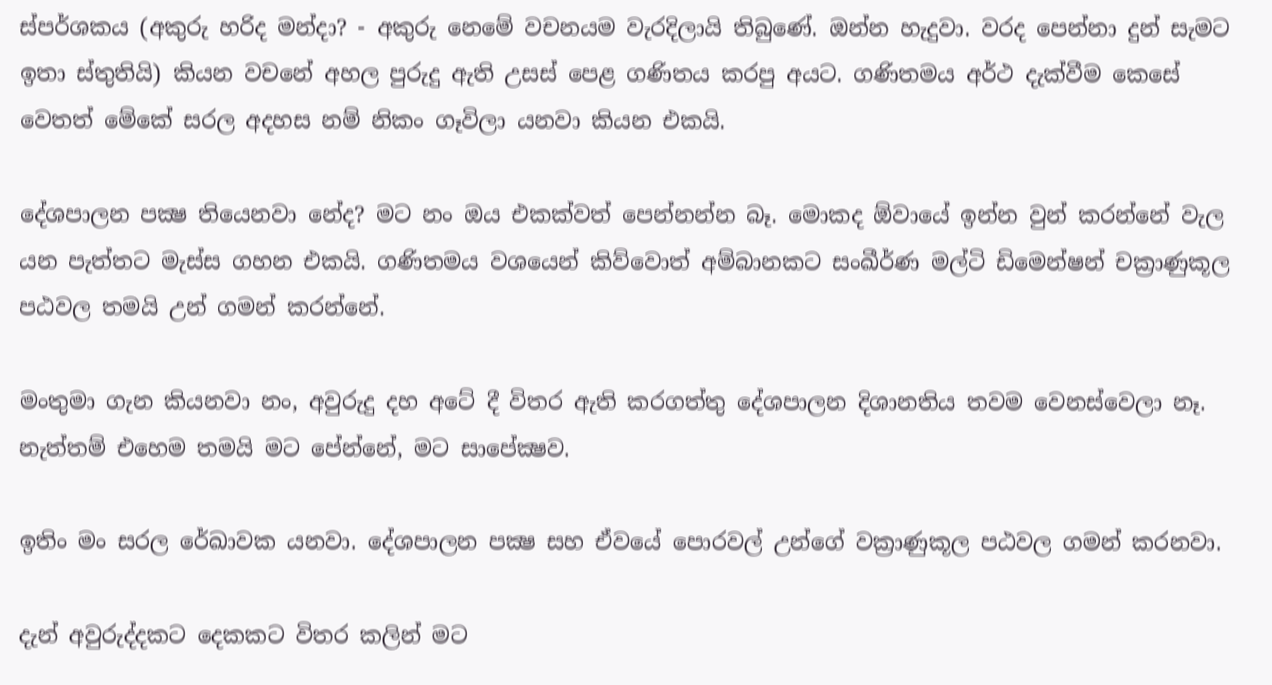ස්පර්ශකය (අකුරු හරිද මන්දා? - අකුරු නෙමේ වචනයම වැරදිලායි තිබුණේ. ඔන්න හැදුවා. වරද පෙන්නා දුන් සැමට ඉතා ස්තුතියි) කියන වචනේ අහල පුරුදු ඇති උසස් පෙළ ගණිතය කරපු අයට. ගණිතමය අර්ථ දැක්වීම කෙසේ වෙතත් මේකේ සරල අදහස නම් නිකං ගෑවිලා යනවා කියන එකයි.

දේශපාලන පක්‍ෂ තියෙනවා නේද? මට නං ඔය එකක්වත් පෙන්නන්න බෑ. මොකද ඕවායේ ඉන්න වුන් කරන්නේ වැල යන පැත්තට මැස්ස ගහන එකයි. ගණිතමය වශයෙන් කිව්වොත් අම්බානකට සංඛීර්ණ මල්ටි ඩිමෙන්ෂන් චක්‍රාණුකූල පඨවල තමයි උන් ගමන් කරන්නේ.

මංතුමා ගැන කියනවා නං, අවුරුදු දහ අටේ දී විතර ඇති කරගත්තු දේශපාලන දිශානතිය තවම වෙනස්වෙලා නෑ. නැත්තම් එහෙම තමයි මට පේන්නේ, මට සාපේක්‍ෂව.

ඉතිං මං සරල රේඛාවක යනවා. දේශපාලන පක්‍ෂ සහ ඒවයේ පොරවල් උන්ගේ වක්‍රාණුකූල පඨවල ගමන් කරනවා.

දැන් අවුරුද්දකට දෙකකට විතර කලින් මට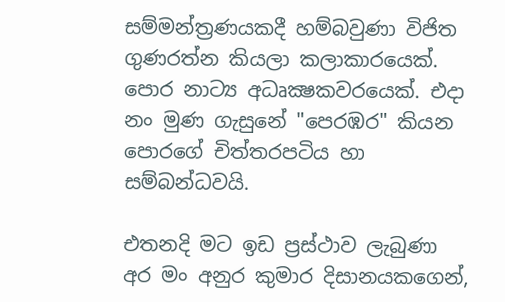සම්මන්ත්‍රණයකදී හම්බවුණා විජිත ගුණරත්න කියලා කලාකාරයෙක්. පොර නාට්‍ය අධෘක්‍ෂකවරයෙක්. එදා නං මුණ ගැසුනේ "පෙරඹර" කියන පොරගේ චිත්තරපටිය හා සම්බන්ධවයි.

එතනදි මට ඉඩ ප්‍රස්ථාව ලැබුණා අර මං අනුර කුමාර දිසානයකගෙන්,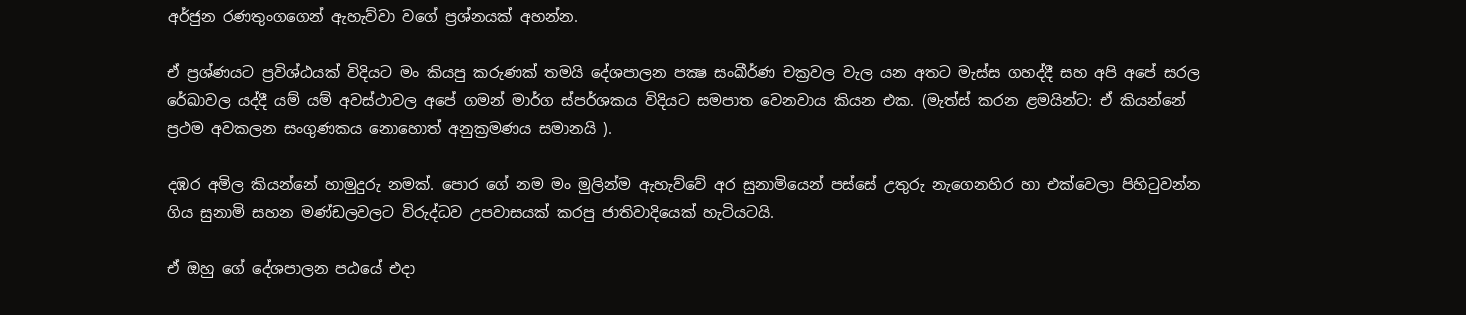අර්ජුන රණතුංගගෙන් ඇහැව්වා වගේ ප්‍රශ්නයක් අහන්න.

ඒ ප්‍රශ්ණයට ප්‍රවිශ්ඨයක් විදියට මං කියපු කරුණක් තමයි දේශපාලන පක්‍ෂ සංඛීර්ණ චක්‍රවල වැල යන අතට මැස්ස ගහද්දී සහ අපි අපේ සරල රේඛාවල යද්දී යම් යම් අවස්ථාවල අපේ ගමන් මාර්ග ස්පර්ශකය විදියට සමපාත වෙනවාය කියන එක. (මැත්ස් කරන ළමයින්ට: ඒ කියන්නේ ප්‍රථම අවකලන සංගුණකය නොහොත් අනුක්‍රමණය සමානයි ).

දඹර අමිල කියන්නේ හාමුදුරු නමක්. පොර ගේ නම මං මුලින්ම ඇහැව්වේ අර සුනාමියෙන් පස්සේ උතුරු නැගෙනහිර හා එක්වෙලා පිහිටුවන්න ගිය සුනාමි සහන මණ්ඩලවලට විරුද්ධව උපවාසයක් කරපු ජාතිවාදියෙක් හැටියටයි.

ඒ ඔහු ගේ දේශපාලන පඨයේ එදා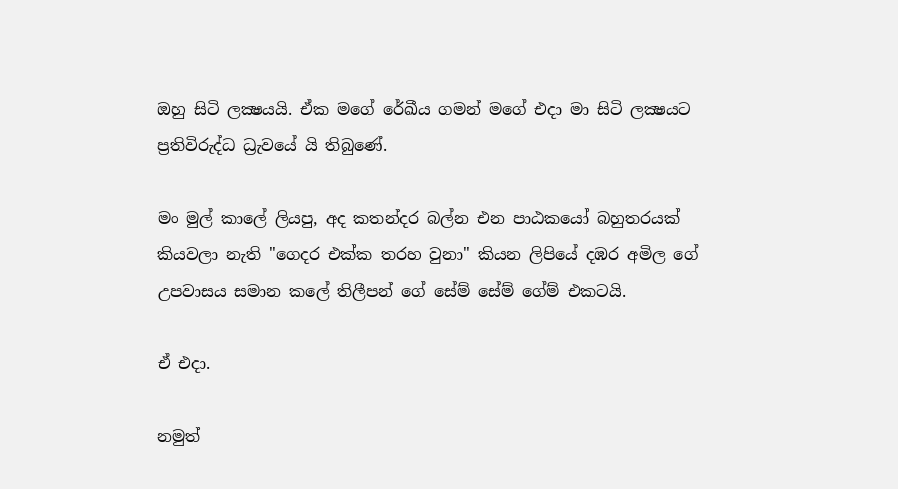ඔහු සිටි ලක්‍ෂයයි. ඒක මගේ රේඛීය ගමන් මගේ එදා මා සිටි ලක්‍ෂයට ප්‍රතිවිරුද්ධ ධ්‍රැවයේ යි තිබුණේ.

මං මුල් කාලේ ලියපු, අද කතන්දර බල්න එන පාඨකයෝ බහුතරයක් කියවලා නැති "ගෙදර එක්ක තරහ වුනා" කියන ලිපියේ දඹර අමිල ගේ උපවාසය සමාන කලේ තිලීපන් ගේ සේම් සේම් ගේම් එකටයි.

ඒ එදා.

නමුත්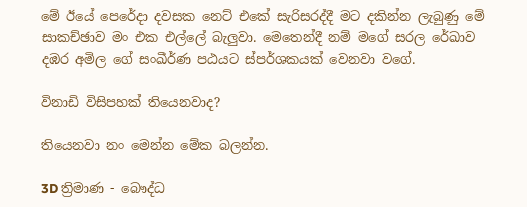මේ ඊයේ පෙරේදා දවසක නෙට් එකේ සැරිසරද්දී මට දකින්න ලැබුණු මේ සාකච්ඡාව මං එක එල්ලේ බැලුවා. මෙතෙන්දී නම් මගේ සරල රේඛාව දඹර අමිල ගේ සංඛීර්ණ පඨයට ස්පර්ශකයක් වෙනවා වගේ.

විනාඩි විසිපහක් තියෙනවාද?

තියෙනවා නං මෙන්න මේක බලන්න.

3D ත්‍රිමාණ - බෞද්ධ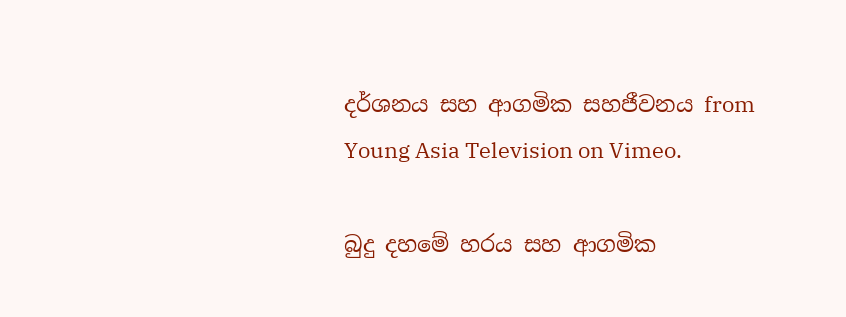දර්ශනය සහ ආගමික සහජීවනය from Young Asia Television on Vimeo.

බුදු දහමේ හරය සහ ආගමික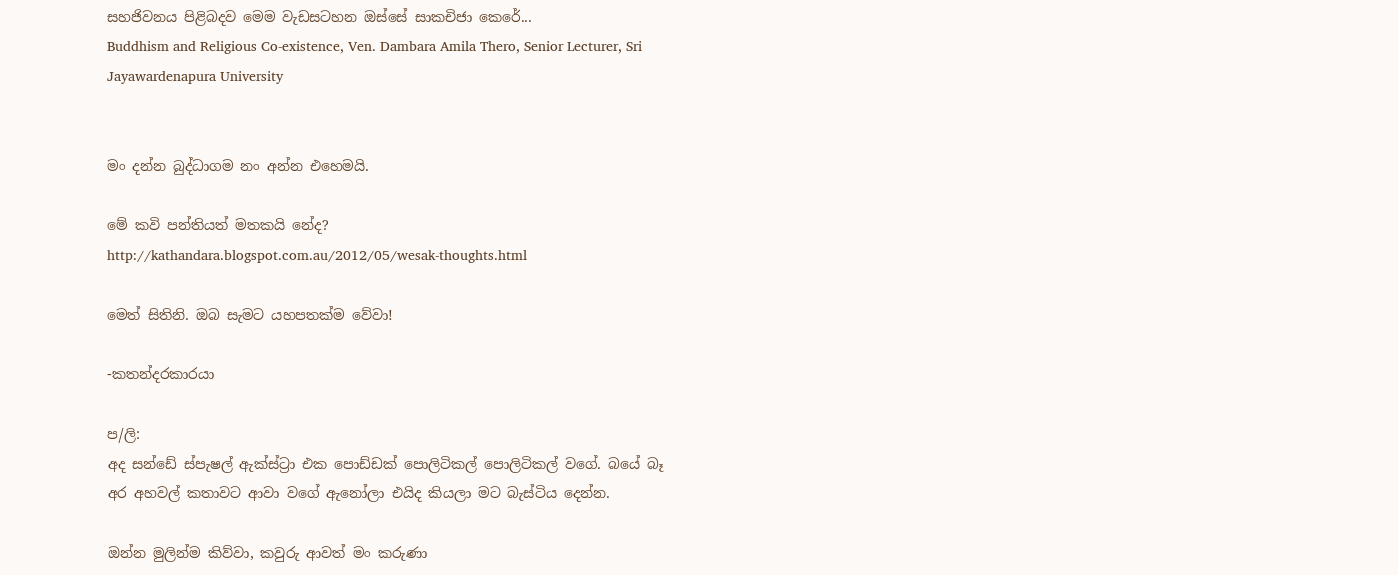සහජිවනය පිළිබදව මෙම වැඩසටහන ඔස්සේ සාකචිජා කෙරේ...
Buddhism and Religious Co-existence, Ven. Dambara Amila Thero, Senior Lecturer, Sri Jayawardenapura University


මං දන්න බුද්ධාගම නං අන්න එහෙමයි.

මේ කවි පන්තියත් මතකයි නේද?
http://kathandara.blogspot.com.au/2012/05/wesak-thoughts.html

මෙත් සිතිනි. ඔබ සැමට යහපතක්ම වේවා!

-කතන්දරකාරයා

ප/ලි:
අද සන්ඩේ ස්පැෂල් ඇක්ස්ට්‍රා එක පොඩ්ඩක් පොලිටිකල් පොලිටිකල් වගේ. බයේ බෑ අර අහවල් කතාවට ආවා වගේ ඇනෝලා එයිද කියලා මට බැස්ටිය දෙන්න.

ඔන්න මුලින්ම කිව්වා, කවුරු ආවත් මං කරුණා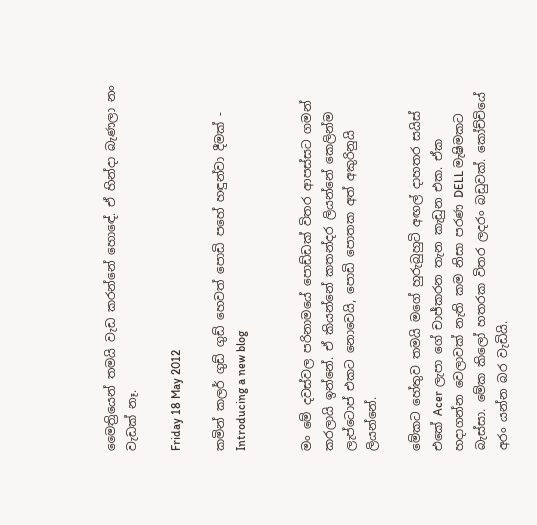මෛත්‍රියෙන් තමයි වැඩ කරන්නේ හොඳේ. ඒ හින්දා බැණලා නං වැඩක් නෑ.

Friday 18 May 2012

කමින් කලර් ගුඩ් ගුඩ් හෙවත් පොඩි පහේ හඳුන්වා දීමක් - Introducing a new blog


මං මේ දවස්වල පරිනාමයේ පොඩ්ඩක් විතර ආපස්සට ගමන් කරලායි ඉන්නේ. ඒ කියන්නේ කතන්දර ලියන්නේ කෙලින්ම ලැප්ටොප් එකට නොවෙයි, පොඩි පොතක අත් අකුරිනුයි ලියන්නේ.

මේකට හේතුව තමයි මගේ හුරුබුහුටි අඟල් දාහතර සයිස් එකේ Acer ලැපා ගේ චාජ්කරන තැන කැඩුන එක. ඒක හදාගන්න වෙලාවක් නැති කම නිසා පරණ DELL මැෂිමකට බැස්සා. මේක කිලෝ හතරක විතර ලදරං බඩුවක්. කෝච්චියේ අරං යන්න බර වැඩියි.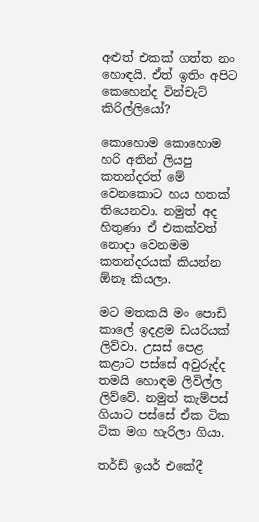අළුත් එකක් ගත්ත නං හොඳයි. ඒත් ඉතිං අපිට කෙහෙන්ද වින්චැට් කිරිල්ලියෝ?

කොහොම කොහොම හරි අතින් ලියපු කතන්දරත් මේ වෙනකොට හය හතක් තියෙනවා. නමුත් අද හිතුණා ඒ එකක්වත් නොදා වෙනමම කතන්දරයක් කියන්න ඕනෑ කියලා.

මට මතකයි මං පොඩි කාලේ ඉදළම ඩයරියක් ලිව්වා. උසස් පෙළ කළාට පස්සේ අවුරුද්ද තමයි හොඳම ලිවිල්ල ලිව්වේ. නමුත් කැම්පස් ගියාට පස්සේ ඒක ටික ටික මග හැරිලා ගියා.

තර්ඩ් ඉයර් එකේදී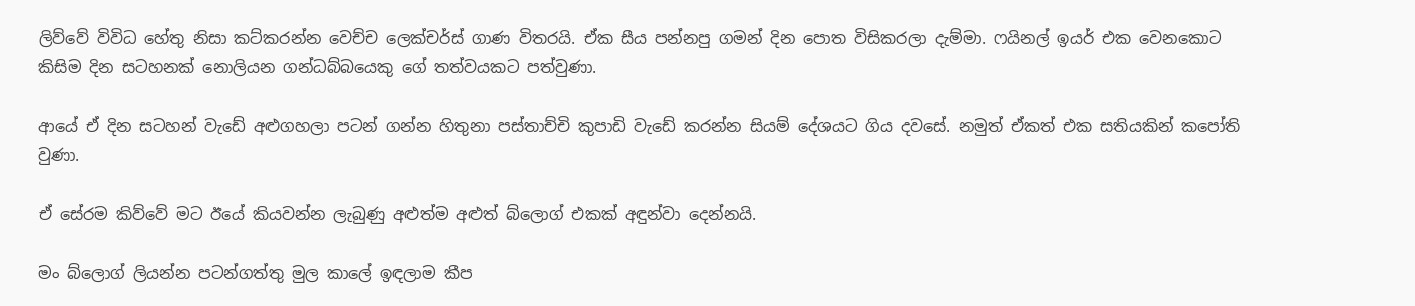ලිව්වේ විවිධ හේතු නිසා කට්කරන්න වෙච්ච ලෙක්චර්ස් ගාණ විතරයි. ඒක සීය පන්නපු ගමන් දින පොත විසිකරලා දැම්මා. ෆයිනල් ඉයර් එක වෙනකොට කිසිම දින සටහනක් නොලියන ගන්ධබ්බයෙකු ගේ තත්වයකට පත්වුණා.

ආයේ ඒ දින සටහන් වැඩේ අළුගහලා පටන් ගන්න හිතුනා පස්තාච්චි කුපාඩි වැඩේ කරන්න සියම් දේශයට ගිය දවසේ. නමුත් ඒකත් එක සතියකින් කපෝති වුණා.

ඒ සේරම කිව්වේ මට ඊයේ කියවන්න ලැබුණු අළුත්ම අළුත් බ්ලොග් එකක් අඳුන්වා දෙන්නයි.

මං බ්ලොග් ලියන්න පටන්ගත්තු මුල කාලේ ඉඳලාම කීප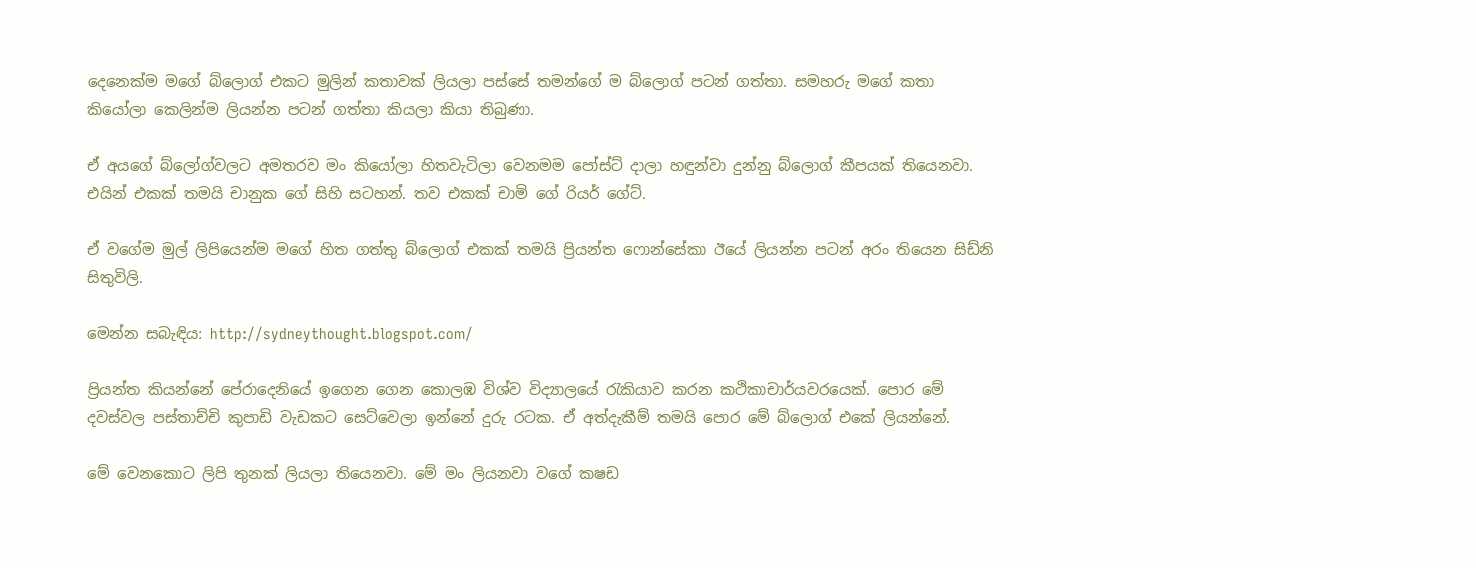දෙනෙක්ම මගේ බ්ලොග් එකට මුලින් කතාවක් ලියලා පස්සේ තමන්ගේ ම බ්ලොග් පටන් ගත්තා. සමහරු මගේ කතා කියෝලා කෙලින්ම ලියන්න පටන් ගත්තා කියලා කියා තිබුණා.

ඒ අයගේ බ්ලෝග්වලට අමතරව මං කියෝලා හිතවැටිලා වෙනමම පෝස්ට් දාලා හඳුන්වා දුන්නු බ්ලොග් කීපයක් තියෙනවා. එයින් එකක් තමයි චානුක ගේ සිහි සටහන්. තව එකක් චාමි ගේ රියර් ගේට්.

ඒ වගේම මුල් ලිපියෙන්ම මගේ හිත ගත්තු බ්ලොග් එකක් තමයි ප්‍රියන්ත ෆොන්සේකා ඊයේ ලියන්න පටන් අරං තියෙන සිඩ්නි සිතුවිලි.

මෙන්න සබැඳිය: http://sydneythought.blogspot.com/

ප්‍රියන්ත කියන්නේ පේරාදෙනියේ ඉගෙන ගෙන කොලඹ විශ්ව විද්‍යාලයේ රැකියාව කරන කථිකාචාර්යවරයෙක්. පොර මේ දවස්වල පස්තාච්චි කුපාඩි වැඩකට සෙට්වෙලා ඉන්නේ දුරු රටක. ඒ අත්දැකීම් තමයි පොර මේ බ්ලොග් එකේ ලියන්නේ.

මේ වෙනකොට ලිපි තුනක් ලියලා තියෙනවා. මේ මං ලියනවා වගේ කෂඩ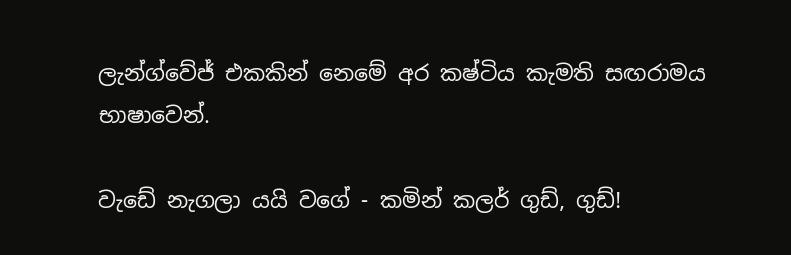ලැන්ග්වේජ් එකකින් නෙමේ අර කෂ්ටිය කැමති සඟරාමය භාෂාවෙන්.

වැඩේ නැගලා යයි වගේ - කමින් කලර් ගුඩ්, ගුඩ්!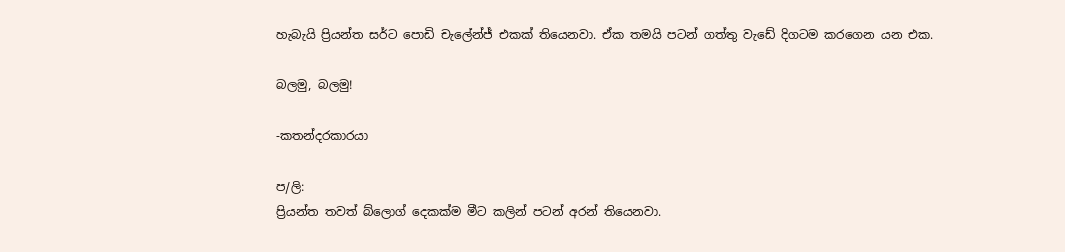හැබැයි ප්‍රියන්ත සර්ට පොඩි චැලේන්ජ් එකක් තියෙනවා. ඒක තමයි පටන් ගත්තු වැඩේ දිගටම කරගෙන යන එක.

බලමු, බලමු!

-කතන්දරකාරයා

ප/ලි:
ප්‍රියන්ත තවත් බ්ලොග් දෙකක්ම මීට කලින් පටන් අරන් තියෙනවා.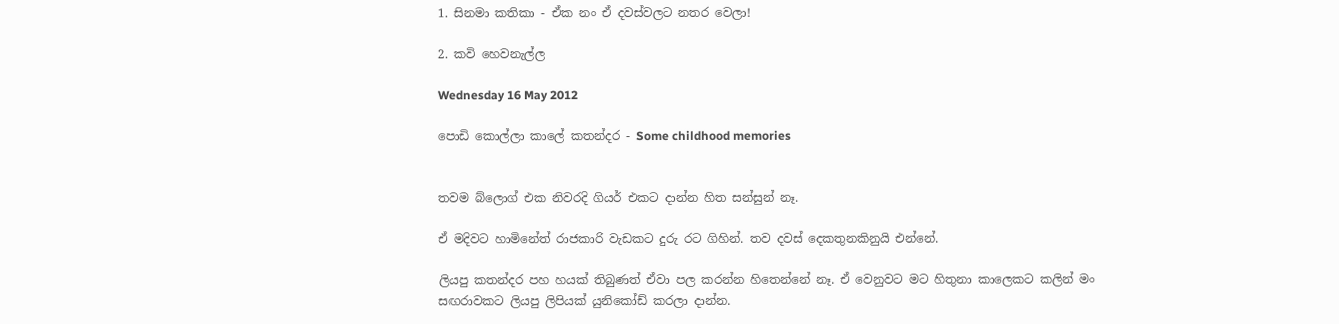1. සිනමා කතිකා - ඒක නං ඒ දවස්වලට නතර වෙලා!

2. කවි හෙවනැල්ල

Wednesday 16 May 2012

පොඩි කොල්ලා කාලේ කතන්දර - Some childhood memories


තවම බ්ලොග් එක නිවරදි ගියර් එකට දාන්න හිත සන්සුන් නෑ.

ඒ මදිවට හාමිනේත් රාජකාරි වැඩකට දුරු රට ගිහින්. තව දවස් දෙකතුනකිනුයි එන්නේ.

ලියපු කතන්දර පහ හයක් තිබුණත් ඒවා පල කරන්න හිතෙන්නේ නෑ. ඒ වෙනුවට මට හිතුනා කාලෙකට කලින් මං සඟරාවකට ලියපු ලිපියක් යුනිකෝඩ් කරලා දාන්න.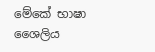මේකේ භාෂා ශෛලිය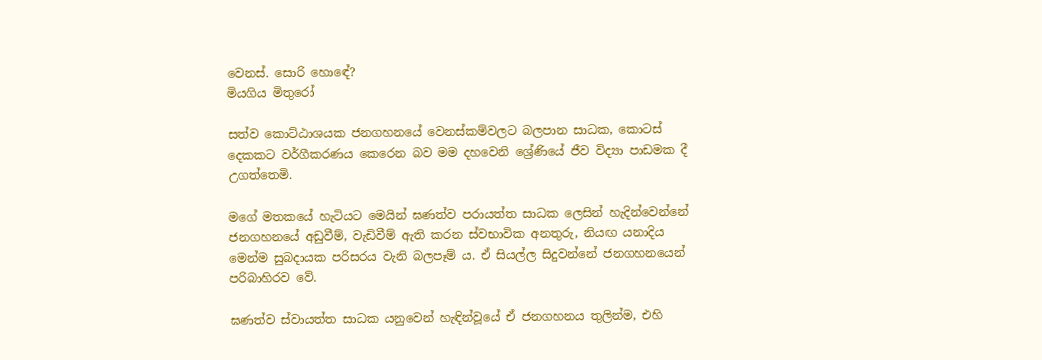වෙනස්. සොරි හොඳේ?
මියගිය මිතුරෝ

සත්ව කොට්ඨාශයක ජනගහනයේ වෙනස්කම්වලට බලපාන සාධක, කොටස් දෙකකට වර්ගීකරණය කෙරෙන බව මම දහවෙනි ශ්‍රේණියේ ජීව විද්‍යා පාඩමක දී උගත්තෙමි.

මගේ මතකයේ හැටියට මෙයින් ඝණත්ව පරායත්ත සාධක ලෙසින් හැදින්වෙන්නේ ජනගහනයේ අඩුවීම්, වැඩිවීම් ඇති කරන ස්වභාවික අනතුරු, නියඟ යනාදිය මෙන්ම සුබදායක පරිසරය වැනි බලපෑම් ය. ඒ සියල්ල සිදුවන්නේ ජනගහනයෙන් පරිබාහිරව වේ.

ඝණත්ව ස්වායත්ත සාධක යනුවෙන් හැඳින්වූයේ ඒ ජනගහනය තුලින්ම, එහි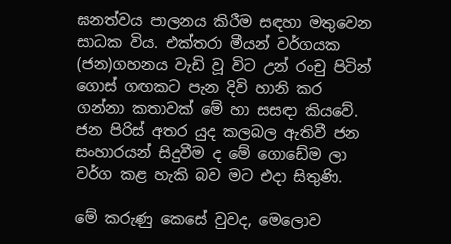ඝනත්වය පාලනය කිරීම සඳහා මතුවෙන සාධක විය. එක්තරා මීයන් වර්ගයක (ජන)ගහනය වැඩි වූ විට උන් රංචු පිටින් ගොස් ගඟකට පැන දිවි හානි කර ගන්නා කතාවක් මේ හා සසඳා කියවේ. ජන පිරිස් අතර යුද කලබල ඇතිවී ජන සංහාරයන් සිදුවීම ද මේ ගොඩේම ලා වර්ග කළ හැකි බව මට එදා සිතුණි.

මේ කරුණු කෙසේ වුවද, මෙලොව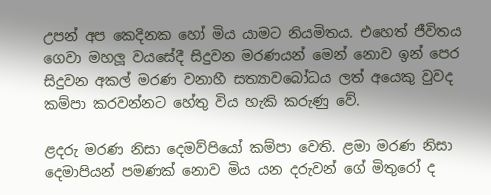උපන් අප කෙදිනක හෝ මිය යාමට නියමිතය. එහෙත් ජීවිතය ගෙවා මහලූ වයසේදී සිදුවන මරණයන් මෙන් නොව ඉන් පෙර සිදුවන අකල් මරණ වනාහී සත්‍යාවබෝධය ලත් අයෙකු වුවද කම්පා කරවන්නට හේතු විය හැකි කරුණු වේ.

ළදරු මරණ නිසා දෙමව්පියෝ කම්පා වෙති. ළමා මරණ නිසා දෙමාපියන් පමණක් නොව මිය යන දරුවන් ගේ මිතුරෝ ද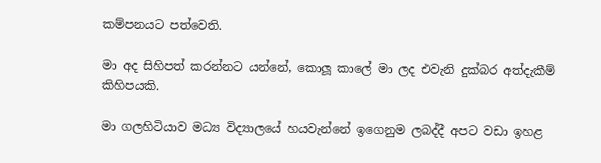කම්පනයට පත්වෙති.

මා අද සිහිපත් කරන්නට යන්නේ, කොලූ කාලේ මා ලද එවැනි දුක්බර අත්දැකීම් කිහිපයකි.

මා ගලහිටියාව මධ්‍ය විද්‍යාලයේ හයවැන්නේ ඉගෙනුම ලබද්දී අපට වඩා ඉහළ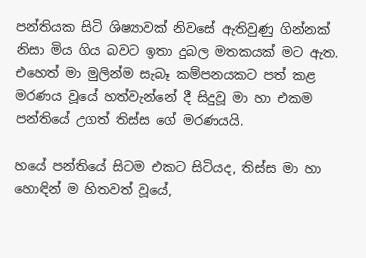පන්තියක සිටි ශිෂ්‍යාවක් නිවසේ ඇතිවුණු ගින්නක් නිසා මිය ගිය බවට ඉතා දුබල මතකයක් මට ඇත. එහෙත් මා මුලින්ම සැබෑ කම්පනයකට පත් කළ මරණය වූයේ හත්වැන්නේ දී සිදුවූ මා හා එකම පන්තියේ උගත් තිස්ස ගේ මරණයයි.

හයේ පන්තියේ සිටම එකට සිටියද, තිස්ස මා හා හොඳින් ම හිතවත් වූයේ,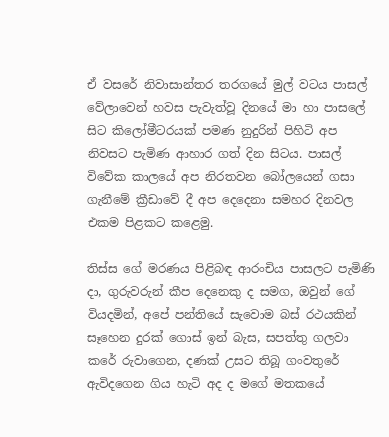ඒ වසරේ නිවාසාන්තර තරගයේ මුල් වටය පාසල් වේලාවෙන් හවස පැවැත්වූ දිනයේ මා හා පාසලේ සිට කිලෝමීටරයක් පමණ නුදුරින් පිහිටි අප නිවසට පැමිණ ආහාර ගත් දින සිටය. පාසල් විවේක කාලයේ අප නිරතවන බෝලයෙන් ගසා ගැනීමේ ක්‍රීඩාවේ දී අප දෙදෙනා සමහර දිනවල එකම පිළකට කළෙමු.

තිස්ස ගේ මරණය පිළිබඳ ආරංචිය පාසලට පැමිණි දා, ගුරුවරුන් කීප දෙනෙකු ද සමග, ඔවුන් ගේ වියදමින්, අපේ පන්තියේ සැවොම බස් රථයකින් සෑහෙන දුරක් ගොස් ඉන් බැස, සපත්තු ගලවා කරේ රුවාගෙන, දණක් උසට තිබූ ගංවතුරේ ඇවිදගෙන ගිය හැටි අද ද මගේ මතකයේ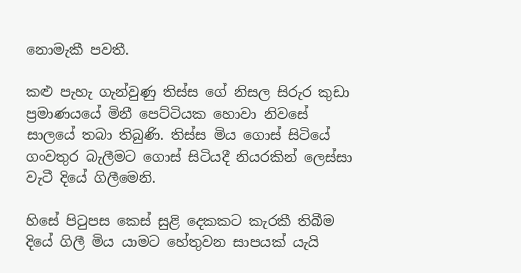නොමැකී පවතී.

කළු පැහැ ගැන්වුණු තිස්ස ගේ නිසල සිරුර කුඩා ප්‍රමාණයයේ මිනී පෙට්ටියක හොවා නිවසේ සාලයේ තබා තිබුණි. තිස්ස මිය ගොස් සිටියේ ගංවතුර බැලීමට ගොස් සිටියදී නියරකින් ලෙස්සා වැටී දියේ ගිලීමෙනි.

හිසේ පිටුපස කෙස් සුළි දෙකකට කැරකී තිබීම දියේ ගිලී මිය යාමට හේතුවන සාපයක් යැයි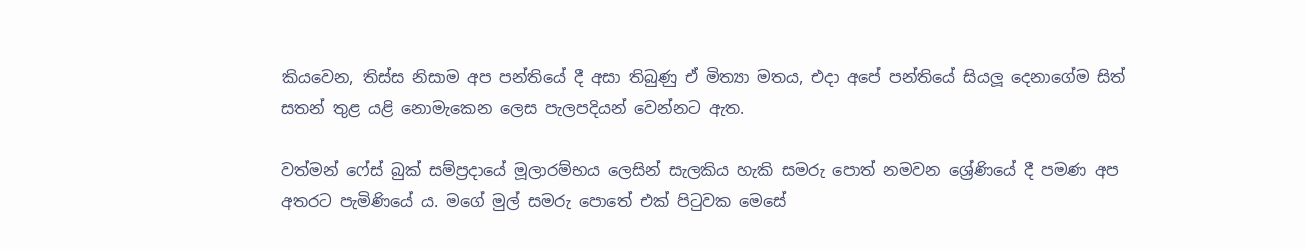කියවෙන, තිස්ස නිසාම අප පන්තියේ දී අසා තිබුණු ඒ මිත්‍යා මතය, එදා අපේ පන්තියේ සියලූ දෙනාගේම සිත් සතන් තුළ යළි නොමැකෙන ලෙස පැලපදියන් වෙන්නට ඇත.

වත්මන් ෆේස් බුක් සම්ප්‍රදායේ මූලාරම්භය ලෙසින් සැලකිය හැකි සමරු පොත් නමවන ශ්‍රේණියේ දී පමණ අප අතරට පැමිණියේ ය. මගේ මුල් සමරු පොතේ එක් පිටුවක මෙසේ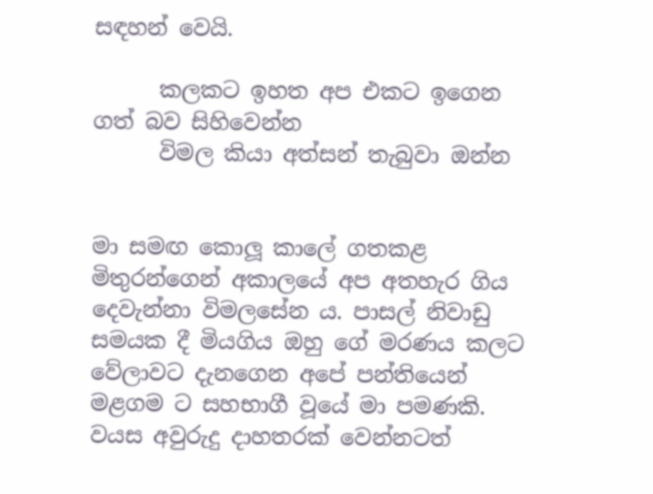සඳහන් වෙයි.

      කලකට ඉහත අප එකට ඉගෙන ගත් බව සිහිවෙන්න
      විමල කියා අත්සන් තැබුවා ඔන්න


මා සමඟ කොලූ කාලේ ගතකළ මිතුරන්ගෙන් අකාලයේ අප අතහැර ගිය දෙවැන්නා විමලසේන ය. පාසල් නිවාඩු සමයක දී මියගිය ඔහු ගේ මරණය කලට වේලාවට දැනගෙන අපේ පන්තියෙන් මළගම ට සහභාගී වූයේ මා පමණකි. වයස අවුරුදු දාහතරක් වෙන්නටත්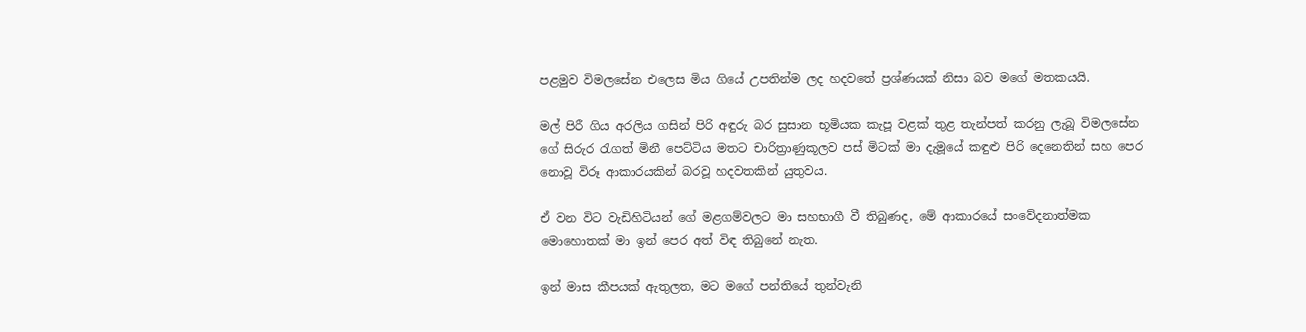පළමුව විමලසේන එලෙස මිය ගියේ උපතින්ම ලද හදවතේ ප්‍රශ්ණයක් නිසා බව මගේ මතකයයි.

මල් පිරී ගිය අරලිය ගසින් පිරි අඳුරු බර සුසාන භූමියක කැපූ වළක් තුළ තැන්පත් කරනු ලැබූ විමලසේන ගේ සිරුර රැගත් මිනී පෙට්ටිය මතට චාරිත්‍රාණුකූලව පස් මිටක් මා දැමූයේ කඳුළු පිරි දෙනෙතින් සහ පෙර නොවූ විරූ ආකාරයකින් බරවූ හදවතකින් යුතුවය.

ඒ වන විට වැඩිහිටියන් ගේ මළගම්වලට මා සහභාගී වී තිබුණද, මේ ආකාරයේ සංවේදනාත්මක මොහොතක් මා ඉන් පෙර අත් විඳ තිබුනේ නැත.

ඉන් මාස කීපයක් ඇතුලත, මට මගේ පන්තියේ තුන්වැනි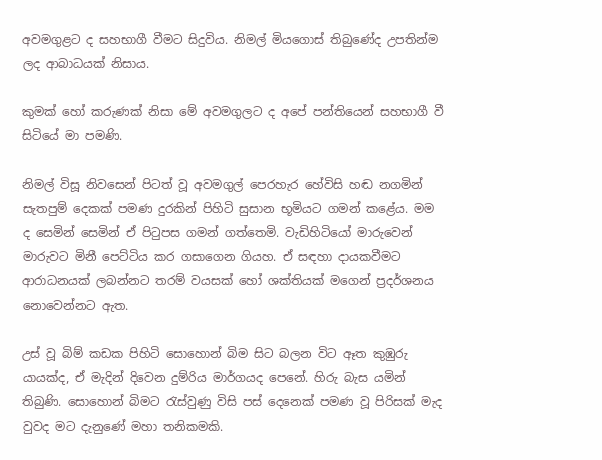අවමගුළට ද සහභාගී වීමට සිදුවිය. නිමල් මියගොස් තිබුණේද උපතින්ම ලද ආබාධයක් නිසාය.

කුමක් හෝ කරුණක් නිසා මේ අවමගුලට ද අපේ පන්තියෙන් සහභාගී වී සිටියේ මා පමණි.

නිමල් විසූ නිවසෙන් පිටත් වූ අවමගුල් පෙරහැර හේවිසි හඬ නගමින් සැතපුම් දෙකක් පමණ දුරකින් පිහිටි සුසාන භූමියට ගමන් කළේය. මම ද සෙමින් සෙමින් ඒ පිටුපස ගමන් ගත්තෙමි. වැඩිහිටියෝ මාරුවෙන් මාරුවට මිනී පෙට්ටිය කර ගසාගෙන ගියහ. ඒ සඳහා දායකවීමට ආරාධනයක් ලබන්නට තරම් වයසක් හෝ ශක්තියක් මගෙන් ප්‍රදර්ශනය නොවෙන්නට ඇත.

උස් වූ බිම් කඩක පිහිටි සොහොන් බිම සිට බලන විට ඈත කුඹුරු යායක්ද, ඒ මැදින් දිවෙන දුම්රිය මාර්ගයද පෙනේ. හිරු බැස යමින් තිබුණි. සොහොන් බිමට රැස්වුණු විසි පස් දෙනෙක් පමණ වූ පිරිසක් මැද වුවද මට දැනුණේ මහා තනිකමකි.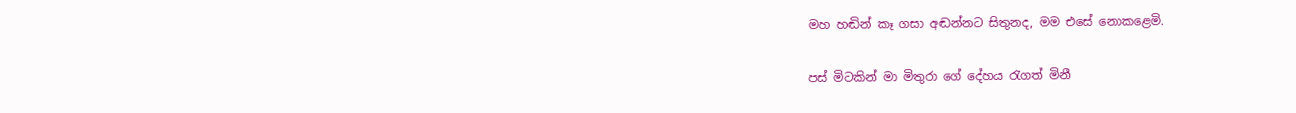මහ හඬින් කෑ ගසා අඬන්නට සිතුනද, මම එසේ නොකළෙමි.

පස් මිටකින් මා මිතුරා ගේ දේහය රැගත් මිනී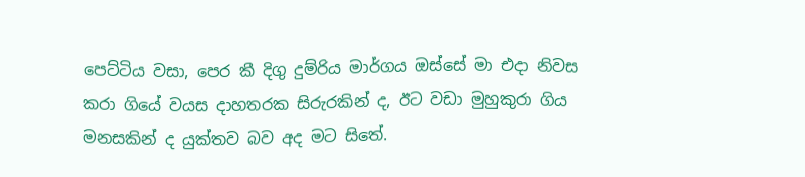පෙට්ටිය වසා, පෙර කී දිගු දුම්රිය මාර්ගය ඔස්සේ මා එදා නිවස කරා ගියේ වයස දාහතරක සිරුරකින් ද, ඊට වඩා මුහුකුරා ගිය මනසකින් ද යුක්තව බව අද මට සිතේ.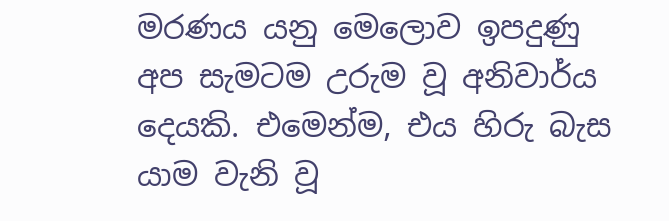මරණය යනු මෙලොව ඉපදුණු අප සැමටම උරුම වූ අනිවාර්ය දෙයකි. එමෙන්ම, එය හිරු බැස යාම වැනි වූ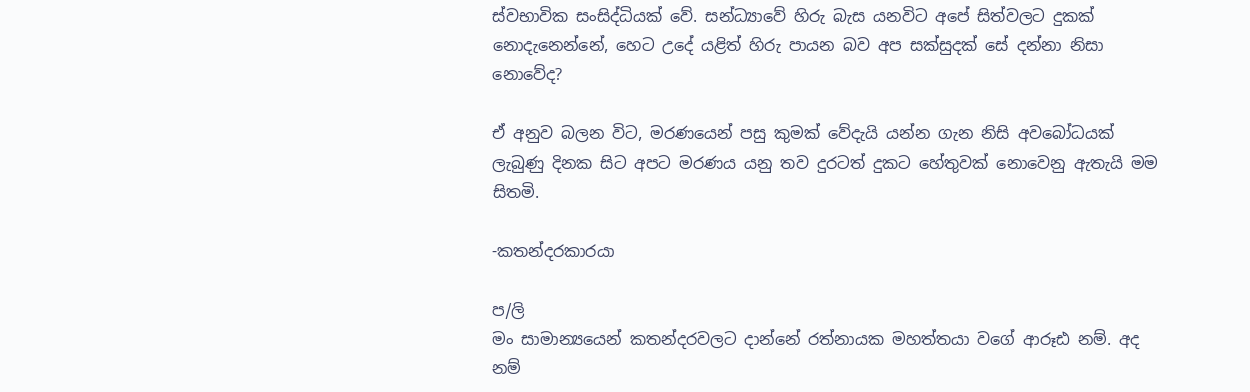ස්වභාවික සංසිද්ධියක් වේ. සන්ධ්‍යාවේ හිරු බැස යනවිට අපේ සිත්වලට දුකක් නොදැනෙන්නේ, හෙට උදේ යළිත් හිරු පායන බව අප සක්සුදක් සේ දන්නා නිසා නොවේද?

ඒ අනුව බලන විට, මරණයෙන් පසු කුමක් වේදැයි යන්න ගැන නිසි අවබෝධයක් ලැබුණු දිනක සිට අපට මරණය යනු තව දුරටත් දුකට හේතුවක් නොවෙනු ඇතැයි මම සිතමි.

-කතන්දරකාරයා

ප/ලි
මං සාමාන්‍යයෙන් කතන්දරවලට දාන්නේ රත්නායක මහත්තයා වගේ ආරූඪ නම්. අද නම්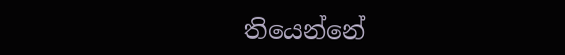තියෙන්නේ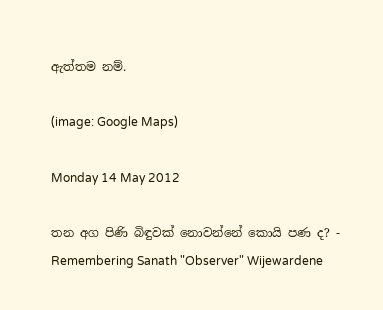ඇත්තම නම්.

(image: Google Maps)

Monday 14 May 2012

තන අග පිණි බිඳුවක් නොවන්නේ කොයි පණ ද? - Remembering Sanath "Observer" Wijewardene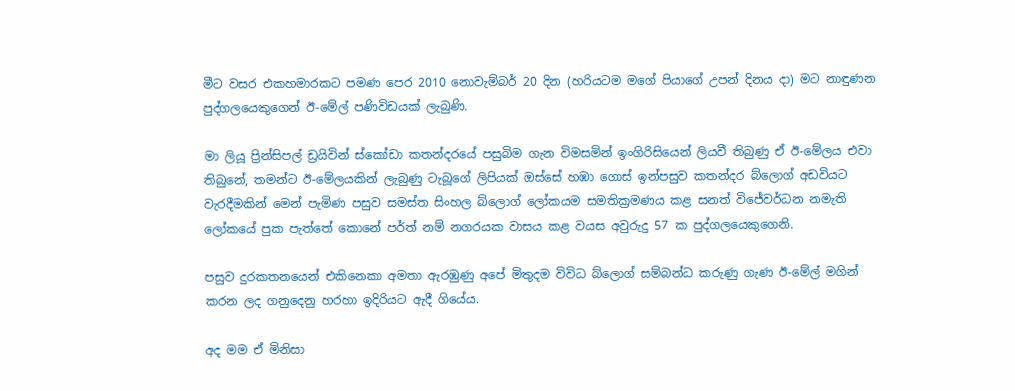මීට වසර එකහමාරකට පමණ පෙර 2010 නොවැම්බර් 20 දින (හරියටම මගේ පියාගේ උපන් දිනය දා) මට නාඳුණන පුද්ගලයෙකුගෙන් ඊ-මේල් පණිවිඩයක් ලැබුණි.

මා ලියූ ප්‍රින්සිපල් ඩ්‍රයිවින් ස්කෝඩා කතන්දරයේ පසුබිම ගැන විමසමින් ඉංගිරිසියෙන් ලියවී තිබුණු ඒ ඊ-මේලය එවා තිබුනේ, තමන්ට ඊ-මේලයකින් ලැබුණු ටැබූගේ ලිපියක් ඔස්සේ හඹා ගොස් ඉන්පසුව කතන්දර බ්ලොග් අඩවියට වැරදීමකින් මෙන් පැමිණ පසුව සමස්ත සිංහල බ්ලොග් ලෝකයම සමතික්‍රමණය කළ සනත් විජේවර්ධන නමැති ලෝකයේ පුක පැත්තේ කොනේ පර්ත් නම් නගරයක වාසය කළ වයස අවුරුදු 57 ක පුද්ගලයෙකුගෙනි.

පසුව දුරකතනයෙන් එකිනෙකා අමතා ඇරඹුණු අපේ මිතුදම විවිධ බ්ලොග් සම්බන්ධ කරුණු ගැණ ඊ-මේල් මගින් කරන ලද ගනුදෙනු හරහා ඉදිරියට ඇදී ගියේය.

අද මම ඒ මිනිසා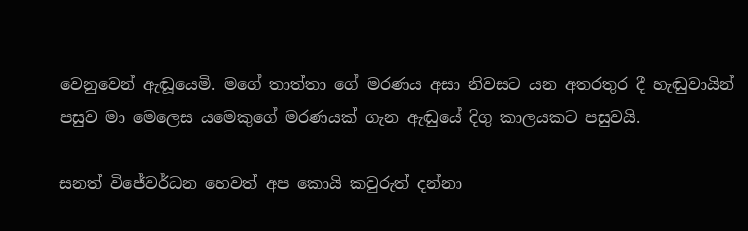වෙනුවෙන් ඇඬූයෙමි. මගේ තාත්තා ගේ මරණය අසා නිවසට යන අතරතුර දී හැඬුවායින් පසුව මා මෙලෙස යමෙකුගේ මරණයක් ගැන ඇඬුයේ දිගු කාලයකට පසුවයි.

සනත් විජේවර්ධන හෙවත් අප කොයි කවුරුත් දන්නා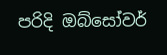පරිදි ඔබ්සෝවර්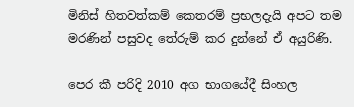මිනිස් හිතවත්කම් කෙතරම් ප්‍රභලදැයි අපට තම මරණින් පසුවද තේරුම් කර දුන්නේ ඒ අයුරිණි.

පෙර කී පරිදි 2010 අග භාගයේදී සිංහල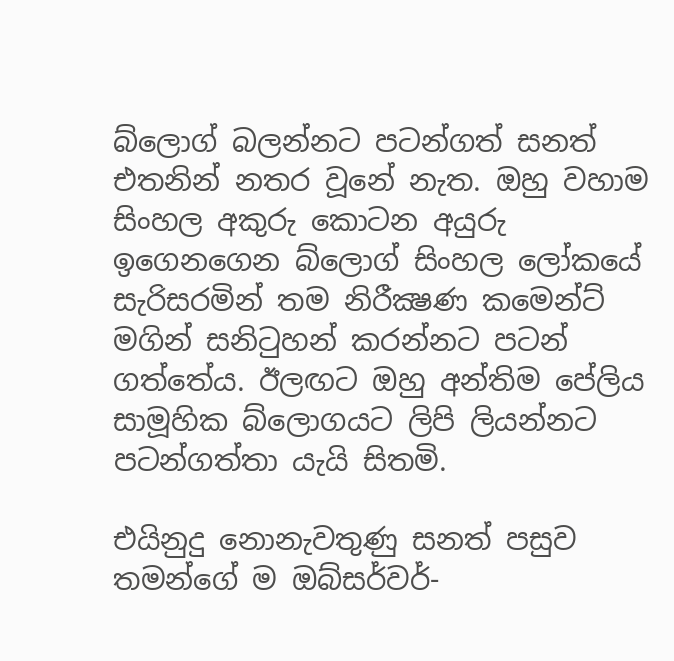බ්ලොග් බලන්නට පටන්ගත් සනත් එතනින් නතර වූනේ නැත. ඔහු වහාම සිංහල අකුරු කොටන අයුරු ඉගෙනගෙන බ්ලොග් සිංහල ලෝකයේ සැරිසරමින් තම නිරීක්‍ෂණ කමෙන්ට් මගින් සනිටුහන් කරන්නට පටන් ගත්තේය. ඊලඟට ඔහු අන්තිම පේලිය සාමූහික බ්ලොගයට ලිපි ලියන්නට පටන්ගත්තා යැයි සිතමි.

එයිනුදු නොනැවතුණු සනත් පසුව තමන්ගේ ම ඔබ්සර්වර්-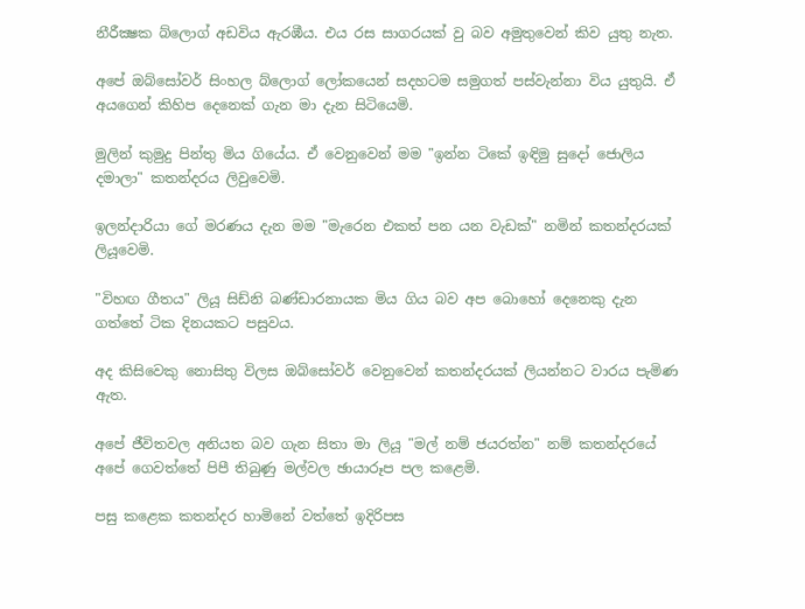නීරීක්‍ෂක බ්ලොග් අඩවිය ඇරඹීය. එය රස සාගරයක් වු බව අමුතුවෙන් කිව යුතු නැත.

අපේ ඔබ්සෝවර් සිංහල බ්ලොග් ලෝකයෙන් සදහටම සමුගත් පස්වැන්නා විය යුතුයි. ඒ අයගෙන් කිහිප දෙනෙක් ගැන මා දැන සිටියෙමි.

මුලින් කුමුදු පින්තු මිය ගියේය. ඒ වෙනුවෙන් මම "ඉන්න ටිකේ ඉඳිමු සුදෝ ජොලිය දමාලා" කතන්දරය ලිවුවෙමි.

ඉලන්දාරියා ගේ මරණය දැන මම "මැරෙන එකත් පන යන වැඩක්" නමින් කතන්දරයක් ලියූවෙමි.

"විහඟ ගීතය" ලියූ සිඩ්නි බණ්ඩාරනායක මිය ගිය බව අප බොහෝ දෙනෙකු දැන ගත්තේ ටික දිනයකට පසුවය.

අද කිසිවෙකු නොසිතු විලස ඔබ්සෝවර් වෙනුවෙන් කතන්දරයක් ලියන්නට වාරය පැමිණ ඇත.

අපේ ජීවිතවල අනියත බව ගැන සිතා මා ලියූ "මල් නම් ජයරත්න" නම් කතන්දරයේ අපේ ගෙවත්තේ පිපී තිබුණු මල්වල ඡායාරූප පල කළෙමි.

පසු කළෙක කතන්දර හාමිනේ වත්තේ ඉදිරිපස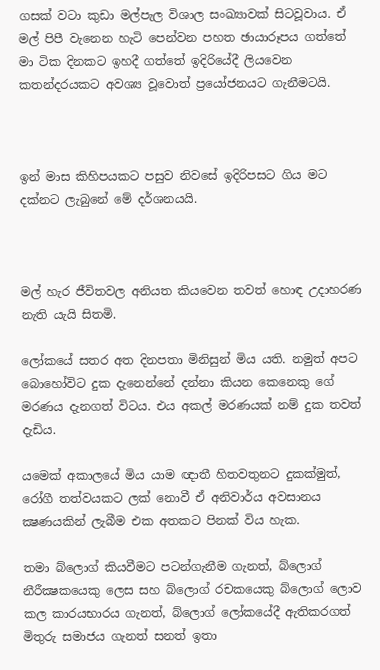ගසක් වටා කුඩා මල්පැල විශාල සංඛ්‍යාවක් සිටවූවාය. ඒ මල් පිපී වැනෙන හැටි පෙන්වන පහත ඡායාරූපය ගත්තේ මා ටික දිනකට ඉහදී ගත්තේ ඉදිරියේදී ලියවෙන කතන්දරයකට අවශ්‍ය වූවොත් ප්‍රයෝජනයට ගැනීමටයි.



ඉන් මාස කිහිපයකට පසුව නිවසේ ඉදිරිපසට ගිය මට දක්නට ලැබුනේ මේ දර්ශනයයි.



මල් හැර ජීවිතවල අනියත කියවෙන තවත් හොඳ උදාහරණ නැති යැයි සිතමි.

ලෝකයේ සතර අත දිනපතා මිනිසුන් මිය යති. නමුත් අපට බොහෝවිට දුක දැනෙන්නේ දන්නා කියන කෙනෙකු ගේ මරණය දැනගත් විටය. එය අකල් මරණයක් නම් දුක තවත් දැඩිය.

යමෙක් අකාලයේ මිය යාම ඥාතී හිතවතුනට දුකක්මුත්, රෝගී තත්වයකට ලක් නොවී ඒ අනිවාර්ය අවසානය ක්‍ෂණයකින් ලැබීම එක අතකට පිනක් විය හැක.

තමා බ්ලොග් කියවීමට පටන්ගැනීම ගැනත්, බ්ලොග් නීරීක්‍ෂකයෙකු ලෙස සහ බ්ලොග් රචකයෙකු බ්ලොග් ලොව කල කාරයභාරය ගැනත්, බ්ලොග් ලෝකයේදී ඇතිකරගත් මිතුරු සමාජය ගැනත් සනත් ඉතා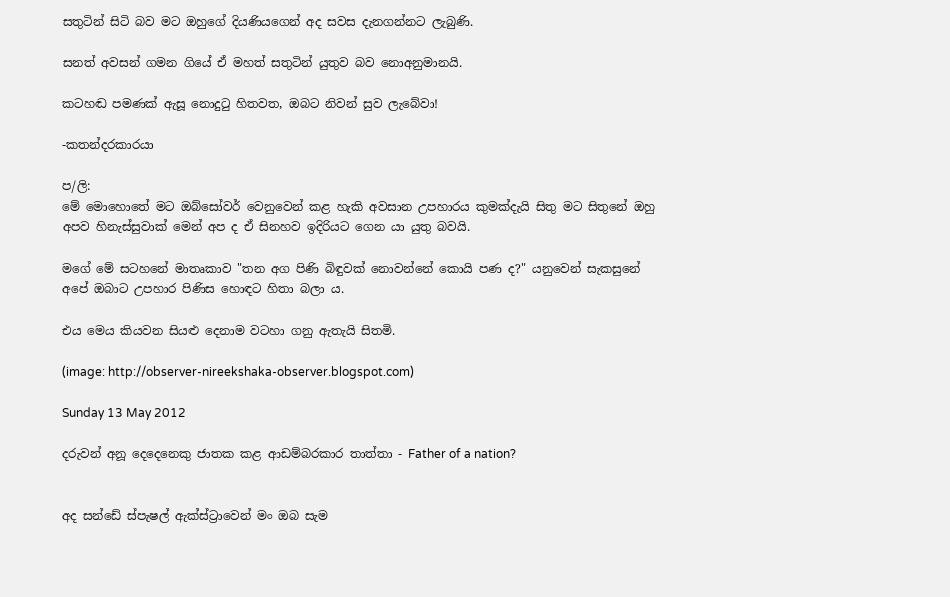සතුටින් සිටි බව මට ඔහුගේ දියණියගෙන් අද සවස දැනගන්නට ලැබුණි.

සනත් අවසන් ගමන ගියේ ඒ මහත් සතුටින් යුතුව බව නොඅනුමානයි.

කටහඬ පමණක් ඇසූ නොදුටු හිතවත, ඔබට නිවන් සුව ලැබේවා!

-කතන්දරකාරයා

ප/ලි:
මේ මොහොතේ මට ඔබ්සෝවර් වෙනුවෙන් කළ හැකි අවසාන උපහාරය කුමක්දැයි සිතු මට සිතුනේ ඔහු අපව හිනැස්සුවාක් මෙන් අප ද ඒ සිනහව ඉදිරියට ගෙන යා යුතු බවයි.

මගේ මේ සටහනේ මාතෘකාව "තන අග පිණි බිඳුවක් නොවන්නේ කොයි පණ ද?" යනුවෙන් සැකසුනේ අපේ ඔබාට උපහාර පිණිස හොඳට හිතා බලා ය.

එය මෙය කියවන සියළු දෙනාම වටහා ගනු ඇතැයි සිතමි.

(image: http://observer-nireekshaka-observer.blogspot.com)

Sunday 13 May 2012

දරුවන් අනූ දෙදෙනෙකු ජාතක කළ ආඩම්බරකාර තාත්තා - Father of a nation?


අද සන්ඩේ ස්පැෂල් ඇක්ස්ට්‍රාවෙන් මං ඔබ සැම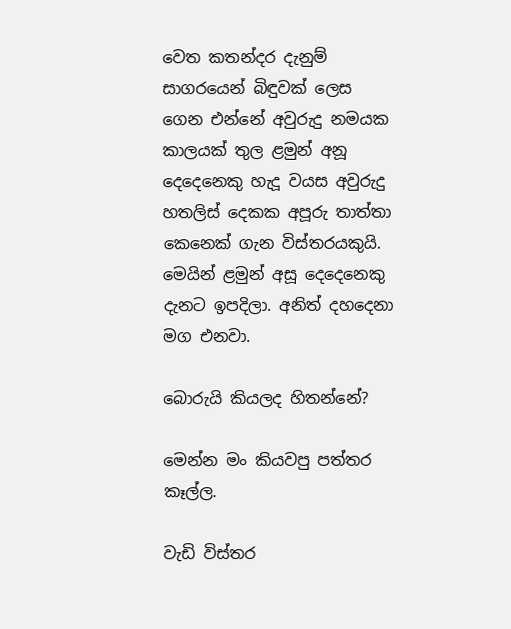වෙත කතන්දර දැනුම් සාගරයෙන් බිඳුවක් ලෙස ගෙන එන්නේ අවුරුදු නමයක කාලයක් තුල ළමුන් අනූ දෙදෙනෙකු හැදූ වයස අවුරුදු හතලිස් දෙකක අපූරු තාත්තා කෙනෙක් ගැන විස්තරයකුයි. මෙයින් ළමුන් අසූ දෙදෙනෙකු දැනට ඉපදිලා. අනිත් දහදෙනා මග එනවා.

බොරුයි කියලද හිතන්නේ?

මෙන්න මං කියවපු පත්තර කෑල්ල.

වැඩි විස්තර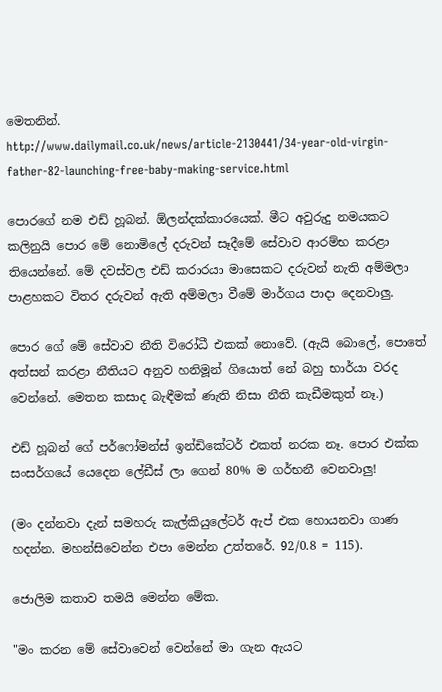මෙතනින්.
http://www.dailymail.co.uk/news/article-2130441/34-year-old-virgin-father-82-launching-free-baby-making-service.html

පොරගේ නම එඩ් හූබන්. ඕලන්දක්කාරයෙක්. මීට අවුරුදු නමයකට කලිනුයි පොර මේ නොමිලේ දරුවන් සෑදීමේ සේවාව ආරම්භ කරළා තියෙන්නේ. මේ දවස්වල එඩ් කරාරයා මාසෙකට දරුවන් නැති අම්මලා පාළහකට විතර දරුවන් ඇති අම්මලා වීමේ මාර්ගය පාදා දෙනවාලු.

පොර ගේ මේ සේවාව නීති විරෝධී එකක් නොවේ. (ඇයි බොලේ, පොතේ අත්සන් කරළා නීතියට අනුව හනිමූන් ගියොත් නේ බහු භාර්යා වරද වෙන්නේ. මෙතන කසාද බැඳීමක් ණැති නිසා නීති කැඩීමකුත් නෑ.)

එඩ් හූබන් ගේ පර්ෆෝමන්ස් ඉන්ඩිකේටර් එකත් නරක නෑ. පොර එක්ක සංසර්ගයේ යෙදෙන ලේඩීස් ලා ගෙන් 80% ම ගර්භනී වෙනවාලු!

(මං දන්නවා දැන් සමහරු කැල්කියුලේටර් ඇප් එක හොයනවා ගාණ හදන්න. මහන්සිවෙන්න එපා මෙන්න උත්තරේ. 92/0.8 = 115).

ජොලිම කතාව තමයි මෙන්න මේක.

"මං කරන මේ සේවාවෙන් වෙන්නේ මා ගැන ඇයට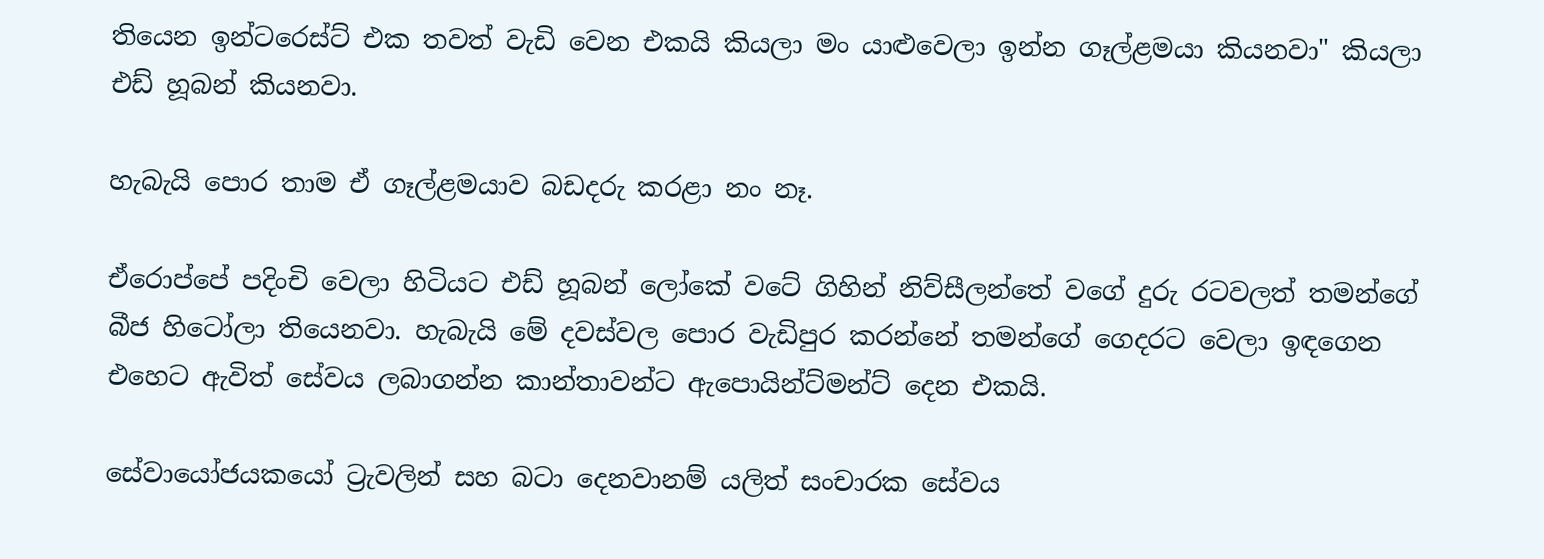තියෙන ඉන්ටරෙස්ට් එක තවත් වැඩි වෙන එකයි කියලා මං යාළුවෙලා ඉන්න ගෑල්ළමයා කියනවා" කියලා එඩ් හූබන් කියනවා.

හැබැයි පොර තාම ඒ ගෑල්ළමයාව බඩදරු කරළා නං නෑ.

ඒරොප්පේ පදිංචි වෙලා හිටියට එඩ් හූබන් ලෝකේ වටේ ගිහින් නිව්සීලන්තේ වගේ දුරු රටවලත් තමන්ගේ බීජ හිටෝලා තියෙනවා. හැබැයි මේ දවස්වල පොර වැඩිපුර කරන්නේ තමන්ගේ ගෙදරට වෙලා ඉඳගෙන එහෙට ඇවිත් සේවය ලබාගන්න කාන්තාවන්ට ඇපොයින්ට්මන්ට් දෙන එකයි.

සේවායෝජයකයෝ ට්‍රැවලින් සහ බටා දෙනවානම් යලිත් සංචාරක සේවය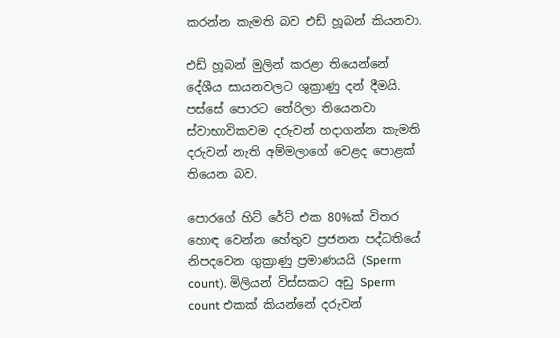කරන්න කැමති බව එඩ් හූබන් කියනවා.

එඩ් හූබන් මුලින් කරළා තියෙන්නේ දේශීය සායනවලට ශුක්‍රාණු දන් දීමයි. පස්සේ පොරට තේරිලා තියෙනවා ස්වාභාවිකවම දරුවන් හදාගන්න කැමති දරුවන් නැති අම්මලාගේ වෙළද පොළක් තියෙන බව.

පොරගේ හිට් රේට් එක 80%ක් විතර හොඳ වෙන්න හේතුව ප්‍රජනන පද්ධතියේ නිපදවෙන ගුක්‍රාණු ප්‍රමාණයයි (Sperm count). මිලියන් විස්සකට අඩු Sperm count එකක් කියන්නේ දරුවන්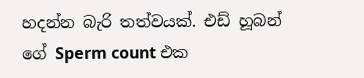හදන්න බැරි තත්වයක්. එඩ් හූබන් ගේ Sperm count එක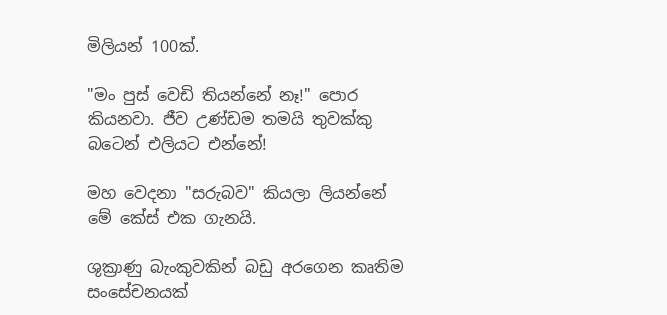මිලියන් 100ක්.

"මං පුස් වෙඩි තියන්නේ නෑ!" පොර කියනවා. ජීව උණ්ඩම තමයි තුවක්කු බටෙන් එලියට එන්නේ!

මහ වෙදනා "සරුබව" කියලා ලියන්නේ මේ කේස් එක ගැනයි.

ශුක්‍රාණු බැංකුවකින් බඩු අරගෙන කෘතිම සංසේචනයක්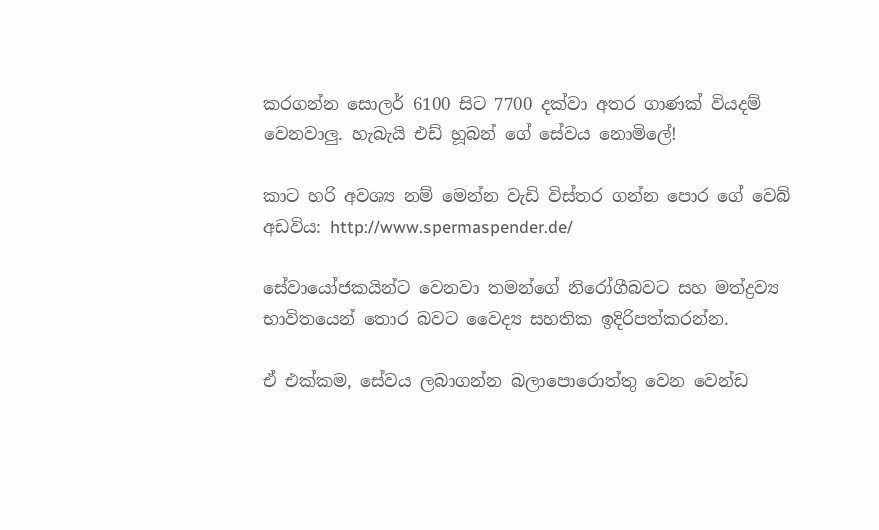කරගන්න සොලර් 6100 සිට 7700 දක්වා අතර ගාණක් වියදම් වෙනවාලු. හැබැයි එඩ් හූබන් ගේ සේවය නොමිලේ!

කාට හරි අවශ්‍ය නම් මෙන්න වැඩි විස්තර ගන්න පොර ගේ වෙබ් අඩවිය: http://www.spermaspender.de/

සේවායෝජකයින්ට වෙනවා තමන්ගේ නිරෝගීබවට සහ මත්ද්‍රව්‍ය භාවිතයෙන් තොර බවට වෛද්‍ය සහතික ඉදිරිපත්කරන්න.

ඒ එක්කම, සේවය ලබාගන්න බලාපොරොත්තු වෙන වෙන්ඩ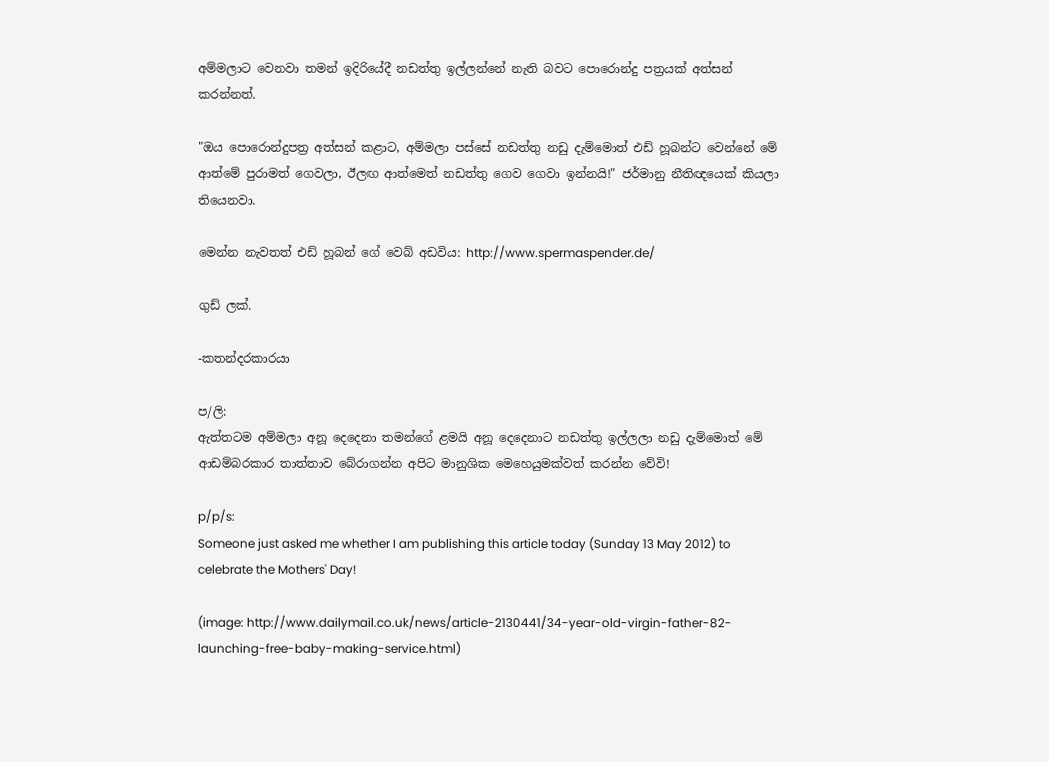අම්මලාට වෙනවා තමන් ඉදිරියේදී නඩත්තු ඉල්ලන්නේ නැති බවට පොරොන්දු පත්‍රයක් අත්සන් කරන්නත්.

"ඔය පොරොන්දුපත්‍ර අත්සන් කළාට, අම්මලා පස්සේ නඩත්තු නඩු දැම්මොත් එඩ් හූබන්ට වෙන්නේ මේ ආත්මේ පුරාමත් ගෙවලා, ඊලඟ ආත්මෙත් නඩත්තු ගෙව ගෙවා ඉන්නයි!" ජර්මානු නීතිඥයෙක් කියලා තියෙනවා.

මෙන්න නැවතත් එඩ් හූබන් ගේ වෙබ් අඩවිය: http://www.spermaspender.de/

ගුඩ් ලක්.

-කතන්දරකාරයා

ප/ලි:
ඇත්තටම අම්මලා අනූ දෙදෙනා තමන්ගේ ළමයි අනූ දෙදෙනාට නඩත්තු ඉල්ලලා නඩු දැම්මොත් මේ ආඩම්බරකාර තාත්තාව බේරාගන්න අපිට මානුශික මෙහෙයුමක්වත් කරන්න වේවි!

p/p/s:
Someone just asked me whether I am publishing this article today (Sunday 13 May 2012) to celebrate the Mothers' Day!

(image: http://www.dailymail.co.uk/news/article-2130441/34-year-old-virgin-father-82-launching-free-baby-making-service.html)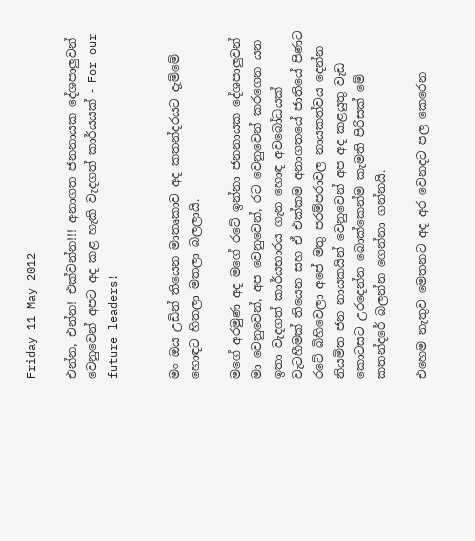Friday 11 May 2012

එන්න, එන්න! එක්වන්න!!! අනාගත ජනනායක දේශපාලුවන් වෙනුවෙන් අපට අද කළ හැකි වැදගත් කාර්යයක් - For our future leaders!


මං ඔය උඩින් තියෙන මාතෘකාව අද කතන්දරයට දැම්මේ හොඳට හිතලා මතලා බලලායි.

මගේ අරමුණ අද මගේ රටේ ඉන්නා ජනනායක දේශපාලුවන් මා වෙනුවෙන්, අප වෙනුවෙන්, රට වෙනුවෙන් කරගෙන යන ඉතා වැදගත් කාර්යභාරය ගැන හොඳ අවබෝධයක් වැටහීමක් තියෙන සහ ඒ එක්කම අනාගතයේ ජාතියේ පිණට රටේ බිහිවෙලා අපේ මතු පරම්පරාවල නායකත්වය දෙන්න නියමිත ජන නායකයින් වෙනුවෙන් අප අද කළයුතු වැඩ කොටසට උරදෙන්න බොක්කෙන්ම කැමති පිරිසක් මේ කතන්දරේ බලන්න ගෙන්නා ගන්නයි.

එහෙම නැතුව මෙතනට අද අර වෙනදට පල කෙරෙන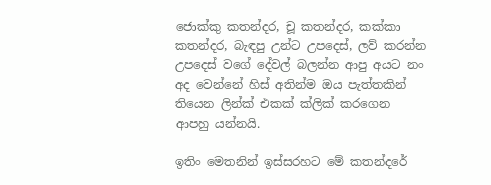ජොක්කු කතන්දර, චූ කතන්දර, කක්කා කතන්දර, බැඳපු උන්ට උපදෙස්, ලව් කරන්න උපදෙස් වගේ දේවල් බලන්න ආපු අයට නං අද වෙන්නේ හිස් අතින්ම ඔය පැත්තකින් තියෙන ලින්ක් එකක් ක්ලික් කරගෙන ආපහු යන්නයි.

ඉතිං මෙතනින් ඉස්සරහට මේ කතන්දරේ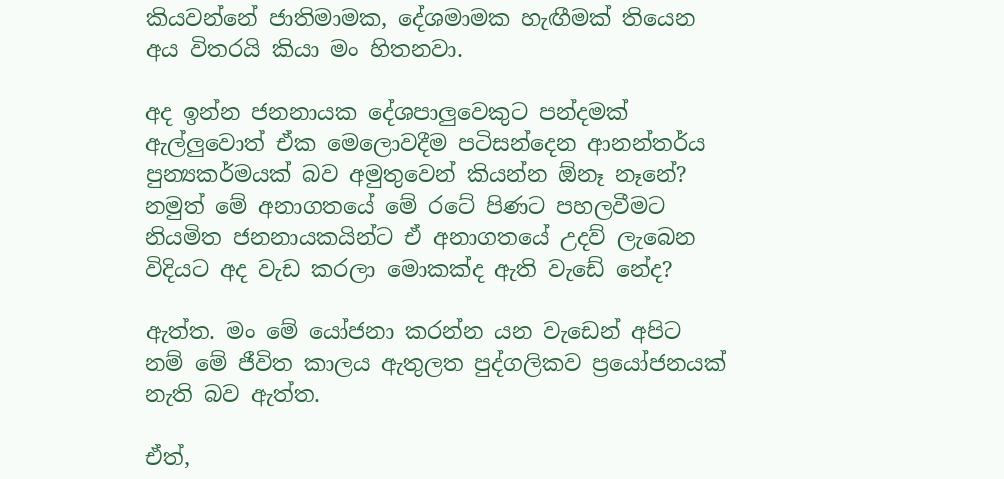කියවන්නේ ජාතිමාමක, දේශමාමක හැඟීමක් තියෙන අය විතරයි කියා මං හිතනවා.

අද ඉන්න ජනනායක දේශපාලුවෙකුට පන්දමක් ඇල්ලුවොත් ඒක මෙලොවදීම පටිසන්දෙන ආනන්තර්ය පුන්‍යකර්මයක් බව අමුතුවෙන් කියන්න ඕනෑ නෑනේ? නමුත් මේ අනාගතයේ මේ රටේ පිණට පහලවීමට නියමිත ජනනායකයින්ට ඒ අනාගතයේ උදව් ලැබෙන විදියට අද වැඩ කරලා මොකක්ද ඇති වැඩේ නේද?

ඇත්ත. මං මේ යෝජනා කරන්න යන වැඩෙන් අපිට නම් මේ ජීවිත කාලය ඇතුලත පුද්ගලිකව ප්‍රයෝජනයක් නැති බව ඇත්ත.

ඒත්,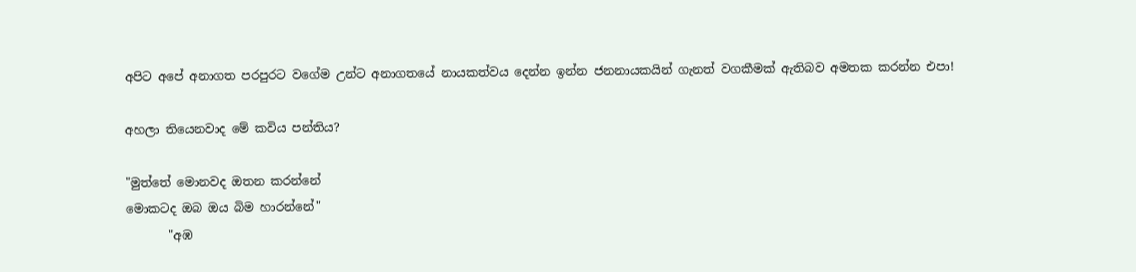අපිට අපේ අනාගත පරපුරට වගේම උන්ට අනාගතයේ නායකත්වය දෙන්න ඉන්න ජනනායකයින් ගැනත් වගකීමක් ඇතිබව අමතක කරන්න එපා!

අහලා තියෙනවාද මේ කවිය පන්තිය?

"මුත්තේ මොනවද ඔතන කරන්නේ
මොකටද ඔබ ඔය බිම හාරන්නේ"
       "අඹ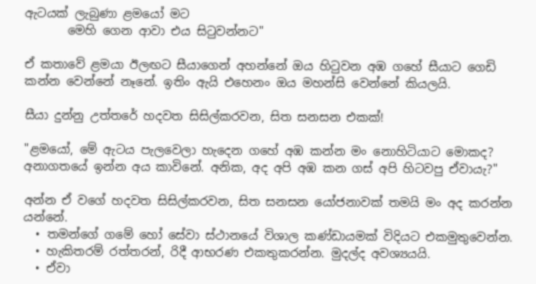ඇටයක් ලැබුණා ළමයෝ මට
       මෙහි ගෙන ආවා එය සිටුවන්නට"

ඒ කතාවේ ළමයා ඊලඟට සීයාගෙන් අහන්නේ ඔය හිටුවන අඹ ගහේ සීයාට ගෙඩි කන්න වෙන්නේ නෑනේ. ඉතිං ඇයි එහෙනං ඔය මහන්සි වෙන්නේ කියලයි.

සීයා දුන්නු උත්තරේ හදවත සිසිල්කරවන, සිත සනසන එකක්!

"ළමයෝ, මේ ඇටය පැලවෙලා හැදෙන ගහේ අඹ කන්න මං නොහිටියාට මොකද? අනාගතයේ ඉන්න අය කාවිනේ. අනික, අද අපි අඹ කන ගස් අපි හිටවපු ඒවායැ?"

අන්න ඒ වගේ හදවත සිසිල්කරවන, සිත සනසන යෝජනාවක් තමයි මං අද කරන්න යන්නේ.
  • තමන්ගේ ගමේ හෝ සේවා ස්ථානයේ විශාල කණ්ඩායමක් විදියට එකමුතුවෙන්න.
  • හැකිතරම් රත්තරන්, රිදී ආභරණ එකතුකරන්න. මුදල්ද අවශ්‍යයයි.
  • ඒවා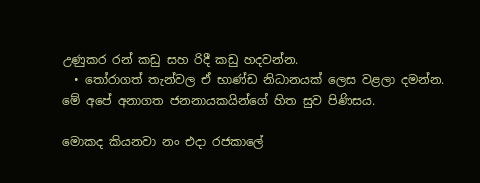උණුකර රන් කඩු සහ රිදී කඩු හදවන්න.
  • තෝරාගත් තැන්වල ඒ භාණ්ඩ නිධානයක් ලෙස වළලා දමන්න.
මේ අපේ අනාගත ජනනායකයින්ගේ හිත සුව පිණිසය.

මොකද කියනවා නං එදා රජකාලේ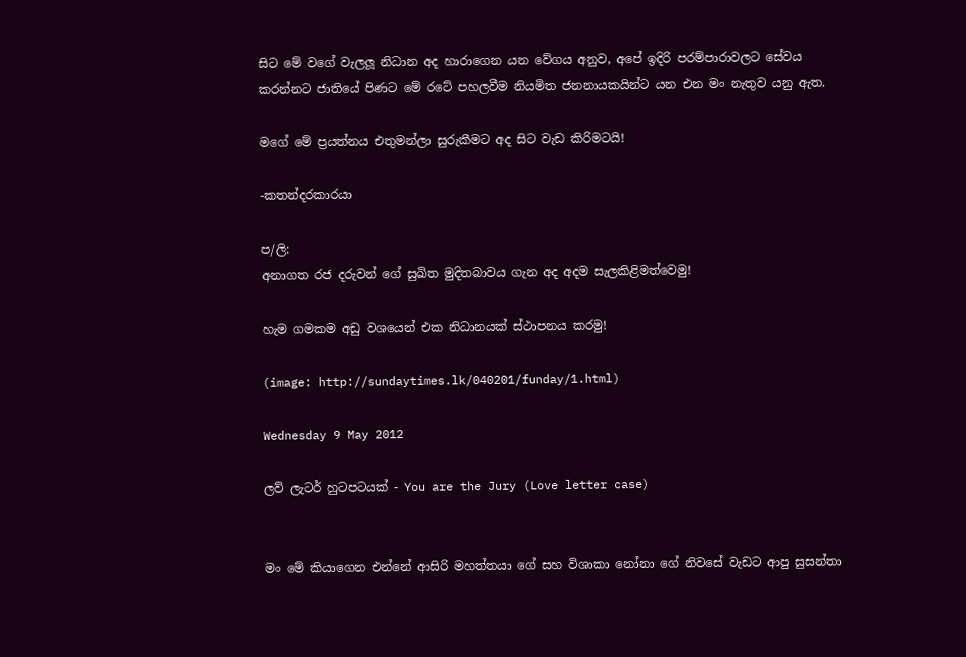සිට මේ වගේ වැලලූ නිධාන අද හාරාගෙන යන වේගය අනුව, අපේ ඉදිරි පරම්පාරාවලට සේවය කරන්නට ජාතියේ පිණට මේ රටේ පහලවීම නියමිත ජනනායකයින්ට යන එන මං නැතුව යනු ඇත.

මගේ මේ ප්‍රයත්නය එතුමන්ලා සුරුකීමට අද සිට වැඩ කිරිමටයි!

-කතන්දරකාරයා

ප/ලි:
අනාගත රජ දරුවන් ගේ සුඛිත මුදිතබාවය ගැන අද අදම සැලකිළිමත්වෙමු!

හැම ගමකම අඩු වශයෙන් එක නිධානයක් ස්ථාපනය කරමු!

(image: http://sundaytimes.lk/040201/funday/1.html)

Wednesday 9 May 2012

ලව් ලැටර් හුටපටයක් - You are the Jury (Love letter case)


මං මේ කියාගෙන එන්නේ ආසිරි මහත්තයා ගේ සහ විශාකා නෝනා ගේ නිවසේ වැඩට ආපු සුසන්තා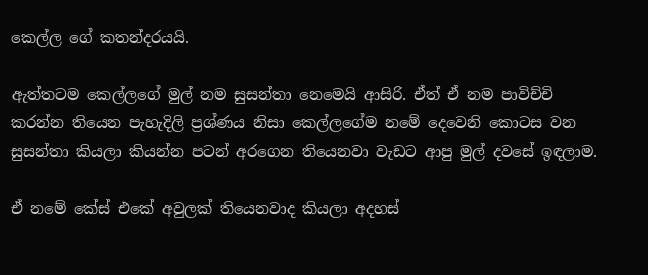කෙල්ල ගේ කතන්දරයයි.

ඇත්තටම කෙල්ලගේ මුල් නම සුසන්තා නෙමෙයි ආසිරි. ඒත් ඒ නම පාවිච්චි කරන්න තියෙන පැහැදිලි ප්‍රශ්ණය නිසා කෙල්ලගේම නමේ දෙවෙනි කොටස වන සුසන්තා කියලා කියන්න පටන් අරගෙන තියෙනවා වැඩට ආපු මුල් දවසේ ඉඳලාම.

ඒ නමේ කේස් එකේ අවුලක් තියෙනවාද කියලා අදහස්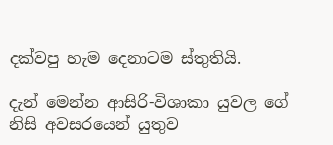දක්වපු හැම දෙනාටම ස්තුතියි.

දැන් මෙන්න ආසිරි-විශාකා යුවල ගේ නිසි අවසරයෙන් යුතුව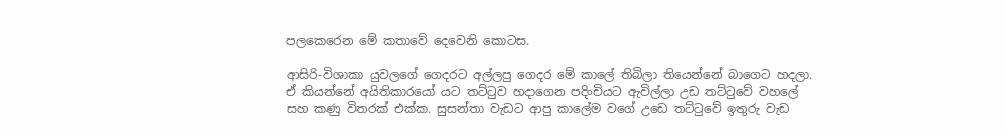පලකෙරෙන මේ කතාවේ දෙවෙනි කොටස.

ආසිරි-විශාකා යුවලගේ ගෙදරට අල්ලපු ගෙදර මේ කාලේ තිබිලා තියෙන්නේ බාගෙට හදලා. ඒ කියන්නේ අයිතිකාරයෝ යට තට්ටුව හදාගෙන පදිංචියට ඇවිල්ලා උඩ තට්ටුවේ වහලේ සහ කණු විතරක් එක්ක. සුසන්තා වැඩට ආපු කාලේම වගේ උඩෙ තට්ටුවේ ඉතුරු වැඩ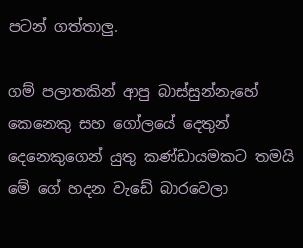පටන් ගත්තාලු.

ගම් පලාතකින් ආපු බාස්සුන්නැහේ කෙනෙකු සහ ගෝලයේ දෙතුන් දෙනෙකුගෙන් යුතු කණ්ඩායමකට තමයි මේ ගේ හදන වැඩේ බාරවෙලා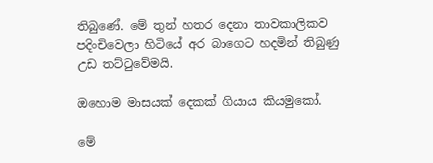තිබුණේ. මේ තුන් හතර දෙනා තාවකාලිකව පදිංචිවෙලා හිටියේ අර බාගෙට හදමින් තිබුණු උඩ තට්ටුවේමයි.

ඔහොම මාසයක් දෙකක් ගියාය කියමුකෝ.

මේ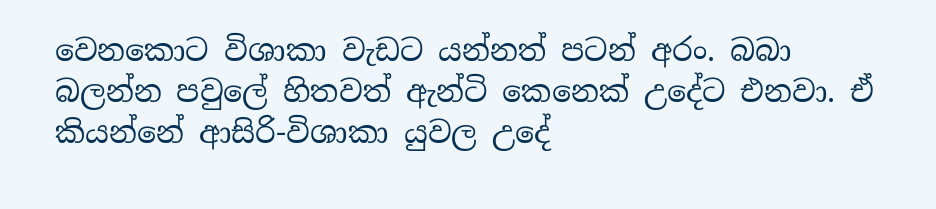වෙනකොට විශාකා වැඩට යන්නත් පටන් අරං. බබා බලන්න පවුලේ හිතවත් ඇන්ටි කෙනෙක් උදේට එනවා. ඒ කියන්නේ ආසිරි-විශාකා යුවල උදේ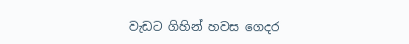වැඩට ගිහින් හවස ගෙදර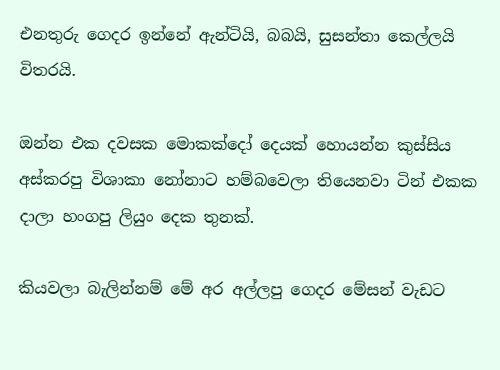එනතුරු ගෙදර ඉන්නේ ඇන්ටියි, බබයි, සුසන්තා කෙල්ලයි විතරයි.

ඔන්න එක දවසක මොකක්දෝ දෙයක් හොයන්න කුස්සිය අස්කරපු විශාකා නෝනාට හම්බවෙලා තියෙනවා ටින් එකක දාලා හංගපු ලියුං දෙක තුනක්.

කියවලා බැලින්නම් මේ අර අල්ලපු ගෙදර මේසන් වැඩට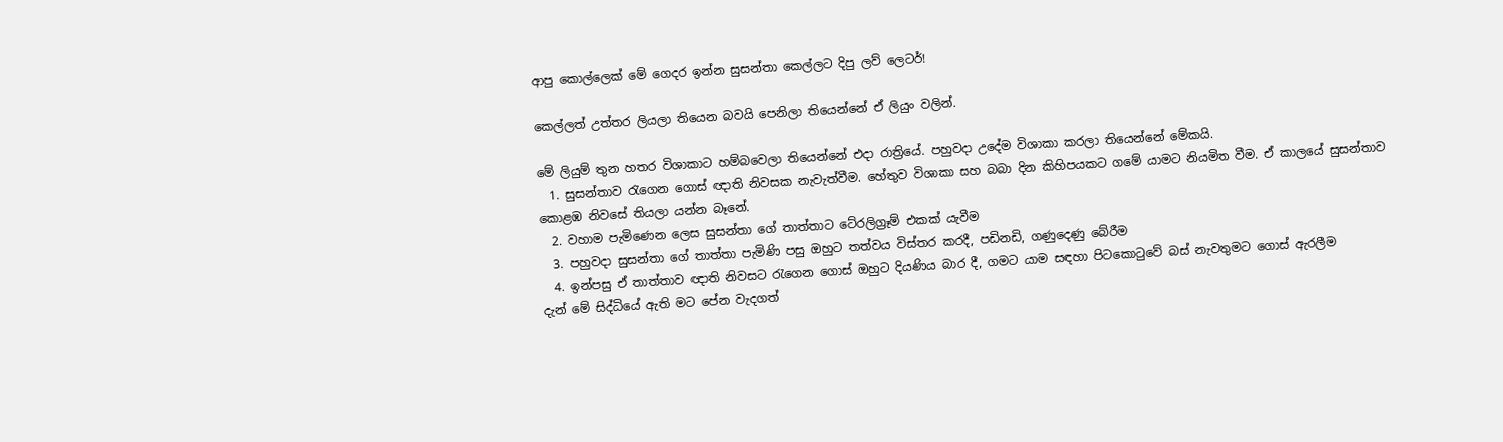ආපු කොල්ලෙක් මේ ගෙදර ඉන්න සුසන්තා කෙල්ලට දිපු ලව් ලෙටර්!

කෙල්ලත් උත්තර ලියලා තියෙන බවයි පෙනිලා තියෙන්නේ ඒ ලියුං වලින්.

මේ ලියුම් තුන හතර විශාකාට හම්බවෙලා තියෙන්නේ එදා රාත්‍රියේ. පහුවදා උදේම විශාකා කරලා තියෙන්නේ මේකයි.
  1. සුසන්තාව රැගෙන ගොස් ඥාති නිවසක නැවැත්වීම. හේතුව විශාකා සහ බබා දින කිහිපයකට ගමේ යාමට නියමිත වීම. ඒ කාලයේ සුසන්තාව කොළඹ නිවසේ තියලා යන්න බෑනේ.
  2. වහාම පැමිණෙන ලෙස සුසන්තා ගේ තාත්තාට ටේ‍රලිග්‍රෑම් එකක් යැවීම
  3. පහුවදා සුසන්තා ගේ තාත්තා පැමිණි පසු ඔහුට තත්වය විස්තර කරදී, පඩිනඩි, ගණුදෙණු බේරීම
  4. ඉන්පසු ඒ තාත්තාව ඥාති නිවසට රැගෙන ගොස් ඔහුට දියණිය බාර දී, ගමට යාම සඳහා පිටකොටුවේ බස් නැවතුමට ගොස් ඇරලීම
දැන් මේ සිද්ධියේ ඇති මට පේන වැදගත්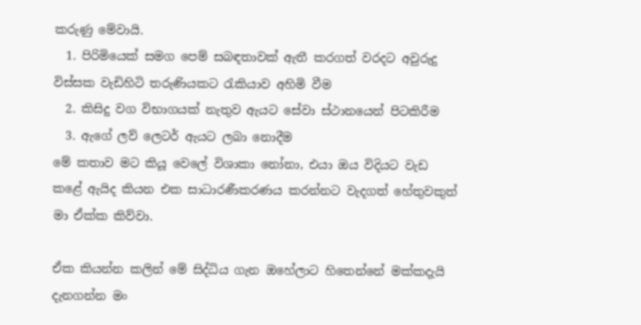කරුණු මේවායි.
  1. පිරිමියෙක් සමග පෙම් සබඳතාවක් ඇතී කරගත් වරදට අවුරුදු විස්සක වැඩිහිටි තරුණියකට රැකියාව අහිමි වීම
  2. කිසිදු වග විභාගයක් නැතුව ඇයට සේවා ස්ථානයෙන් පිටකිරීම
  3. ඇගේ ලව් ලෙටර් ඇයට ලබා නොදීම
මේ කතාව මට කියූ වෙලේ විශාකා නෝනා, එයා ඔය විදියට වැඩ කළේ ඇයිද කියන එක සාධාරණීකරණය කරන්නට වැදගත් හේතුවකුත් මා ඒක්ක කිව්වා.

ඒක කියන්න කලින් මේ සිද්ධිය ගැන ඔහේලාට හිතෙන්නේ මක්කදැයි දැනගන්න මං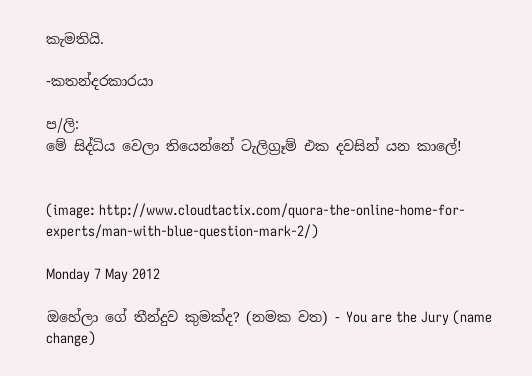කැමතියි.

-කතන්දරකාරයා

ප/ලි:
මේ සිද්ධිය වෙලා තියෙන්නේ ටැලිග්‍රෑම් එක දවසින් යන කාලේ!


(image: http://www.cloudtactix.com/quora-the-online-home-for-experts/man-with-blue-question-mark-2/)

Monday 7 May 2012

ඔහේලා ගේ තීන්දුව කුමක්ද? (නමක වත) - You are the Jury (name change)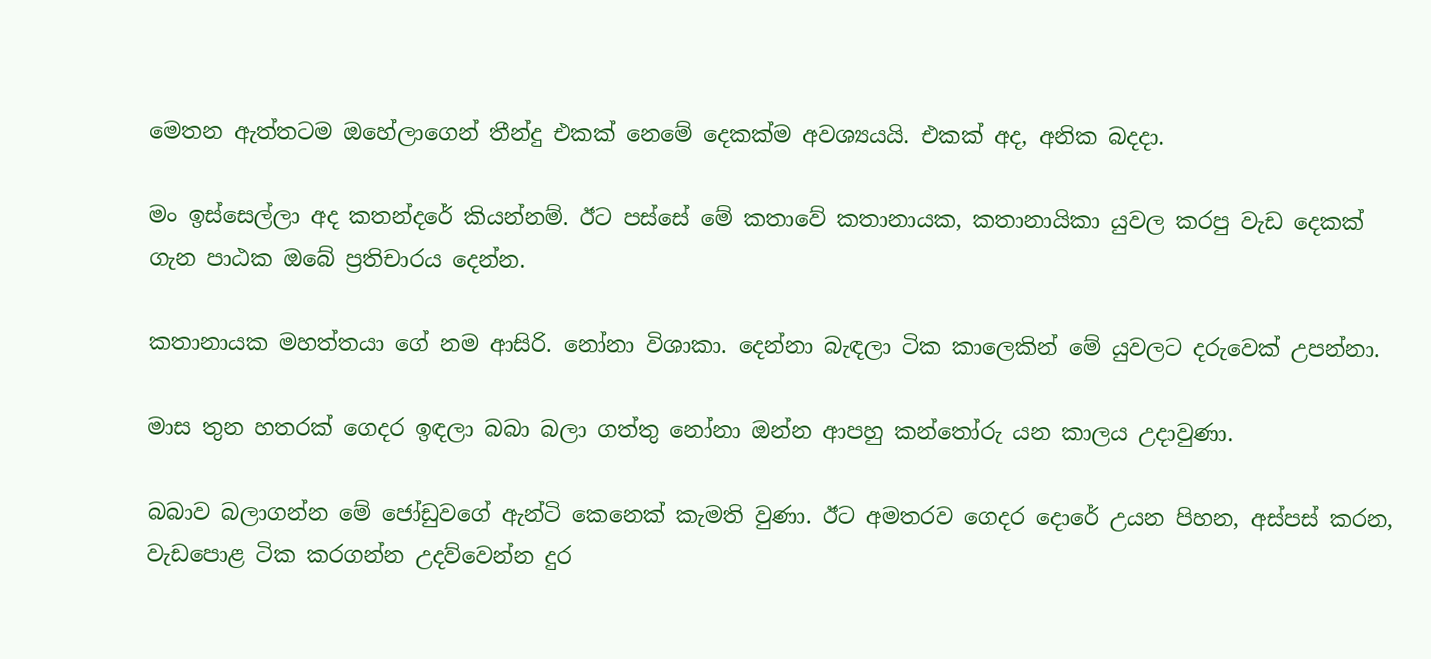මෙතන ඇත්තටම ඔහේලාගෙන් තීන්දු එකක් නෙමේ දෙකක්ම අවශ්‍යයයි. එකක් අද, අනික බදදා.

මං ඉස්සෙල්ලා අද කතන්දරේ කියන්නම්. ඊට පස්සේ මේ කතාවේ කතානායක, කතානායිකා යුවල කරපු වැඩ දෙකක් ගැන පාඨක ඔබේ ප්‍රතිචාරය දෙන්න.

කතානායක මහත්තයා ගේ නම ආසිරි. නෝනා විශාකා. දෙන්නා බැඳලා ටික කාලෙකින් මේ යුවලට දරුවෙක් උපන්නා.

මාස තුන හතරක් ගෙදර ඉඳලා බබා බලා ගත්තු නෝනා ඔන්න ආපහු කන්තෝරු යන කාලය උදාවුණා.

බබාව බලාගන්න මේ ජෝඩුවගේ ඇන්ටි කෙනෙක් කැමති වුණා. ඊට අමතරව ගෙදර දොරේ උයන පිහන, අස්පස් කරන, වැඩපොළ ටික කරගන්න උදව්වෙන්න දුර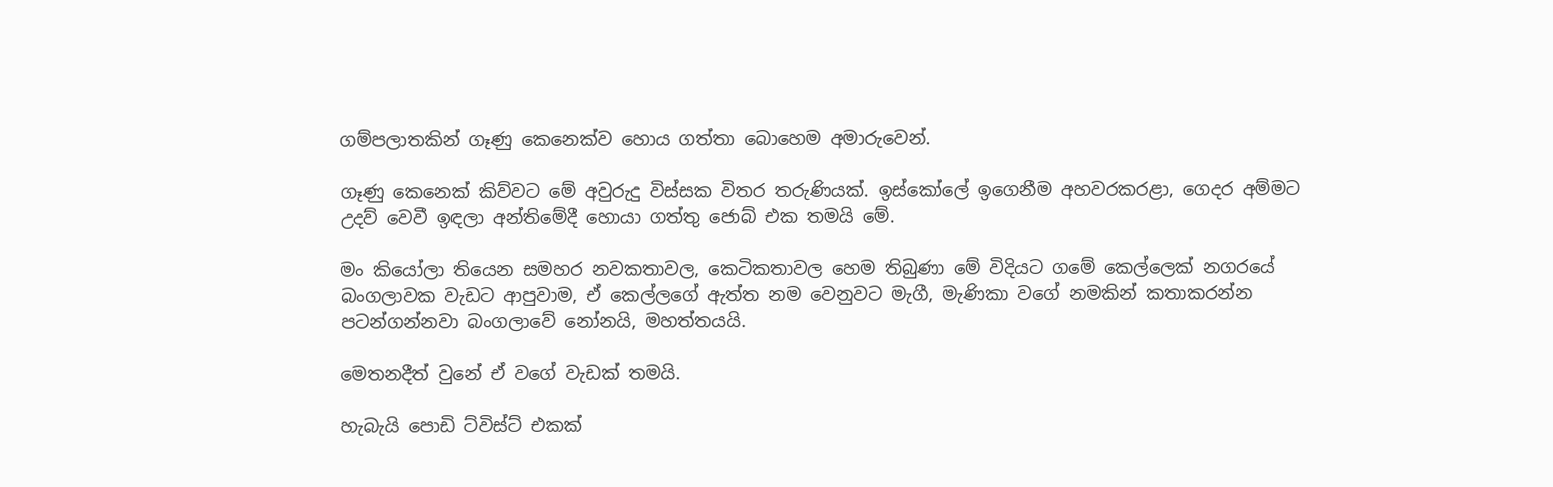ගම්පලාතකින් ගෑණු කෙනෙක්ව හොය ගත්තා බොහෙම අමාරුවෙන්.

ගෑණු කෙනෙක් කිව්වට මේ අවුරුදු විස්සක විතර තරුණියක්. ඉස්කෝලේ ඉගෙනීම අහවරකරළා, ගෙදර අම්මට උදව් වෙවී ඉඳලා අන්තිමේදී හොයා ගත්තු ජොබ් එක තමයි මේ.

මං කියෝලා තියෙන සමහර නවකතාවල, කෙටිකතාවල හෙම තිබුණා මේ විදියට ගමේ කෙල්ලෙක් නගරයේ බංගලාවක වැඩට ආපුවාම, ඒ කෙල්ලගේ ඇත්ත නම වෙනුවට මැගී, මැණිකා වගේ නමකින් කතාකරන්න පටන්ගන්නවා බංගලාවේ නෝනයි, මහත්තයයි.

මෙතනදීත් වුනේ ඒ වගේ වැඩක් තමයි.

හැබැයි පොඩි ට්විස්ට් එකක්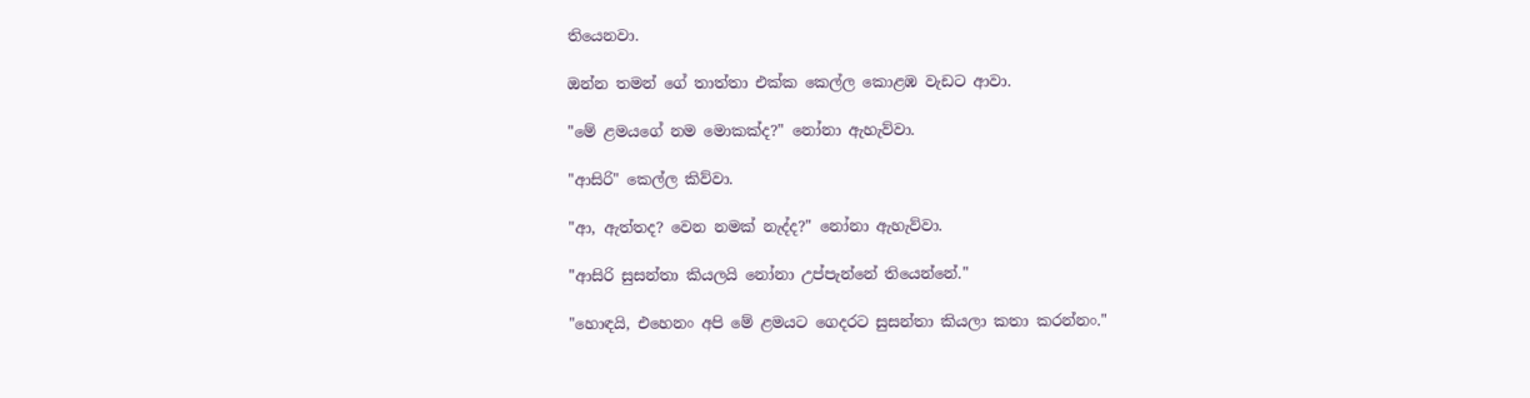තියෙනවා.

ඔන්න තමන් ගේ තාත්තා එක්ක කෙල්ල කොළඹ වැඩට ආවා.

"මේ ළමයගේ නම මොකක්ද?" නෝනා ඇහැව්වා.

"ආසිරි" කෙල්ල කිව්වා.

"ආ, ඇත්තද? වෙන නමක් නැද්ද?" නෝනා ඇහැව්වා.

"ආසිරි සුසන්තා කියලයි නෝනා උප්පැන්නේ තියෙන්නේ."

"හොඳයි, එහෙනං අපි මේ ළමයට ගෙදරට සුසන්තා කියලා කතා කරන්නං."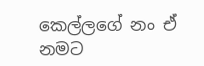කෙල්ලගේ නං ඒ නමට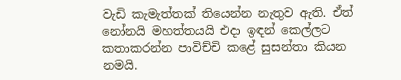වැඩි කැමැත්තක් තියෙන්න නැතුව ඇති. ඒත් නෝනයි මහත්තයයි එදා ඉඳන් කෙල්ලට කතාකරන්න පාවිච්චි කළේ සුසන්තා කියන නමයි.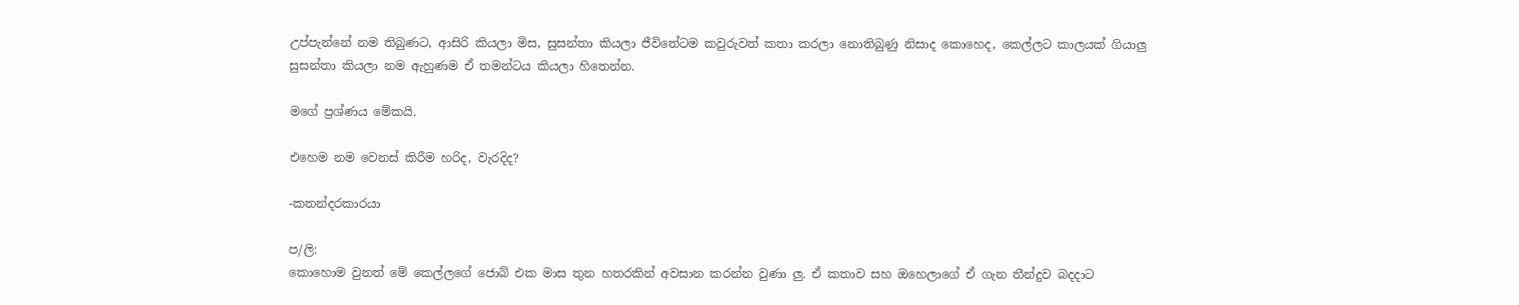උප්පැන්නේ නම තිබුණට, ආසිරි කියලා මිස, සුසන්තා කියලා ජීවිතේටම කවුරුවත් කතා කරලා නොතිබුණු නිසාද කොහෙද, කෙල්ලට කාලයක් ගියාලු සුසන්තා කියලා නම ඇහුණම ඒ තමන්ටය කියලා හිතෙන්න.

මගේ ප්‍රශ්ණය මේකයි.

එහෙම නම වෙනස් කිරීම හරිද, වැරදිද?

-කතන්දරකාරයා

ප/ලි:
කොහොම වුනත් මේ කෙල්ලගේ ජොබ් එක මාස තුන හතරකින් අවසාන කරන්න වුණා ලු. ඒ කතාව සහ ඔහෙලාගේ ඒ ගැන තීන්දුව බදදාට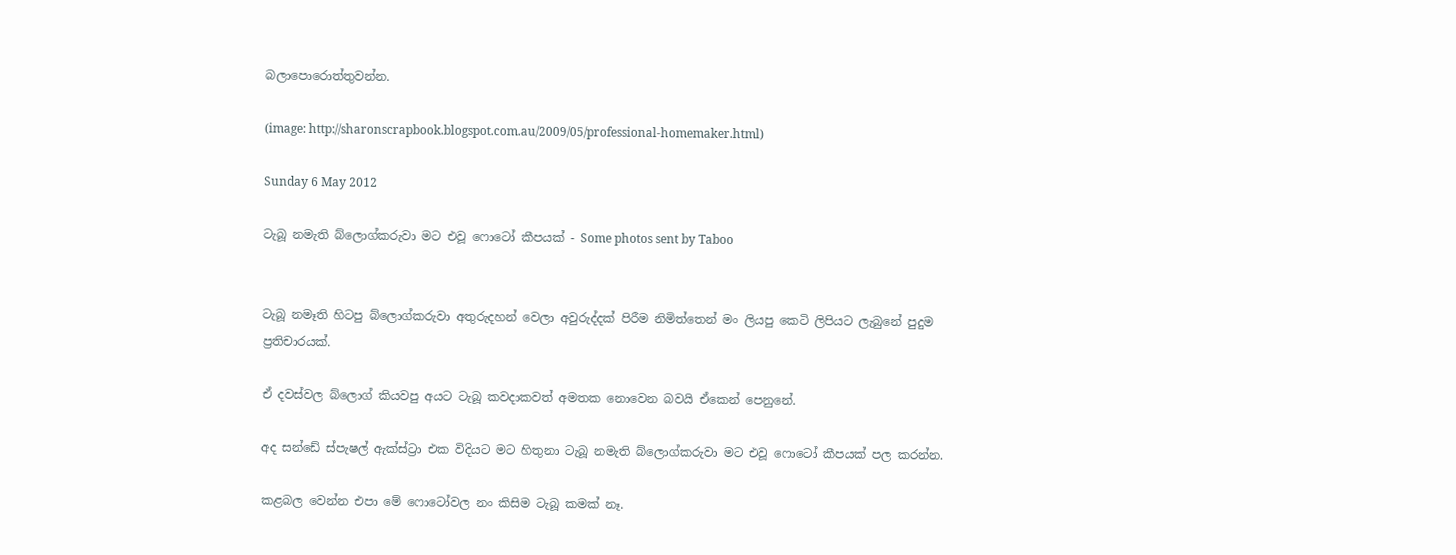බලාපොරොත්තුවන්න.

(image: http://sharonscrapbook.blogspot.com.au/2009/05/professional-homemaker.html)

Sunday 6 May 2012

ටැබූ නමැති බ්ලොග්කරුවා මට එවූ ෆොටෝ කීපයක් - Some photos sent by Taboo


ටැබූ නමෑති හිටපු බ්ලොග්කරුවා අතුරුදහන් වෙලා අවුරුද්දක් පිරීම නිමිත්තෙන් මං ලියපු කෙටි ලිපියට ලැබුනේ පුදුම ප්‍රතිචාරයක්.

ඒ දවස්වල බ්ලොග් කියවපු අයට ටැබූ කවදාකවත් අමතක නොවෙන බවයි ඒකෙන් පෙනුනේ.

අද සන්ඩේ ස්පැෂල් ඇක්ස්ට්‍රා එක විදියට මට හිතුනා ටැබූ නමැති බ්ලොග්කරුවා මට එවූ ෆොටෝ කීපයක් පල කරන්න.

කළබල වෙන්න එපා මේ ෆොටෝවල නං කිසිම ටැබූ කමක් නෑ.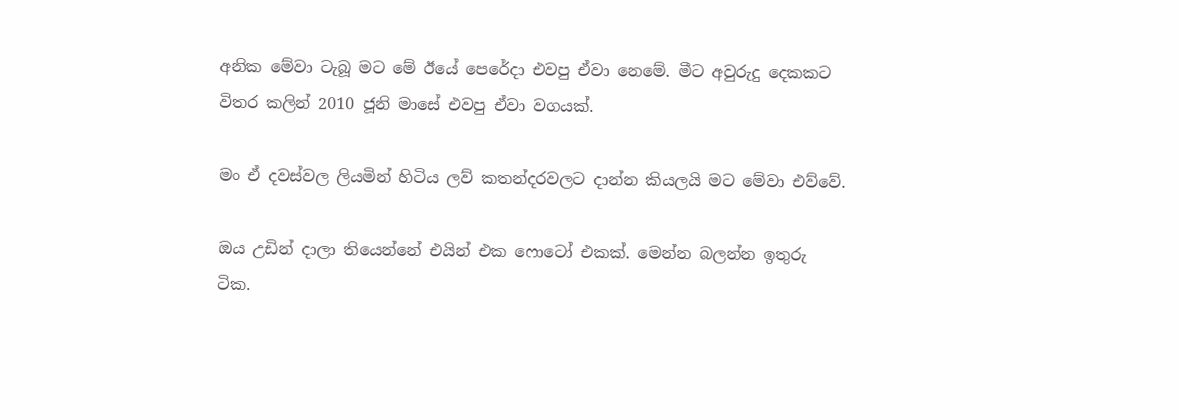අනික මේවා ටැබූ මට මේ ඊයේ පෙරේදා එවපු ඒවා නෙමේ. මීට අවුරුදු දෙකකට විතර කලින් 2010 ජූනි මාසේ එවපු ඒවා වගයක්.

මං ඒ දවස්වල ලියමින් හිටිය ලව් කතන්දරවලට දාන්න කියලයි මට මේවා එව්වේ.

ඔය උඩින් දාලා තියෙන්නේ එයින් එක ෆොටෝ එකක්. මෙන්න බලන්න ඉතුරු ටික.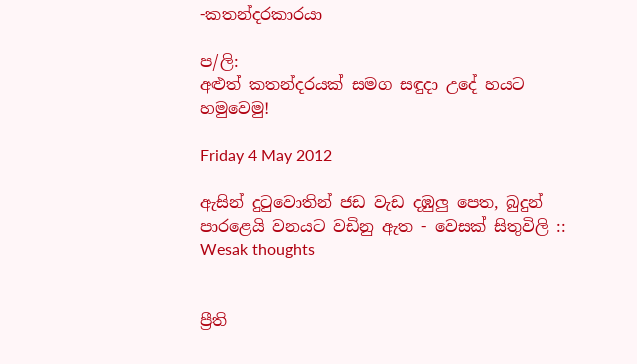-කතන්දරකාරයා

ප/ලි:
අළුත් කතන්දරයක් සමග සඳුදා උදේ හයට හමුවෙමු!

Friday 4 May 2012

ඇසින් දුටුවොතින් ජඩ වැඩ දඹුලු පෙත, බුදුන් පාරළෙයි වනයට වඩිනු ඇත - වෙසක් සිතුවිලි :: Wesak thoughts


ප්‍රීති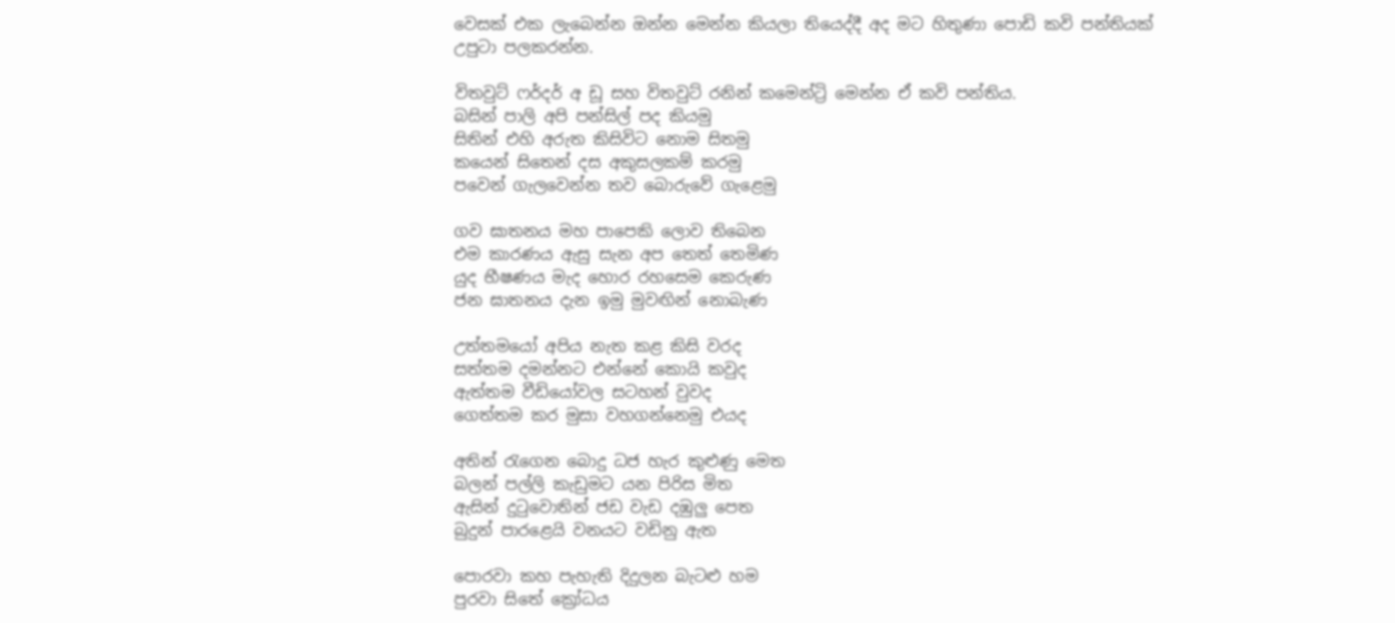වෙසක් එක ලැබෙන්න ඔන්න මෙන්න කියලා තියෙද්දී අද මට හිතුණා පොඩි කවි පන්තියක් උපුටා පලකරන්න.

විතවුට් ෆර්දර් අ ඩූ සහ විතවුට් රනින් කමෙන්ට්‍රි මෙන්න ඒ කවි පන්තිය.
බසින් පාලි අපි පන්සිල් පද කියමු
සිතින් එහි අරුත කිසිවිට නොම සිතමු
කයෙන් සිතෙන් දස අකුසලකම් කරමු
පවෙන් ගැලවෙන්න තව බොරුවේ ගැළෙමු

ගව ඝාතනය මහ පාපෙකි ලොව තිබෙන
එම කාරණය ඇසු සැන අප තෙත් තෙමිණ
යුද භීෂණය මැද හොර රහසෙම කෙරුණ
ජන ඝාතනය දැන ඉමු මුවඟින් නොබැණ

උත්තමයෝ අපිය නැත කළ කිසි වරද
සත්තම දමන්නට එන්නේ කොයි කවුද
ඇත්තම වීඩියෝවල සටහන් වුවද
ගෙත්තම කර මුසා වහගන්නෙමු එයද

අතින් රැගෙන බොදු ධජ හැර කුළුණු මෙත
බලන් පල්ලි කැඩුමට යන පිරිස මිත
ඇසින් දුටුවොතින් ජඩ වැඩ දඹුලු පෙත
බුදුන් පාරළෙයි වනයට වඩිනු ඇත

පොරවා කහ පැහැති දිදුලන බැටළු හම
පුරවා සිතේ ක්‍රෝධය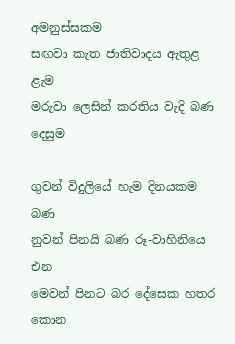අමනුස්සකම
සඟවා කැත ජාතිවාදය ඇතුළ ළැම
මරුවා ලෙසින් කරතිය වැදි බණ දෙසුම

ගුවන් විදුලියේ හැම දිනයකම බණ
නුවන් පිනයි බණ රූ-වාහිනියෙ එන
මෙවන් පිනට බර දේසෙක හතර කොන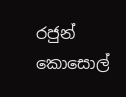රජුන් කොසොල්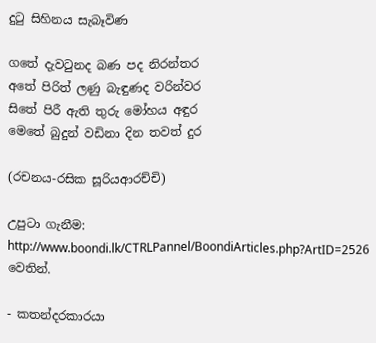දුටු සිහිනය සැබෑවිණ

ගතේ දැවටුනද බණ පද නිරන්තර
අතේ පිරිත් ලණු බැඳුණද වරින්වර
සිතේ පිරී ඇති තුරු මෝහය අඳුර
මෙතේ බුදුන් වඩිනා දින තවත් දුර

(රචනය-රසික සූරියආරච්චි)

උපුටා ගැනීම: http://www.boondi.lk/CTRLPannel/BoondiArticles.php?ArtID=2526 වෙතින්.

- කතන්දරකාරයා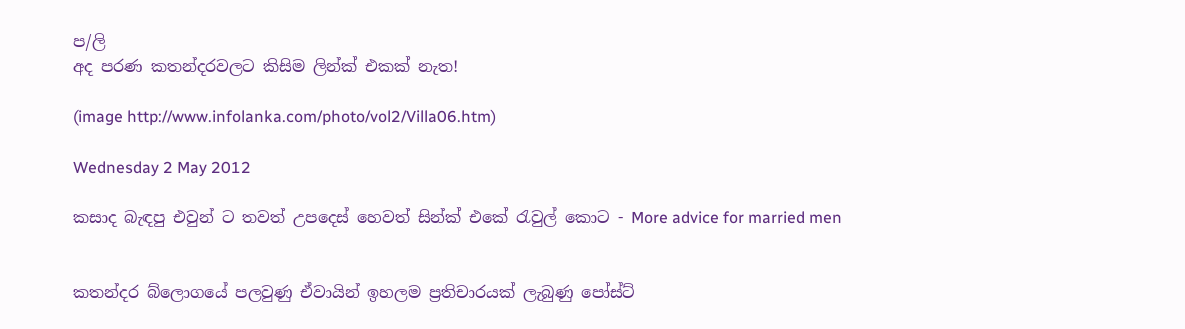ප/ලි
අද පරණ කතන්දරවලට කිසිම ලින්ක් එකක් නැත!

(image http://www.infolanka.com/photo/vol2/Villa06.htm)

Wednesday 2 May 2012

කසාද බැඳපු එවුන් ට තවත් උපදෙස් හෙවත් සින්ක් එකේ රැවුල් කොට - More advice for married men


කතන්දර බ්ලොගයේ පලවුණු ඒවායින් ඉහලම ප්‍රතිචාරයක් ලැබුණු පෝස්ට්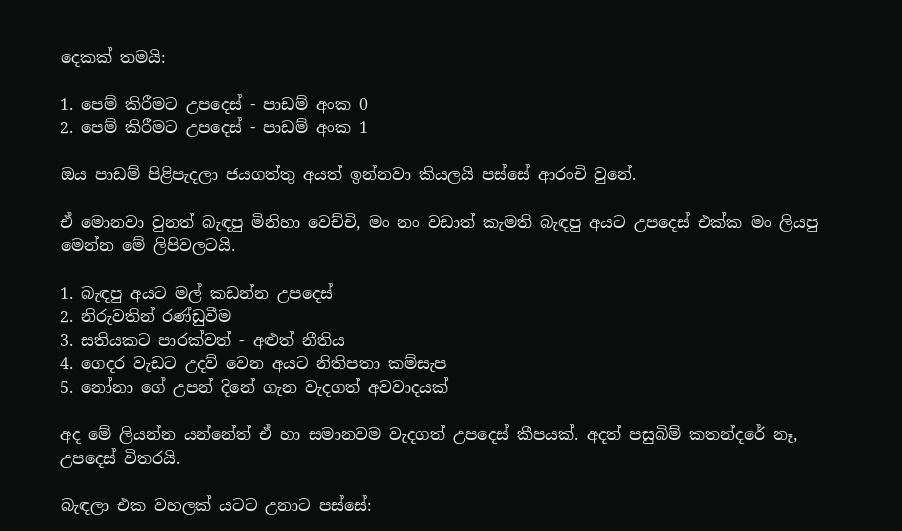දෙකක් තමයි:

1. පෙම් කිරීමට උපදෙස් - පාඩම් අංක 0
2. පෙම් කිරීමට උපදෙස් - පාඩම් අංක 1

ඔය පාඩම් පිළිපැදලා ජයගත්තු අයත් ඉන්නවා කියලයි පස්සේ ආරංචි වුනේ.

ඒ මොනවා වුනත් බැඳපු මිනිහා වෙච්චි, මං නං වඩාත් කැමති බැඳපු අයට උපදෙස් එක්ක මං ලියපු මෙන්න මේ ලිපිවලටයි.

1. බැඳපු අයට මල් කඩන්න උපදෙස්
2. නිරුවතින් රණ්ඩුවීම
3. සතියකට පාරක්වත් - අළුත් නීතිය
4. ගෙදර වැඩට උදව් වෙන අයට නිතිපතා කම්සැප
5. නෝනා ගේ උපන් දිනේ ගැන වැදගත් අවවාදයක්

අද මේ ලියන්න යන්නේත් ඒ හා සමානවම වැදගත් උපදෙස් කීපයක්. අදත් පසුබිම් කතන්දරේ නෑ, උපදෙස් විතරයි.

බැඳලා එක වහලක් යටට උනාට පස්සේ: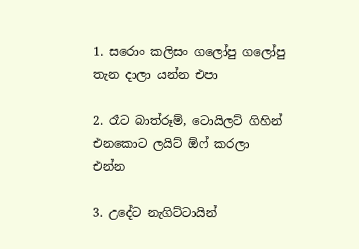1. සරොං කලිසං ගලෝපු ගලෝපු තැන දාලා යන්න එපා

2. රෑට බාත්රූම්, ටොයිලට් ගිහින් එනකොට ලයිට් ඕෆ් කරලා එන්න

3. උදේට නැගිට්ටායින්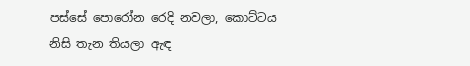පස්සේ පොරෝන රෙදි නවලා, කොට්ටය නිසි තැන තියලා ඇඳ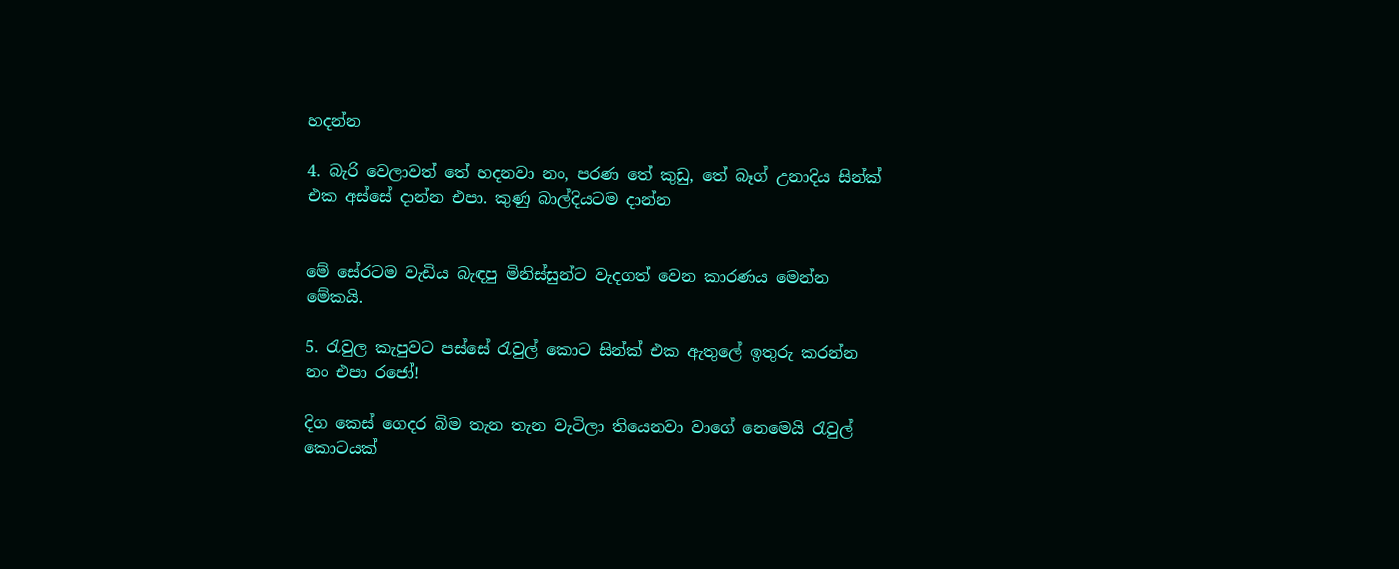හදන්න

4. බැරි වෙලාවත් තේ හදනවා නං, පරණ තේ කුඩු, තේ බෑග් උනාදිය සින්ක් එක අස්සේ දාන්න එපා. කුණු බාල්දියටම දාන්න


මේ සේරටම වැඩිය බැඳපු මිනිස්සුන්ට වැදගත් වෙන කාරණය මෙන්න මේකයි.

5. රැවුල කැපුවට පස්සේ රැවුල් කොට සින්ක් එක ඇතුලේ ඉතුරු කරන්න නං එපා රජෝ!

දිග කෙස් ගෙදර බිම තැන තැන වැටිලා තියෙනවා වාගේ නෙමෙයි රැවුල් කොටයක්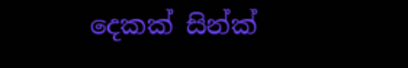දෙකක් සින්ක්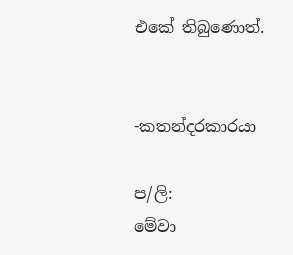එකේ තිබුණොත්.


-කතන්දරකාරයා

ප/ලි:
මේවා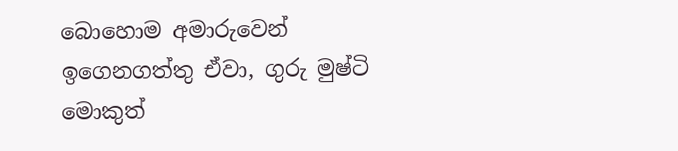බොහොම අමාරුවෙන් ඉගෙනගත්තු ඒවා, ගුරු මුෂ්ටි මොකුත්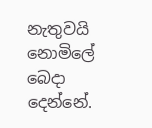නැතුවයි නොමිලේ බෙදා දෙන්නේ.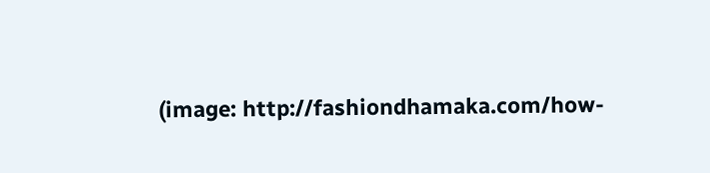(image: http://fashiondhamaka.com/how-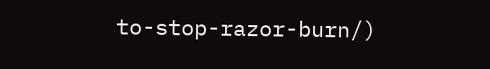to-stop-razor-burn/)